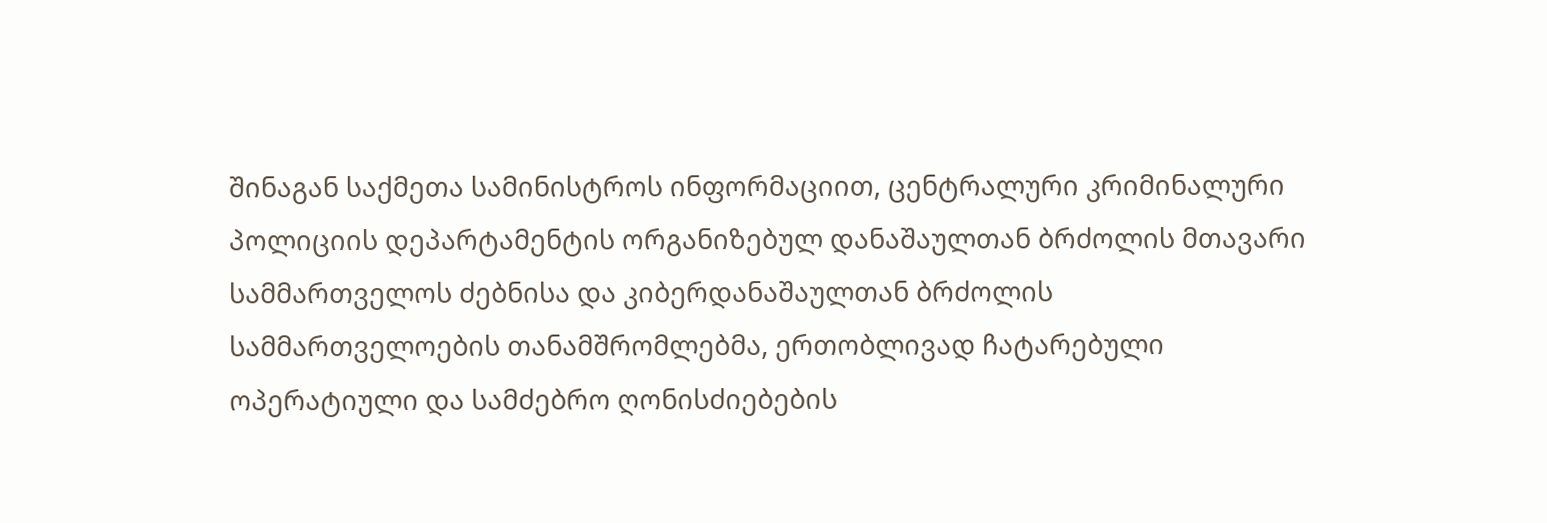შინაგან საქმეთა სამინისტროს ინფორმაციით, ცენტრალური კრიმინალური პოლიციის დეპარტამენტის ორგანიზებულ დანაშაულთან ბრძოლის მთავარი სამმართველოს ძებნისა და კიბერდანაშაულთან ბრძოლის სამმართველოების თანამშრომლებმა, ერთობლივად ჩატარებული ოპერატიული და სამძებრო ღონისძიებების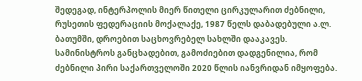შედეგად, ინტერპოლის მიერ წითელი ცირკულარით ძებნილი, რუსეთის ფედერაციის მოქალაქე, 1987 წელს დაბადებული ა.ლ. ბათუმში, დროებით საცხოვრებელ სახლში დააკავეს.
სამინისტროს განცხადებით, გამოძიებით დადგენილია, რომ ძებნილი პირი საქართველოში 2020 წლის იანვრიდან იმყოფება.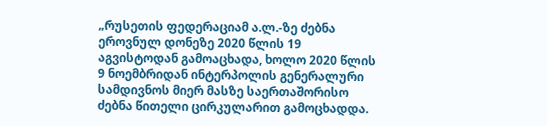„რუსეთის ფედერაციამ ა.ლ.-ზე ძებნა ეროვნულ დონეზე 2020 წლის 19 აგვისტოდან გამოაცხადა, ხოლო 2020 წლის 9 ნოემბრიდან ინტერპოლის გენერალური სამდივნოს მიერ მასზე საერთაშორისო ძებნა წითელი ცირკულარით გამოცხადდა.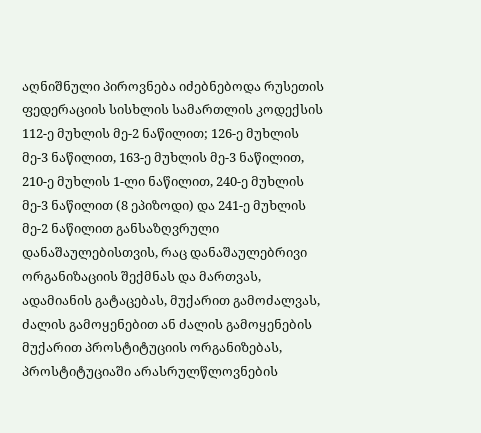აღნიშნული პიროვნება იძებნებოდა რუსეთის ფედერაციის სისხლის სამართლის კოდექსის 112-ე მუხლის მე-2 ნაწილით; 126-ე მუხლის მე-3 ნაწილით, 163-ე მუხლის მე-3 ნაწილით, 210-ე მუხლის 1-ლი ნაწილით, 240-ე მუხლის მე-3 ნაწილით (8 ეპიზოდი) და 241-ე მუხლის მე-2 ნაწილით განსაზღვრული დანაშაულებისთვის, რაც დანაშაულებრივი ორგანიზაციის შექმნას და მართვას, ადამიანის გატაცებას, მუქარით გამოძალვას, ძალის გამოყენებით ან ძალის გამოყენების მუქარით პროსტიტუციის ორგანიზებას, პროსტიტუციაში არასრულწლოვნების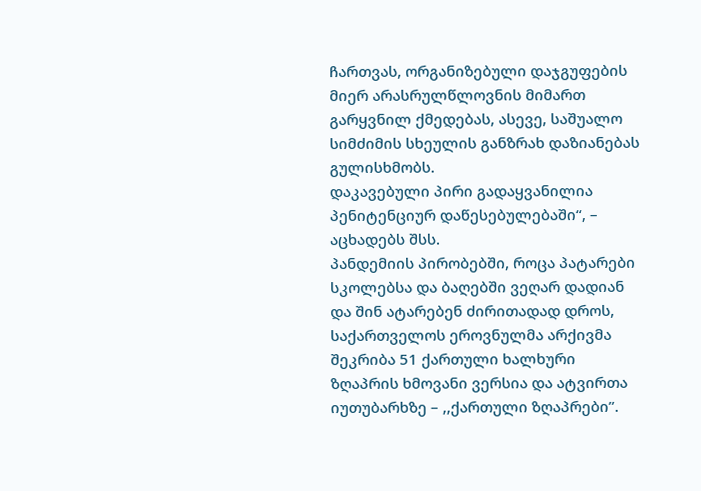ჩართვას, ორგანიზებული დაჯგუფების მიერ არასრულწლოვნის მიმართ გარყვნილ ქმედებას, ასევე, საშუალო სიმძიმის სხეულის განზრახ დაზიანებას გულისხმობს.
დაკავებული პირი გადაყვანილია პენიტენციურ დაწესებულებაში“, – აცხადებს შსს.
პანდემიის პირობებში, როცა პატარები სკოლებსა და ბაღებში ვეღარ დადიან და შინ ატარებენ ძირითადად დროს, საქართველოს ეროვნულმა არქივმა შეკრიბა 51 ქართული ხალხური ზღაპრის ხმოვანი ვერსია და ატვირთა იუთუბარხზე – ,,ქართული ზღაპრები”.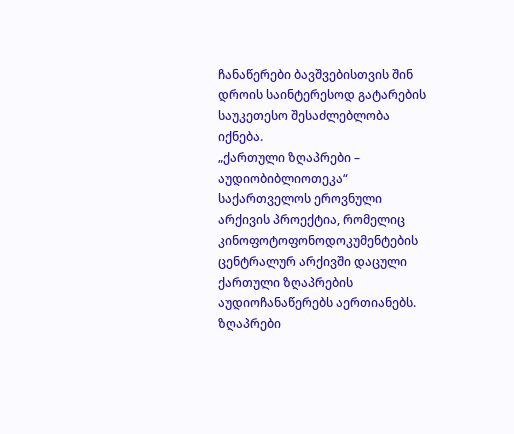ჩანაწერები ბავშვებისთვის შინ დროის საინტერესოდ გატარების საუკეთესო შესაძლებლობა იქნება.
„ქართული ზღაპრები – აუდიობიბლიოთეკა“ საქართველოს ეროვნული არქივის პროექტია, რომელიც კინოფოტოფონოდოკუმენტების ცენტრალურ არქივში დაცული ქართული ზღაპრების აუდიოჩანაწერებს აერთიანებს. ზღაპრები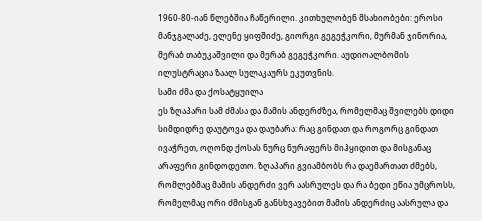1960-80-იან წლებშია ჩაწერილი. კითხულობენ მსახიობები: ეროსი მანჯგალაძე, ელენე ყიფშიძე, გიორგი გეგეჭკორი, მურმან ჯინორია, მერაბ თაბუკაშვილი და მერაბ გეგეჭკორი. აუდიოალბომის ილუსტრაცია ზაალ სულაკაურს ეკუთვნის.
სამი ძმა და ქოსატყუილა
ეს ზღაპარი სამ ძმასა და მამის ანდერძზეა, რომელმაც შვილებს დიდი სიმდიდრე დაუტოვა და დაუბარა: რაც გინდათ და როგორც გინდათ ივაჭრეთ, ოღონდ ქოსას ნურც ნურაფერს მიჰყიდით და მისგანაც არაფერი გინდოდეთო. ზღაპარი გვიამბობს რა დაემართათ ძმებს, რომლებმაც მამის ანდერძი ვერ აასრულეს და რა ბედი ეწია უმცროსს, რომელმაც ორი ძმისგან განსხვავებით მამის ანდერძიც აასრულა და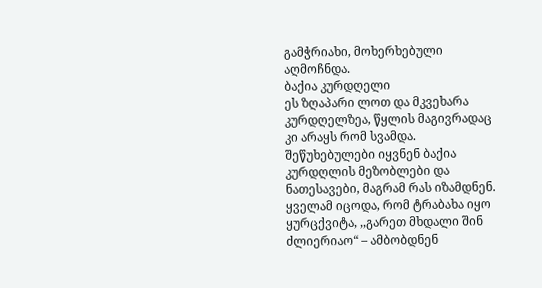გამჭრიახი, მოხერხებული აღმოჩნდა.
ბაქია კურდღელი
ეს ზღაპარი ლოთ და მკვეხარა კურდღელზეა, წყლის მაგივრადაც კი არაყს რომ სვამდა. შეწუხებულები იყვნენ ბაქია კურდღლის მეზობლები და ნათესავები, მაგრამ რას იზამდნენ. ყველამ იცოდა, რომ ტრაბახა იყო ყურცქვიტა, ,,გარეთ მხდალი შინ ძლიერიაო“ – ამბობდნენ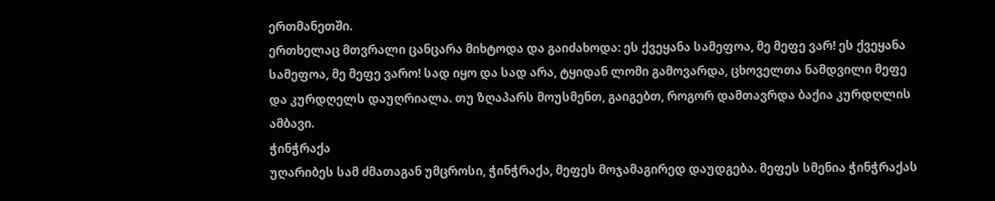ერთმანეთში.
ერთხელაც მთვრალი ცანცარა მიხტოდა და გაიძახოდა: ეს ქვეყანა სამეფოა, მე მეფე ვარ! ეს ქვეყანა სამეფოა, მე მეფე ვარო! სად იყო და სად არა, ტყიდან ლომი გამოვარდა, ცხოველთა ნამდვილი მეფე და კურდღელს დაუღრიალა. თუ ზღაპარს მოუსმენთ, გაიგებთ, როგორ დამთავრდა ბაქია კურდღლის ამბავი.
ჭინჭრაქა
უღარიბეს სამ ძმათაგან უმცროსი, ჭინჭრაქა, მეფეს მოჯამაგირედ დაუდგება. მეფეს სმენია ჭინჭრაქას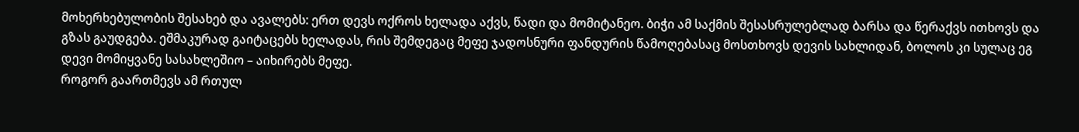მოხერხებულობის შესახებ და ავალებს: ერთ დევს ოქროს ხელადა აქვს, წადი და მომიტანეო. ბიჭი ამ საქმის შესასრულებლად ბარსა და წერაქვს ითხოვს და გზას გაუდგება. ეშმაკურად გაიტაცებს ხელადას, რის შემდეგაც მეფე ჯადოსნური ფანდურის წამოღებასაც მოსთხოვს დევის სახლიდან, ბოლოს კი სულაც ეგ დევი მომიყვანე სასახლეშიო – აიხირებს მეფე.
როგორ გაართმევს ამ რთულ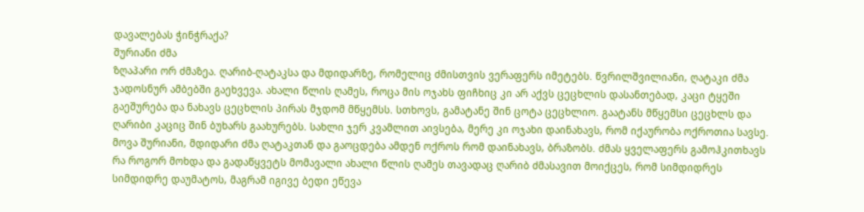დავალებას ჭინჭრაქა?
შურიანი ძმა
ზღაპარი ორ ძმაზეა. ღარიბ-ღატაკსა და მდიდარზე, რომელიც ძმისთვის ვერაფერს იმეტებს. წვრილშვილიანი, ღატაკი ძმა ჯადოსნურ ამბებში გაეხვევა. ახალი წლის ღამეს, როცა მის ოჯახს ფიჩხიც კი არ აქვს ცეცხლის დასანთებად, კაცი ტყეში გაეშურება და ნახავს ცეცხლის პირას მჯდომ მწყემსს. სთხოვს, გამატანე შინ ცოტა ცეცხლიო. გაატანს მწყემსი ცეცხლს და ღარიბი კაციც შინ ბუხარს გაახურებს. სახლი ჯერ კვამლით აივსება, მერე კი ოჯახი დაინახავს, რომ იქაურობა ოქროთია სავსე.
მოვა შურიანი, მდიდარი ძმა ღატაკთან და გაოცდება ამდენ ოქროს რომ დაინახავს, ბრაზობს. ძმას ყველაფერს გამოჰკითხავს რა როგორ მოხდა და გადაწყვეტს მომავალი ახალი წლის ღამეს თავადაც ღარიბ ძმასავით მოიქცეს, რომ სიმდიდრეს სიმდიდრე დაუმატოს, მაგრამ იგივე ბედი ეწევა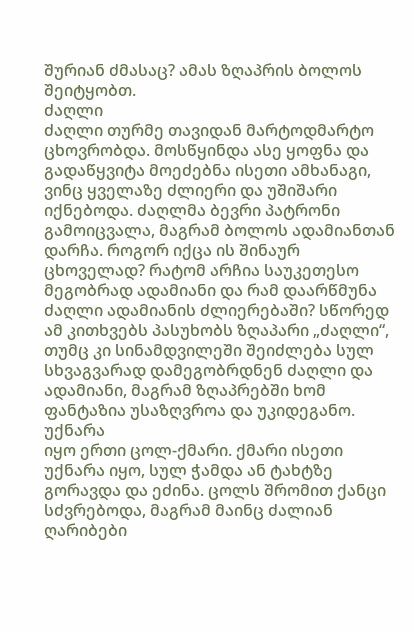შურიან ძმასაც? ამას ზღაპრის ბოლოს შეიტყობთ.
ძაღლი
ძაღლი თურმე თავიდან მარტოდმარტო ცხოვრობდა. მოსწყინდა ასე ყოფნა და გადაწყვიტა მოეძებნა ისეთი ამხანაგი, ვინც ყველაზე ძლიერი და უშიშარი იქნებოდა. ძაღლმა ბევრი პატრონი გამოიცვალა, მაგრამ ბოლოს ადამიანთან დარჩა. როგორ იქცა ის შინაურ ცხოველად? რატომ არჩია საუკეთესო მეგობრად ადამიანი და რამ დაარწმუნა ძაღლი ადამიანის ძლიერებაში? სწორედ ამ კითხვებს პასუხობს ზღაპარი „ძაღლი“, თუმც კი სინამდვილეში შეიძლება სულ სხვაგვარად დამეგობრდნენ ძაღლი და ადამიანი, მაგრამ ზღაპრებში ხომ ფანტაზია უსაზღვროა და უკიდეგანო.
უქნარა
იყო ერთი ცოლ-ქმარი. ქმარი ისეთი უქნარა იყო, სულ ჭამდა ან ტახტზე გორავდა და ეძინა. ცოლს შრომით ქანცი სძვრებოდა, მაგრამ მაინც ძალიან ღარიბები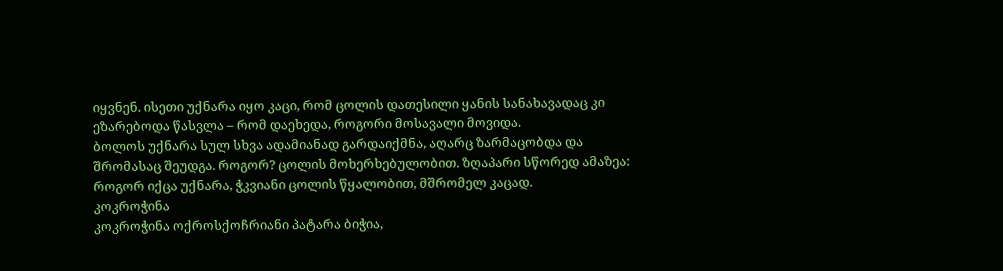იყვნენ. ისეთი უქნარა იყო კაცი, რომ ცოლის დათესილი ყანის სანახავადაც კი ეზარებოდა წასვლა – რომ დაეხედა, როგორი მოსავალი მოვიდა.
ბოლოს უქნარა სულ სხვა ადამიანად გარდაიქმნა, აღარც ზარმაცობდა და შრომასაც შეუდგა. როგორ? ცოლის მოხერხებულობით. ზღაპარი სწორედ ამაზეა: როგორ იქცა უქნარა, ჭკვიანი ცოლის წყალობით, მშრომელ კაცად.
კოკროჭინა
კოკროჭინა ოქროსქოჩრიანი პატარა ბიჭია,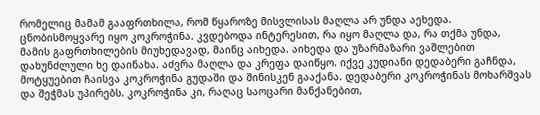რომელიც მამამ გააფრთხილა, რომ წყაროზე მისვლისას მაღლა არ უნდა აეხედა. ცნობისმოყვარე იყო კოკროჭინა. კვდებოდა ინტერესით, რა იყო მაღლა და, რა თქმა უნდა, მამის გაფრთხილების მიუხედავად, მაინც აიხედა. აიხედა და უზარმაზარი ვაშლებით დახუნძლული ხე დაინახა. აძვრა მაღლა და კრეფა დაიწყო. იქვე კუდიანი დედაბერი გაჩნდა, მოტყუებით ჩაისვა კოკროჭინა გუდაში და შინისკენ გააქანა. დედაბერი კოკროჭინას მოხარშვას და შეჭმას უპირებს. კოკროჭინა კი, რაღაც საოცარი მანქანებით,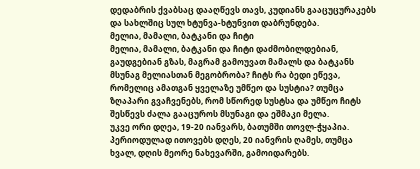დედაბრის ქვაბსაც დააღწევს თავს, კუდიანს გააცუცურაკებს და სახლშიც სულ ხტუნვა-ხტუნვით დაბრუნდება.
მელია, მამალი, ბატკანი და ჩიტი
მელია, მამალი, ბატკანი და ჩიტი დაძმობილდებიან, გაუდგებიან გზას, მაგრამ გამოუვათ მამალს და ბატკანს მსუნაგ მელიასთან მეგობრობა? ჩიტს რა ბედი ეწევა, რომელიც ამათგან ყველაზე უმწეო და სუსტია? თუმცა ზღაპარი გვაჩვენებს, რომ სწორედ სუსტსა და უმწეო ჩიტს შესწევს ძალა გააცუროს მსუნაგი და ეშმაკი მელა.
უკვე ორი დღეა, 19-20 იანვარს, ბათუმში თოვლ-ჭყაპია. პერიოდულად ითოვებს დღეს, 20 იანვრის ღამეს, თუმცა ხვალ, დღის მეორე ნახევარში, გამოიდარებს.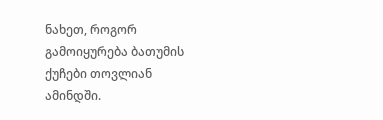ნახეთ, როგორ გამოიყურება ბათუმის ქუჩები თოვლიან ამინდში.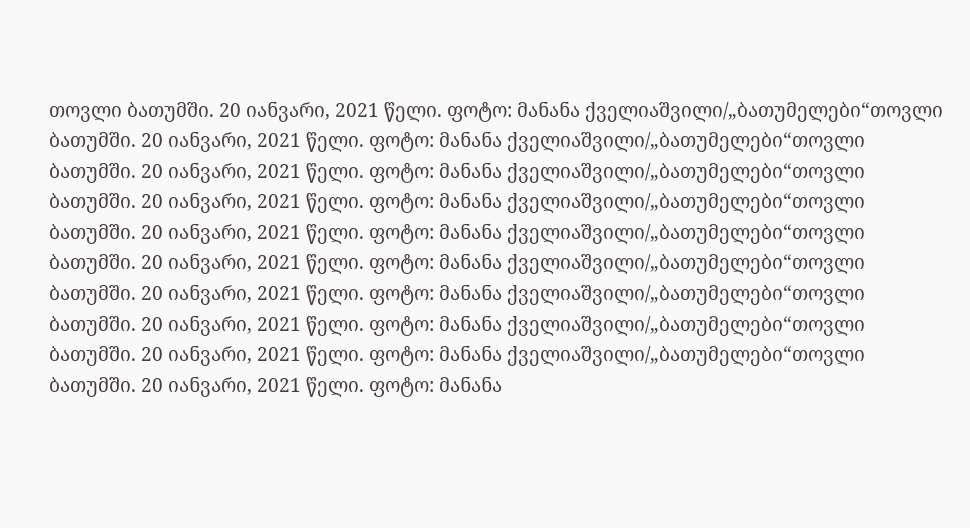თოვლი ბათუმში. 20 იანვარი, 2021 წელი. ფოტო: მანანა ქველიაშვილი/„ბათუმელები“თოვლი ბათუმში. 20 იანვარი, 2021 წელი. ფოტო: მანანა ქველიაშვილი/„ბათუმელები“თოვლი ბათუმში. 20 იანვარი, 2021 წელი. ფოტო: მანანა ქველიაშვილი/„ბათუმელები“თოვლი ბათუმში. 20 იანვარი, 2021 წელი. ფოტო: მანანა ქველიაშვილი/„ბათუმელები“თოვლი ბათუმში. 20 იანვარი, 2021 წელი. ფოტო: მანანა ქველიაშვილი/„ბათუმელები“თოვლი ბათუმში. 20 იანვარი, 2021 წელი. ფოტო: მანანა ქველიაშვილი/„ბათუმელები“თოვლი ბათუმში. 20 იანვარი, 2021 წელი. ფოტო: მანანა ქველიაშვილი/„ბათუმელები“თოვლი ბათუმში. 20 იანვარი, 2021 წელი. ფოტო: მანანა ქველიაშვილი/„ბათუმელები“თოვლი ბათუმში. 20 იანვარი, 2021 წელი. ფოტო: მანანა ქველიაშვილი/„ბათუმელები“თოვლი ბათუმში. 20 იანვარი, 2021 წელი. ფოტო: მანანა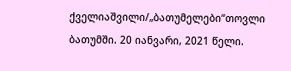ქველიაშვილი/„ბათუმელები“თოვლი ბათუმში. 20 იანვარი, 2021 წელი.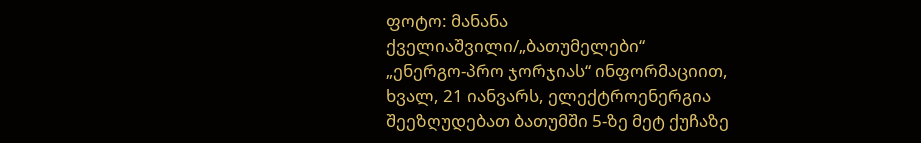ფოტო: მანანა ქველიაშვილი/„ბათუმელები“
„ენერგო-პრო ჯორჯიას“ ინფორმაციით, ხვალ, 21 იანვარს, ელექტროენერგია შეეზღუდებათ ბათუმში 5-ზე მეტ ქუჩაზე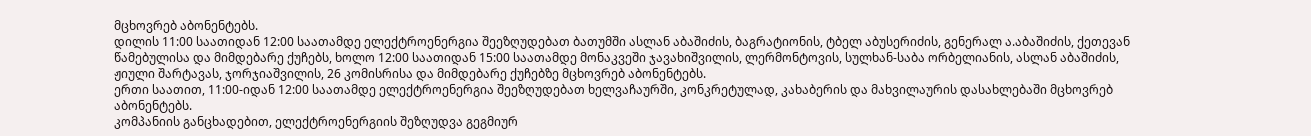მცხოვრებ აბონენტებს.
დილის 11:00 საათიდან 12:00 საათამდე ელექტროენერგია შეეზღუდებათ ბათუმში ასლან აბაშიძის, ბაგრატიონის, ტბელ აბუსერიძის, გენერალ ა.აბაშიძის, ქეთევან წამებულისა და მიმდებარე ქუჩებს, ხოლო 12:00 საათიდან 15:00 საათამდე მონაკვეში ჯავახიშვილის, ლერმონტოვის, სულხან-საბა ორბელიანის, ასლან აბაშიძის, ჟიული შარტავას, ჯორჯიაშვილის, 26 კომისრისა და მიმდებარე ქუჩებზე მცხოვრებ აბონენტებს.
ერთი საათით, 11:00-იდან 12:00 საათამდე ელექტროენერგია შეეზღუდებათ ხელვაჩაურში, კონკრეტულად, კახაბერის და მახვილაურის დასახლებაში მცხოვრებ აბონენტებს.
კომპანიის განცხადებით, ელექტროენერგიის შეზღუდვა გეგმიურ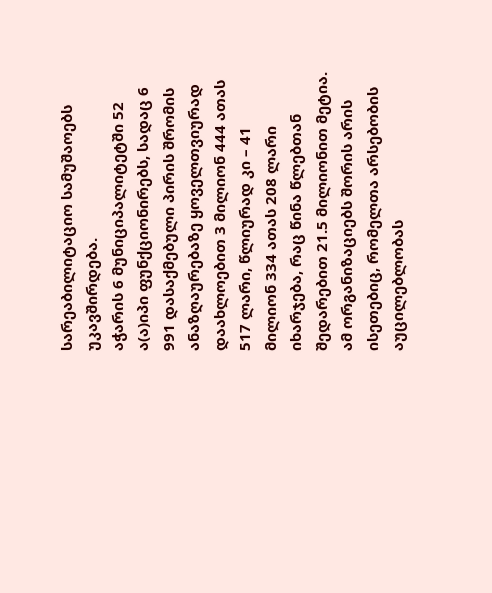სარეაბილიტაციო სამუშაოებს უკავშირდება.
აჭარის 6 მუნიციპალიტეტში 52 ა(ა)იპი ფუნქციონირებს, სადაც 6 991 დასაქმებული პირის შრომის ანაზღაურებაზე ყოველთვიურად დაახლოებით 3 მილიონ 444 ათას 517 ლარი, წლიურად კი – 41 მილიონ 334 ათას 208 ლარი იხარჯება, რაც წინა წლებთან შედარებით 21.5 მილიონით მეტია.
ამ ორგანიზაციებს შორის არის ისეთებიც, რომელთა არსებობის აუცილებლობას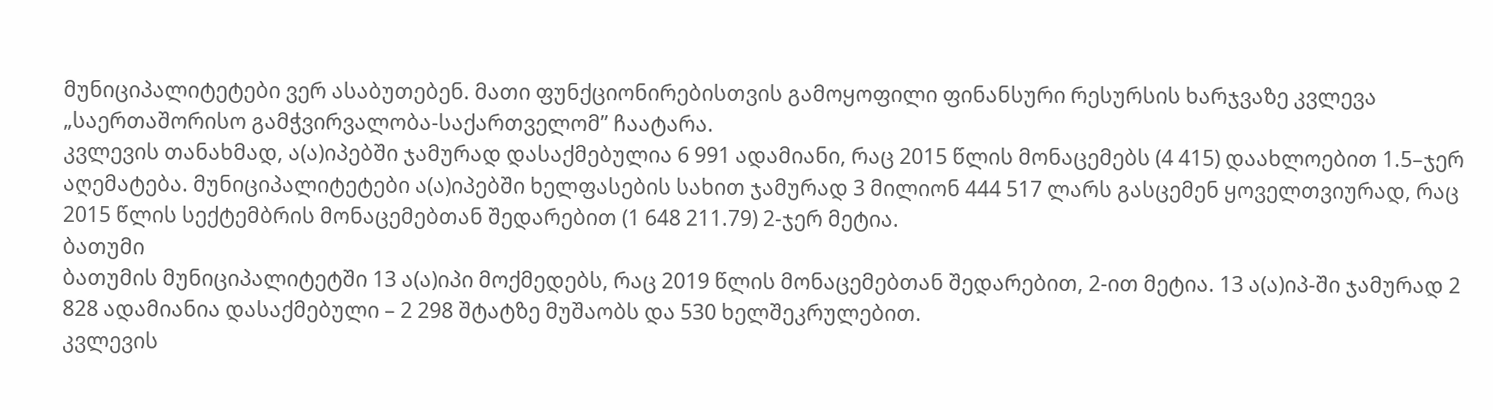მუნიციპალიტეტები ვერ ასაბუთებენ. მათი ფუნქციონირებისთვის გამოყოფილი ფინანსური რესურსის ხარჯვაზე კვლევა „საერთაშორისო გამჭვირვალობა-საქართველომ” ჩაატარა.
კვლევის თანახმად, ა(ა)იპებში ჯამურად დასაქმებულია 6 991 ადამიანი, რაც 2015 წლის მონაცემებს (4 415) დაახლოებით 1.5–ჯერ აღემატება. მუნიციპალიტეტები ა(ა)იპებში ხელფასების სახით ჯამურად 3 მილიონ 444 517 ლარს გასცემენ ყოველთვიურად, რაც 2015 წლის სექტემბრის მონაცემებთან შედარებით (1 648 211.79) 2-ჯერ მეტია.
ბათუმი
ბათუმის მუნიციპალიტეტში 13 ა(ა)იპი მოქმედებს, რაც 2019 წლის მონაცემებთან შედარებით, 2-ით მეტია. 13 ა(ა)იპ-ში ჯამურად 2 828 ადამიანია დასაქმებული – 2 298 შტატზე მუშაობს და 530 ხელშეკრულებით.
კვლევის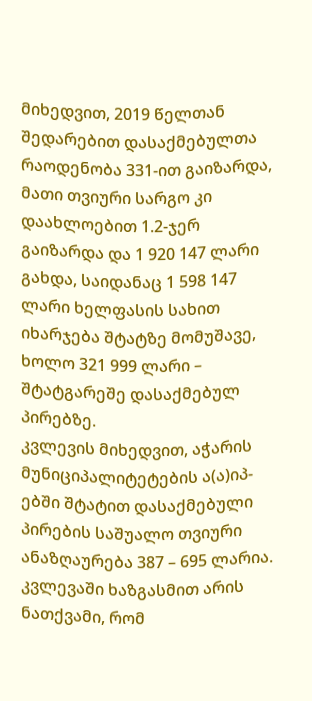მიხედვით, 2019 წელთან შედარებით დასაქმებულთა რაოდენობა 331-ით გაიზარდა, მათი თვიური სარგო კი დაახლოებით 1.2-ჯერ გაიზარდა და 1 920 147 ლარი გახდა, საიდანაც 1 598 147 ლარი ხელფასის სახით იხარჯება შტატზე მომუშავე, ხოლო 321 999 ლარი – შტატგარეშე დასაქმებულ პირებზე.
კვლევის მიხედვით, აჭარის მუნიციპალიტეტების ა(ა)იპ-ებში შტატით დასაქმებული პირების საშუალო თვიური ანაზღაურება 387 – 695 ლარია.
კვლევაში ხაზგასმით არის ნათქვამი, რომ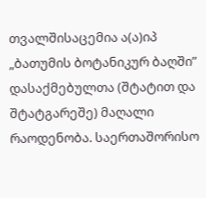თვალშისაცემია ა(ა)იპ „ბათუმის ბოტანიკურ ბაღში” დასაქმებულთა (შტატით და შტატგარეშე) მაღალი რაოდენობა. საერთაშორისო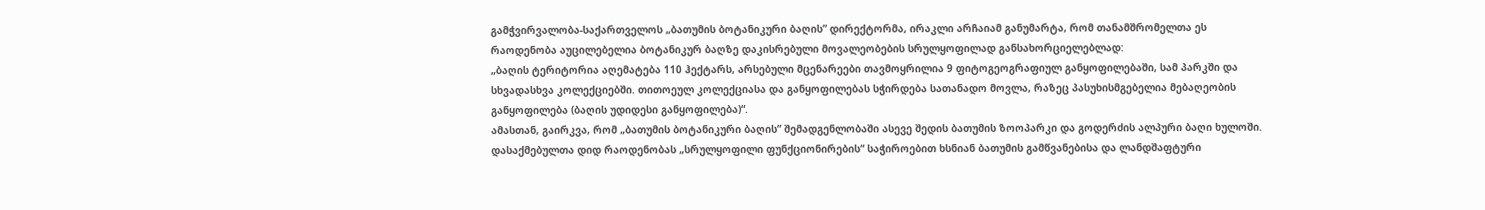გამჭვირვალობა-საქართველოს „ბათუმის ბოტანიკური ბაღის” დირექტორმა, ირაკლი არჩაიამ განუმარტა, რომ თანამშრომელთა ეს რაოდენობა აუცილებელია ბოტანიკურ ბაღზე დაკისრებული მოვალეობების სრულყოფილად განსახორციელებლად:
„ბაღის ტერიტორია აღემატება 110 ჰექტარს, არსებული მცენარეები თავმოყრილია 9 ფიტოგეოგრაფიულ განყოფილებაში, სამ პარკში და სხვადასხვა კოლექციებში. თითოეულ კოლექციასა და განყოფილებას სჭირდება სათანადო მოვლა, რაზეც პასუხისმგებელია მებაღეობის განყოფილება (ბაღის უდიდესი განყოფილება)“.
ამასთან, გაირკვა, რომ „ბათუმის ბოტანიკური ბაღის” შემადგენლობაში ასევე შედის ბათუმის ზოოპარკი და გოდერძის ალპური ბაღი ხულოში.
დასაქმებულთა დიდ რაოდენობას „სრულყოფილი ფუნქციონირების“ საჭიროებით ხსნიან ბათუმის გამწვანებისა და ლანდშაფტური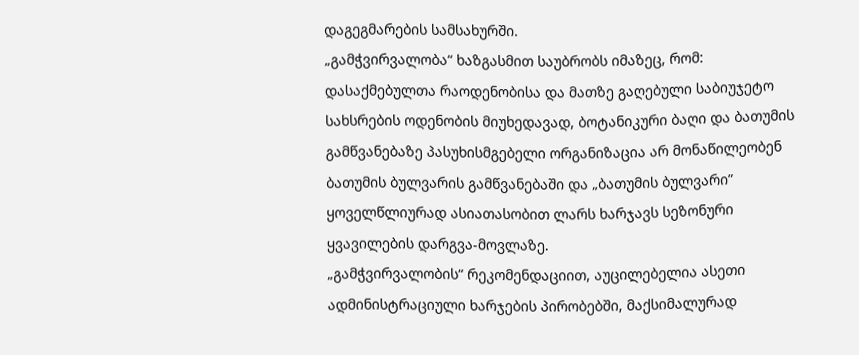დაგეგმარების სამსახურში.
„გამჭვირვალობა“ ხაზგასმით საუბრობს იმაზეც, რომ:
დასაქმებულთა რაოდენობისა და მათზე გაღებული საბიუჯეტო სახსრების ოდენობის მიუხედავად, ბოტანიკური ბაღი და ბათუმის გამწვანებაზე პასუხისმგებელი ორგანიზაცია არ მონაწილეობენ ბათუმის ბულვარის გამწვანებაში და „ბათუმის ბულვარი” ყოველწლიურად ასიათასობით ლარს ხარჯავს სეზონური ყვავილების დარგვა-მოვლაზე.
„გამჭვირვალობის“ რეკომენდაციით, აუცილებელია ასეთი ადმინისტრაციული ხარჯების პირობებში, მაქსიმალურად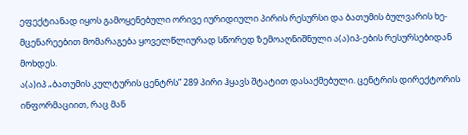ეფექტიანად იყოს გამოყენებული ორივე იურიდიული პირის რესურსი და ბათუმის ბულვარის ხე-მცენარეებით მომარაგება ყოველწლიურად სწორედ ზემოაღნიშნული ა(ა)იპ-ების რესურსებიდან მოხდეს.
ა(ა)იპ „ბათუმის კულტურის ცენტრს” 289 პირი ჰყავს შტატით დასაქმებული. ცენტრის დირექტორის ინფორმაციით, რაც მან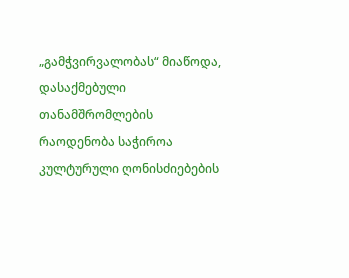„გამჭვირვალობას“ მიაწოდა, დასაქმებული თანამშრომლების რაოდენობა საჭიროა კულტურული ღონისძიებების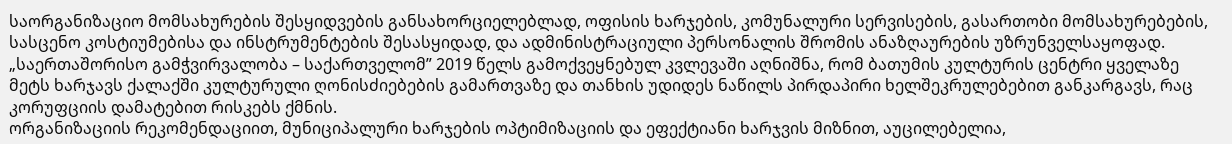საორგანიზაციო მომსახურების შესყიდვების განსახორციელებლად, ოფისის ხარჯების, კომუნალური სერვისების, გასართობი მომსახურებების, სასცენო კოსტიუმებისა და ინსტრუმენტების შესასყიდად, და ადმინისტრაციული პერსონალის შრომის ანაზღაურების უზრუნველსაყოფად.
„საერთაშორისო გამჭვირვალობა – საქართველომ” 2019 წელს გამოქვეყნებულ კვლევაში აღნიშნა, რომ ბათუმის კულტურის ცენტრი ყველაზე მეტს ხარჯავს ქალაქში კულტურული ღონისძიებების გამართვაზე და თანხის უდიდეს ნაწილს პირდაპირი ხელშეკრულებებით განკარგავს, რაც კორუფციის დამატებით რისკებს ქმნის.
ორგანიზაციის რეკომენდაციით, მუნიციპალური ხარჯების ოპტიმიზაციის და ეფექტიანი ხარჯვის მიზნით, აუცილებელია,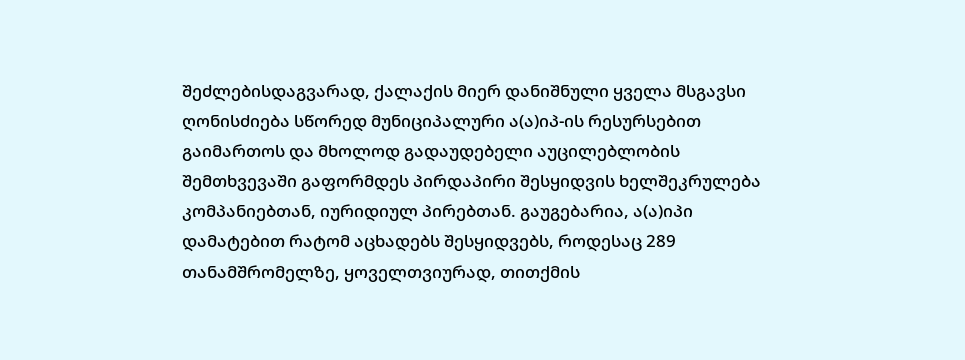შეძლებისდაგვარად, ქალაქის მიერ დანიშნული ყველა მსგავსი ღონისძიება სწორედ მუნიციპალური ა(ა)იპ-ის რესურსებით გაიმართოს და მხოლოდ გადაუდებელი აუცილებლობის შემთხვევაში გაფორმდეს პირდაპირი შესყიდვის ხელშეკრულება კომპანიებთან, იურიდიულ პირებთან. გაუგებარია, ა(ა)იპი დამატებით რატომ აცხადებს შესყიდვებს, როდესაც 289 თანამშრომელზე, ყოველთვიურად, თითქმის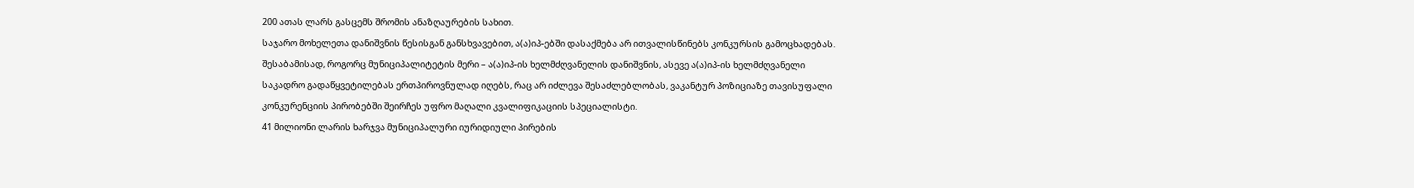200 ათას ლარს გასცემს შრომის ანაზღაურების სახით.
საჯარო მოხელეთა დანიშვნის წესისგან განსხვავებით, ა(ა)იპ-ებში დასაქმება არ ითვალისწინებს კონკურსის გამოცხადებას. შესაბამისად, როგორც მუნიციპალიტეტის მერი – ა(ა)იპ-ის ხელმძღვანელის დანიშვნის, ასევე ა(ა)იპ-ის ხელმძღვანელი საკადრო გადაწყვეტილებას ერთპიროვნულად იღებს, რაც არ იძლევა შესაძლებლობას, ვაკანტურ პოზიციაზე თავისუფალი კონკურენციის პირობებში შეირჩეს უფრო მაღალი კვალიფიკაციის სპეციალისტი.
41 მილიონი ლარის ხარჯვა მუნიციპალური იურიდიული პირების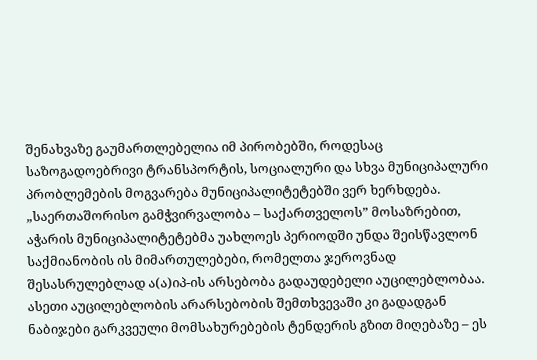შენახვაზე გაუმართლებელია იმ პირობებში, როდესაც საზოგადოებრივი ტრანსპორტის, სოციალური და სხვა მუნიციპალური პრობლემების მოგვარება მუნიციპალიტეტებში ვერ ხერხდება.
„საერთაშორისო გამჭვირვალობა – საქართველოს” მოსაზრებით, აჭარის მუნიციპალიტეტებმა უახლოეს პერიოდში უნდა შეისწავლონ საქმიანობის ის მიმართულებები, რომელთა ჯეროვნად შესასრულებლად ა(ა)იპ-ის არსებობა გადაუდებელი აუცილებლობაა. ასეთი აუცილებლობის არარსებობის შემთხვევაში კი გადადგან ნაბიჯები გარკვეული მომსახურებების ტენდერის გზით მიღებაზე – ეს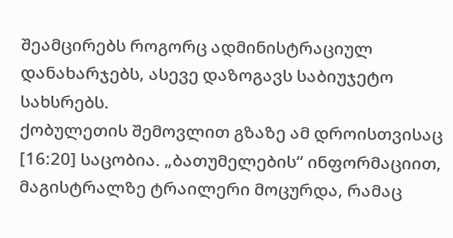შეამცირებს როგორც ადმინისტრაციულ დანახარჯებს, ასევე დაზოგავს საბიუჯეტო სახსრებს.
ქობულეთის შემოვლით გზაზე ამ დროისთვისაც [16:20] საცობია. „ბათუმელების“ ინფორმაციით, მაგისტრალზე ტრაილერი მოცურდა, რამაც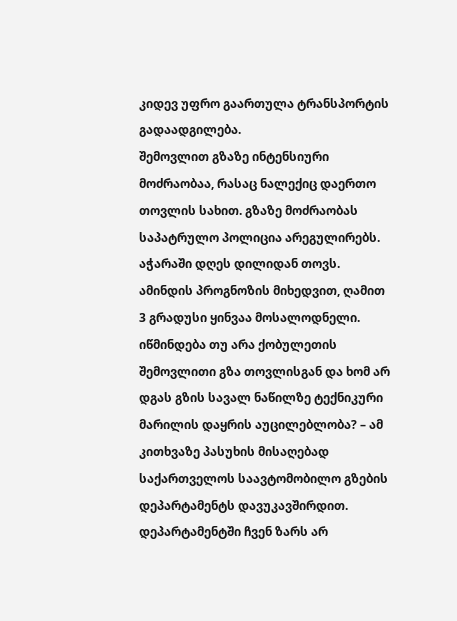კიდევ უფრო გაართულა ტრანსპორტის გადაადგილება.
შემოვლით გზაზე ინტენსიური მოძრაობაა, რასაც ნალექიც დაერთო თოვლის სახით. გზაზე მოძრაობას საპატრულო პოლიცია არეგულირებს.
აჭარაში დღეს დილიდან თოვს. ამინდის პროგნოზის მიხედვით, ღამით 3 გრადუსი ყინვაა მოსალოდნელი.
იწმინდება თუ არა ქობულეთის შემოვლითი გზა თოვლისგან და ხომ არ დგას გზის სავალ ნაწილზე ტექნიკური მარილის დაყრის აუცილებლობა? – ამ კითხვაზე პასუხის მისაღებად საქართველოს საავტომობილო გზების დეპარტამენტს დავუკავშირდით.
დეპარტამენტში ჩვენ ზარს არ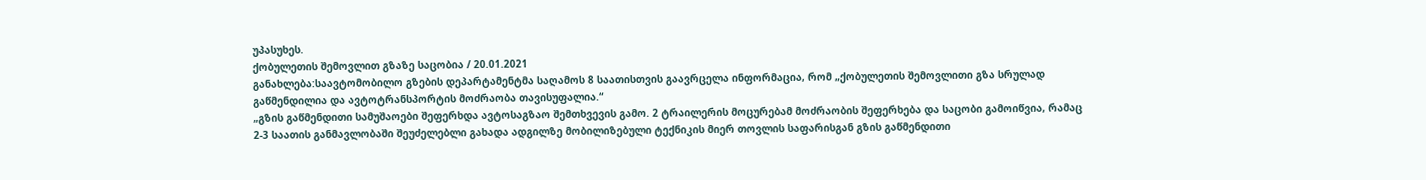უპასუხეს.
ქობულეთის შემოვლით გზაზე საცობია / 20.01.2021
განახლება:საავტომობილო გზების დეპარტამენტმა საღამოს 8 საათისთვის გაავრცელა ინფორმაცია, რომ „ქობულეთის შემოვლითი გზა სრულად გაწმენდილია და ავტოტრანსპორტის მოძრაობა თავისუფალია.“
„გზის გაწმენდითი სამუშაოები შეფერხდა ავტოსაგზაო შემთხვევის გამო. 2 ტრაილერის მოცურებამ მოძრაობის შეფერხება და საცობი გამოიწვია, რამაც 2-3 საათის განმავლობაში შეუძელებლი გახადა ადგილზე მობილიზებული ტექნიკის მიერ თოვლის საფარისგან გზის გაწმენდითი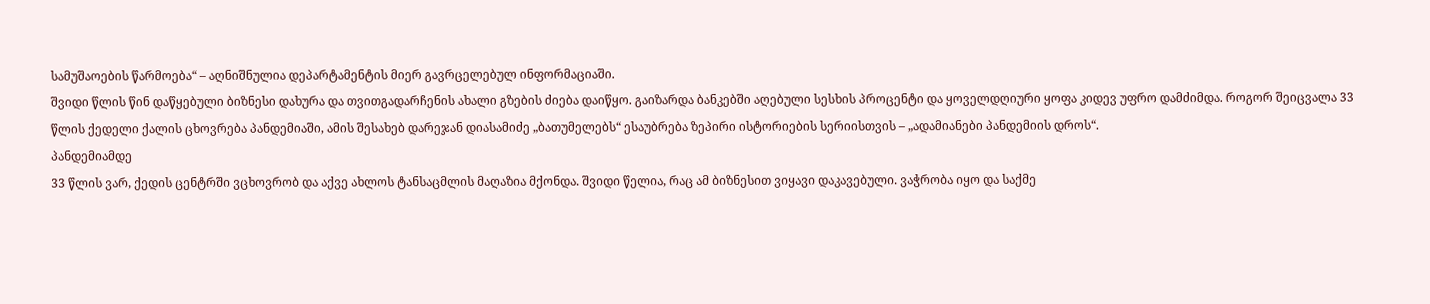სამუშაოების წარმოება“ – აღნიშნულია დეპარტამენტის მიერ გავრცელებულ ინფორმაციაში.
შვიდი წლის წინ დაწყებული ბიზნესი დახურა და თვითგადარჩენის ახალი გზების ძიება დაიწყო. გაიზარდა ბანკებში აღებული სესხის პროცენტი და ყოველდღიური ყოფა კიდევ უფრო დამძიმდა. როგორ შეიცვალა 33 წლის ქედელი ქალის ცხოვრება პანდემიაში, ამის შესახებ დარეჯან დიასამიძე „ბათუმელებს“ ესაუბრება ზეპირი ისტორიების სერიისთვის – „ადამიანები პანდემიის დროს“.
პანდემიამდე
33 წლის ვარ, ქედის ცენტრში ვცხოვრობ და აქვე ახლოს ტანსაცმლის მაღაზია მქონდა. შვიდი წელია, რაც ამ ბიზნესით ვიყავი დაკავებული. ვაჭრობა იყო და საქმე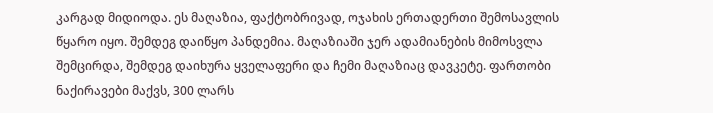კარგად მიდიოდა. ეს მაღაზია, ფაქტობრივად, ოჯახის ერთადერთი შემოსავლის წყარო იყო. შემდეგ დაიწყო პანდემია. მაღაზიაში ჯერ ადამიანების მიმოსვლა შემცირდა, შემდეგ დაიხურა ყველაფერი და ჩემი მაღაზიაც დავკეტე. ფართობი ნაქირავები მაქვს, 300 ლარს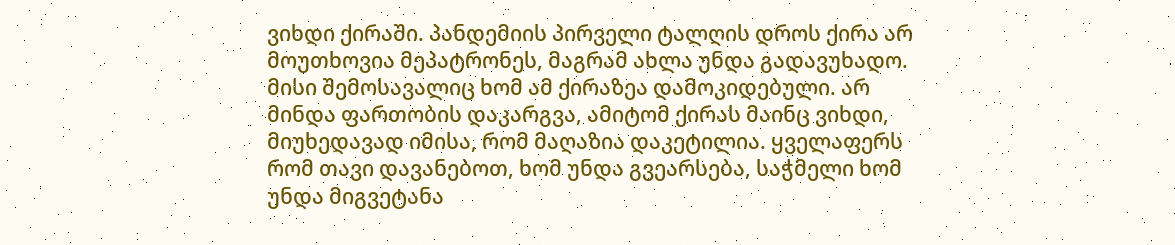ვიხდი ქირაში. პანდემიის პირველი ტალღის დროს ქირა არ მოუთხოვია მეპატრონეს, მაგრამ ახლა უნდა გადავუხადო. მისი შემოსავალიც ხომ ამ ქირაზეა დამოკიდებული. არ მინდა ფართობის დაკარგვა, ამიტომ ქირას მაინც ვიხდი, მიუხედავად იმისა, რომ მაღაზია დაკეტილია. ყველაფერს რომ თავი დავანებოთ, ხომ უნდა გვეარსება, საჭმელი ხომ უნდა მიგვეტანა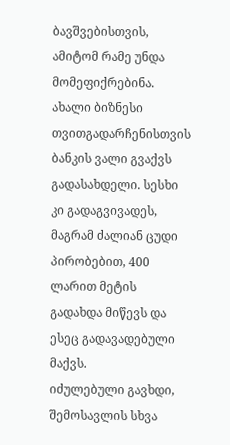ბავშვებისთვის, ამიტომ რამე უნდა მომეფიქრებინა.
ახალი ბიზნესი თვითგადარჩენისთვის
ბანკის ვალი გვაქვს გადასახდელი. სესხი კი გადაგვივადეს, მაგრამ ძალიან ცუდი პირობებით, 400 ლარით მეტის გადახდა მიწევს და ესეც გადავადებული მაქვს.
იძულებული გავხდი, შემოსავლის სხვა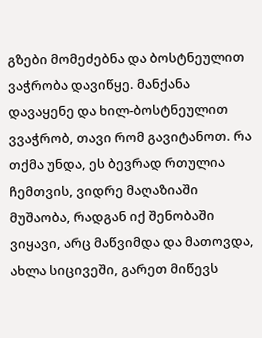გზები მომეძებნა და ბოსტნეულით ვაჭრობა დავიწყე. მანქანა დავაყენე და ხილ-ბოსტნეულით ვვაჭრობ, თავი რომ გავიტანოთ. რა თქმა უნდა, ეს ბევრად რთულია ჩემთვის, ვიდრე მაღაზიაში მუშაობა, რადგან იქ შენობაში ვიყავი, არც მაწვიმდა და მათოვდა, ახლა სიცივეში, გარეთ მიწევს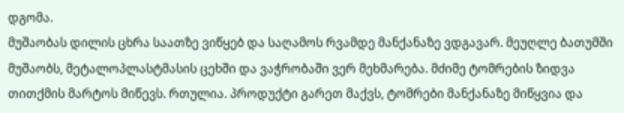დგომა.
მუშაობას დილის ცხრა საათზე ვიწყებ და საღამოს რვამდე მანქანაზე ვდგავარ. მეუღლე ბათუმში მუშაობს, მეტალოპლასტმასის ცეხში და ვაჭრობაში ვერ მეხმარება. მძიმე ტომრების ზიდვა თითქმის მარტოს მიწევს. რთულია. პროდუქტი გარეთ მაქვს, ტომრები მანქანაზე მიწყვია და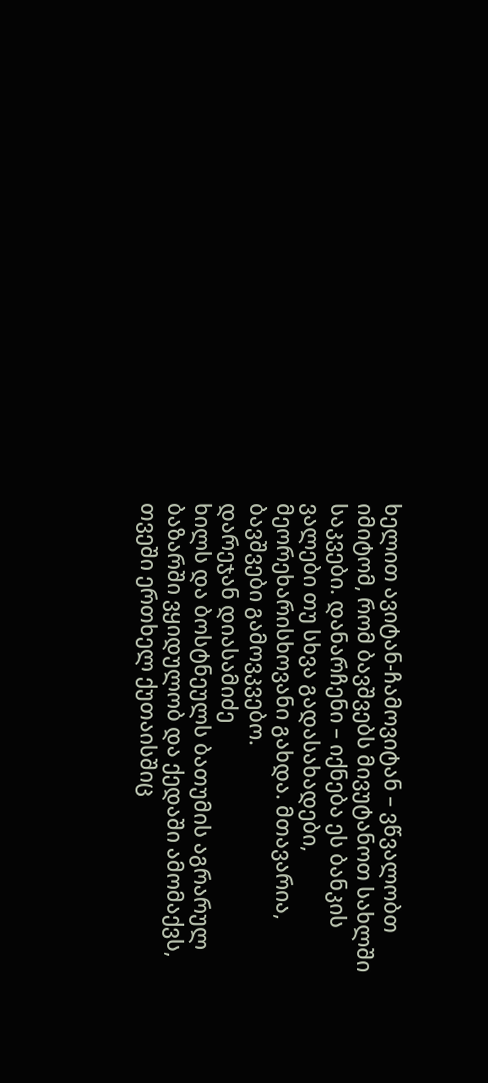ხელით ავიტან-ჩამოვიტან – ვწვალობთ იმიტომ, რომ ბავშვებს მივუტანოთ სახლში საკვები. დანარჩენი – იქნება ეს ბანკის ვალები თუ სხვა გადასახადები, მეორეხარისხოვანი გახდა. მთავარია, ბავშვები გამოვკვებო.
დარეჯან დიასამიძე
ხილს და ბოსტნეულს ბათუმის აგრარულ ბაზარში ვყიდულობ და ქედაში ამომაქვს, თვეში ერთხელ ქუთაისშიც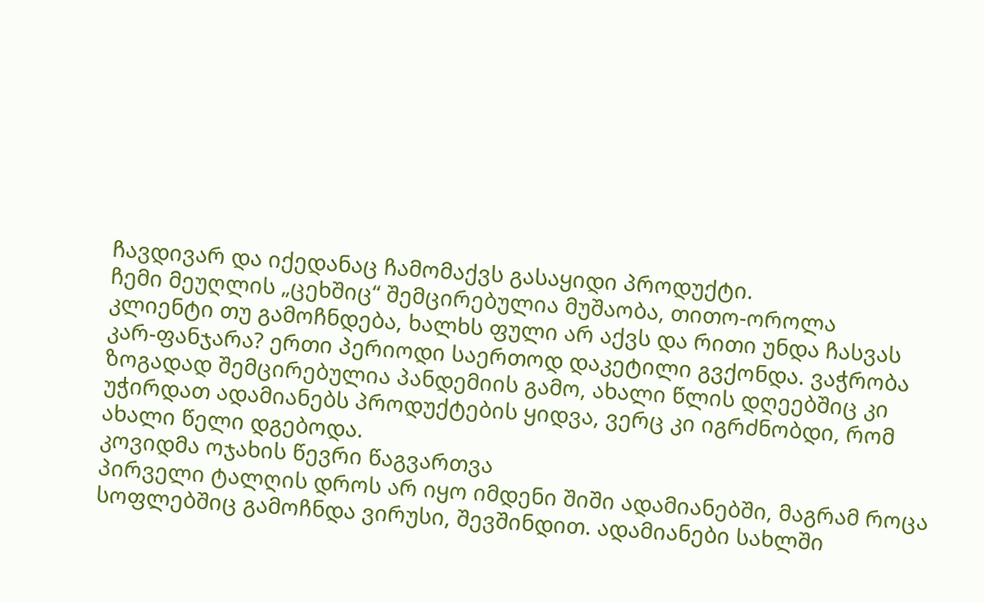ჩავდივარ და იქედანაც ჩამომაქვს გასაყიდი პროდუქტი.
ჩემი მეუღლის „ცეხშიც“ შემცირებულია მუშაობა, თითო-ოროლა კლიენტი თუ გამოჩნდება, ხალხს ფული არ აქვს და რითი უნდა ჩასვას კარ-ფანჯარა? ერთი პერიოდი საერთოდ დაკეტილი გვქონდა. ვაჭრობა ზოგადად შემცირებულია პანდემიის გამო, ახალი წლის დღეებშიც კი უჭირდათ ადამიანებს პროდუქტების ყიდვა, ვერც კი იგრძნობდი, რომ ახალი წელი დგებოდა.
კოვიდმა ოჯახის წევრი წაგვართვა
პირველი ტალღის დროს არ იყო იმდენი შიში ადამიანებში, მაგრამ როცა სოფლებშიც გამოჩნდა ვირუსი, შევშინდით. ადამიანები სახლში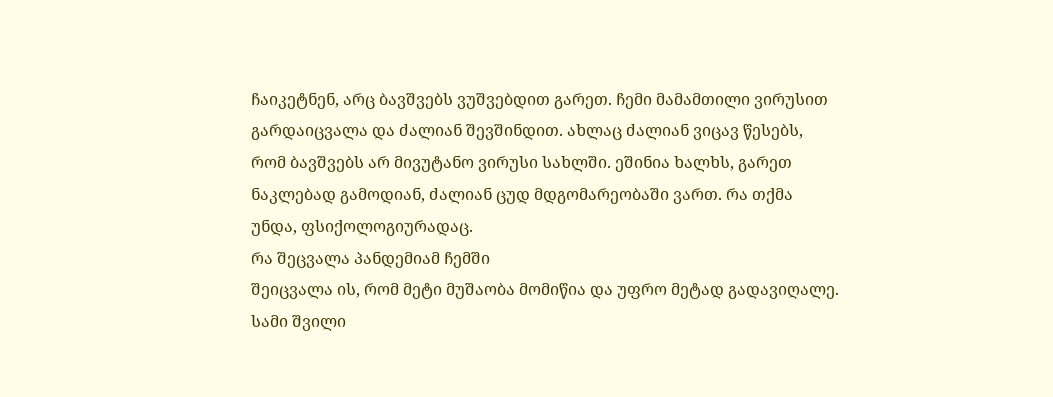ჩაიკეტნენ, არც ბავშვებს ვუშვებდით გარეთ. ჩემი მამამთილი ვირუსით გარდაიცვალა და ძალიან შევშინდით. ახლაც ძალიან ვიცავ წესებს, რომ ბავშვებს არ მივუტანო ვირუსი სახლში. ეშინია ხალხს, გარეთ ნაკლებად გამოდიან, ძალიან ცუდ მდგომარეობაში ვართ. რა თქმა უნდა, ფსიქოლოგიურადაც.
რა შეცვალა პანდემიამ ჩემში
შეიცვალა ის, რომ მეტი მუშაობა მომიწია და უფრო მეტად გადავიღალე. სამი შვილი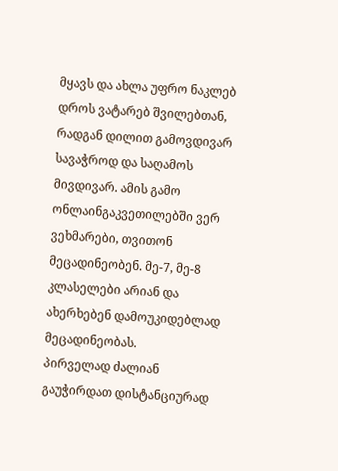მყავს და ახლა უფრო ნაკლებ დროს ვატარებ შვილებთან, რადგან დილით გამოვდივარ სავაჭროდ და საღამოს მივდივარ. ამის გამო ონლაინგაკვეთილებში ვერ ვეხმარები, თვითონ მეცადინეობენ. მე-7, მე-8 კლასელები არიან და ახერხებენ დამოუკიდებლად მეცადინეობას.
პირველად ძალიან გაუჭირდათ დისტანციურად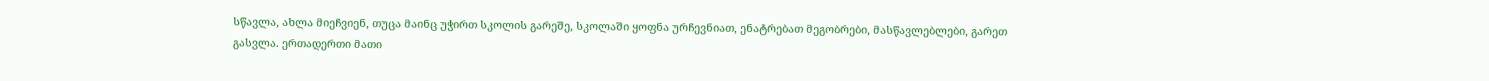სწავლა, ახლა მიეჩვიენ, თუცა მაინც უჭირთ სკოლის გარეშე, სკოლაში ყოფნა ურჩევნიათ, ენატრებათ მეგობრები, მასწავლებლები, გარეთ გასვლა. ერთადერთი მათი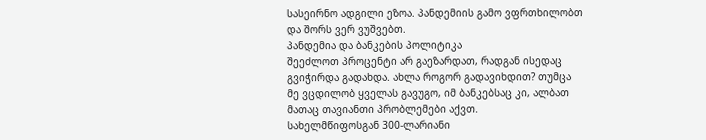სასეირნო ადგილი ეზოა. პანდემიის გამო ვფრთხილობთ და შორს ვერ ვუშვებთ.
პანდემია და ბანკების პოლიტიკა
შეეძლოთ პროცენტი არ გაეზარდათ, რადგან ისედაც გვიჭირდა გადახდა. ახლა როგორ გადავიხდით? თუმცა მე ვცდილობ ყველას გავუგო, იმ ბანკებსაც კი, ალბათ მათაც თავიანთი პრობლემები აქვთ.
სახელმწიფოსგან 300-ლარიანი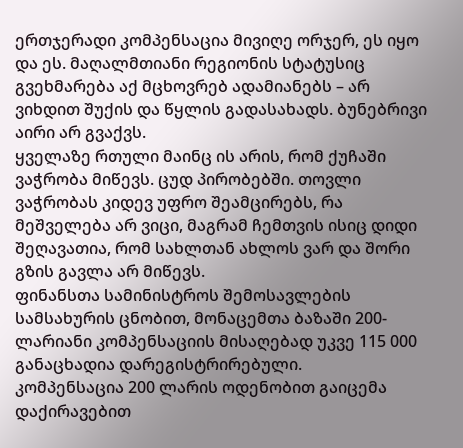ერთჯერადი კომპენსაცია მივიღე ორჯერ, ეს იყო და ეს. მაღალმთიანი რეგიონის სტატუსიც გვეხმარება აქ მცხოვრებ ადამიანებს – არ ვიხდით შუქის და წყლის გადასახადს. ბუნებრივი აირი არ გვაქვს.
ყველაზე რთული მაინც ის არის, რომ ქუჩაში ვაჭრობა მიწევს. ცუდ პირობებში. თოვლი ვაჭრობას კიდევ უფრო შეამცირებს, რა მეშველება არ ვიცი, მაგრამ ჩემთვის ისიც დიდი შეღავათია, რომ სახლთან ახლოს ვარ და შორი გზის გავლა არ მიწევს.
ფინანსთა სამინისტროს შემოსავლების სამსახურის ცნობით, მონაცემთა ბაზაში 200-ლარიანი კომპენსაციის მისაღებად უკვე 115 000 განაცხადია დარეგისტრირებული.
კომპენსაცია 200 ლარის ოდენობით გაიცემა დაქირავებით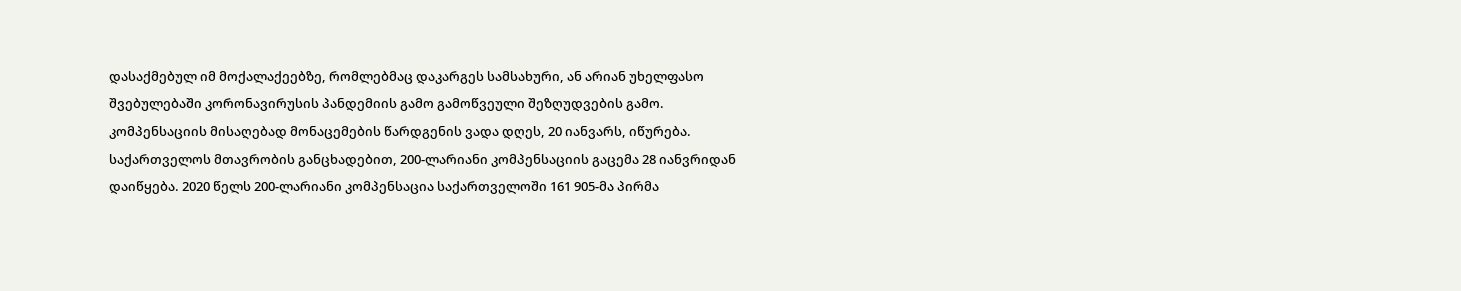დასაქმებულ იმ მოქალაქეებზე, რომლებმაც დაკარგეს სამსახური, ან არიან უხელფასო შვებულებაში კორონავირუსის პანდემიის გამო გამოწვეული შეზღუდვების გამო.
კომპენსაციის მისაღებად მონაცემების წარდგენის ვადა დღეს, 20 იანვარს, იწურება.
საქართველოს მთავრობის განცხადებით, 200-ლარიანი კომპენსაციის გაცემა 28 იანვრიდან დაიწყება. 2020 წელს 200-ლარიანი კომპენსაცია საქართველოში 161 905-მა პირმა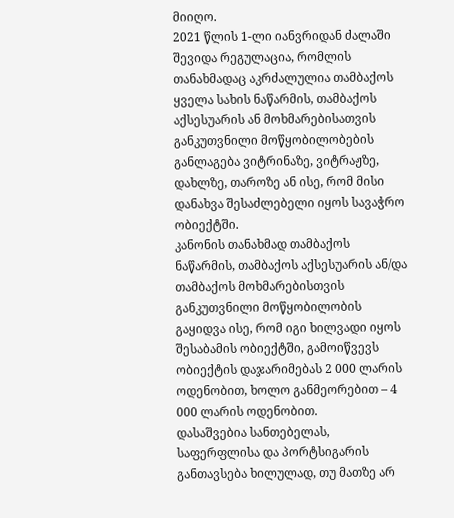მიიღო.
2021 წლის 1-ლი იანვრიდან ძალაში შევიდა რეგულაცია, რომლის თანახმადაც აკრძალულია თამბაქოს ყველა სახის ნაწარმის, თამბაქოს აქსესუარის ან მოხმარებისათვის განკუთვნილი მოწყობილობების განლაგება ვიტრინაზე, ვიტრაჟზე, დახლზე, თაროზე ან ისე, რომ მისი დანახვა შესაძლებელი იყოს სავაჭრო ობიექტში.
კანონის თანახმად თამბაქოს ნაწარმის, თამბაქოს აქსესუარის ან/და თამბაქოს მოხმარებისთვის განკუთვნილი მოწყობილობის გაყიდვა ისე, რომ იგი ხილვადი იყოს შესაბამის ობიექტში, გამოიწვევს ობიექტის დაჯარიმებას 2 000 ლარის ოდენობით, ხოლო განმეორებით – 4 000 ლარის ოდენობით.
დასაშვებია სანთებელას, საფერფლისა და პორტსიგარის განთავსება ხილულად, თუ მათზე არ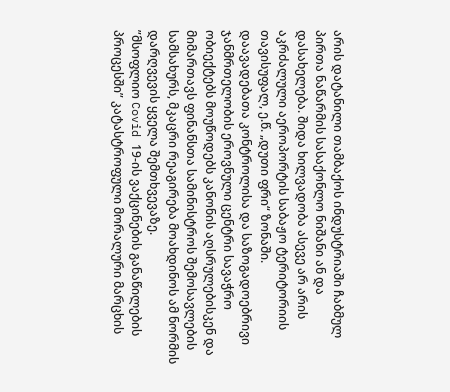არის დატანილი თამბაქოს ინდუსტრიაში ჩაბმულ პირთა ნაწარმის სასაქონლო ნიშანი ან და დასახელება. შიდა ხილვადობა ასევე არ არის აკრძალული აეროპორტის საბაჟო ტერიტორიის თავისუფალ, ე.წ. „დუთი ფრი“ ზონაში.
დაავადებათა კონტროლისა და საზოგადოებრივი ჯანმრთელობის ეროვნული ცენტრი სავაჭრო ობიექტებს მოუწოდებს კანონის აღსრულებისკენ და მიმართავს ფინანსთა სამინისტროს შემოსავლების სამსახურს, მკაცრი რეაგირება მოახდინოს ამ ნორმის დარღვევის ყველა შემთხვევაზე.
”მსოფლიო Covid 19-ის ვაქცინების განაწილების პროცესში” კატასტროფული მორალური მარცხის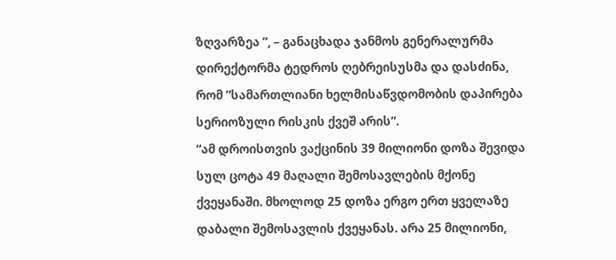ზღვარზეა ”, – განაცხადა ჯანმოს გენერალურმა დირექტორმა ტედროს ღებრეისუსმა და დასძინა, რომ ”სამართლიანი ხელმისაწვდომობის დაპირება სერიოზული რისკის ქვეშ არის”.
“ამ დროისთვის ვაქცინის 39 მილიონი დოზა შევიდა სულ ცოტა 49 მაღალი შემოსავლების მქონე ქვეყანაში. მხოლოდ 25 დოზა ერგო ერთ ყველაზე დაბალი შემოსავლის ქვეყანას. არა 25 მილიონი,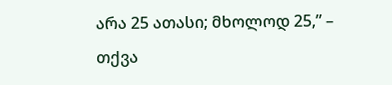არა 25 ათასი; მხოლოდ 25,” – თქვა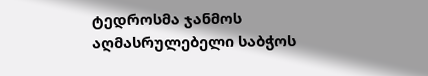ტედროსმა ჯანმოს აღმასრულებელი საბჭოს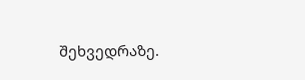შეხვედრაზე.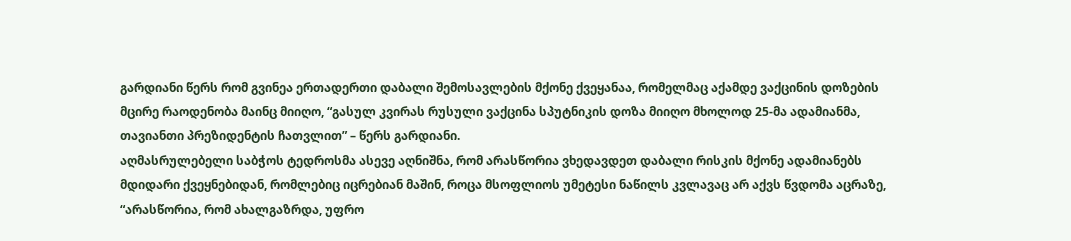გარდიანი წერს რომ გვინეა ერთადერთი დაბალი შემოსავლების მქონე ქვეყანაა, რომელმაც აქამდე ვაქცინის დოზების მცირე რაოდენობა მაინც მიიღო, “გასულ კვირას რუსული ვაქცინა სპუტნიკის დოზა მიიღო მხოლოდ 25-მა ადამიანმა, თავიანთი პრეზიდენტის ჩათვლით” – წერს გარდიანი.
აღმასრულებელი საბჭოს ტედროსმა ასევე აღნიშნა, რომ არასწორია ვხედავდეთ დაბალი რისკის მქონე ადამიანებს მდიდარი ქვეყნებიდან, რომლებიც იცრებიან მაშინ, როცა მსოფლიოს უმეტესი ნაწილს კვლავაც არ აქვს წვდომა აცრაზე, “არასწორია, რომ ახალგაზრდა, უფრო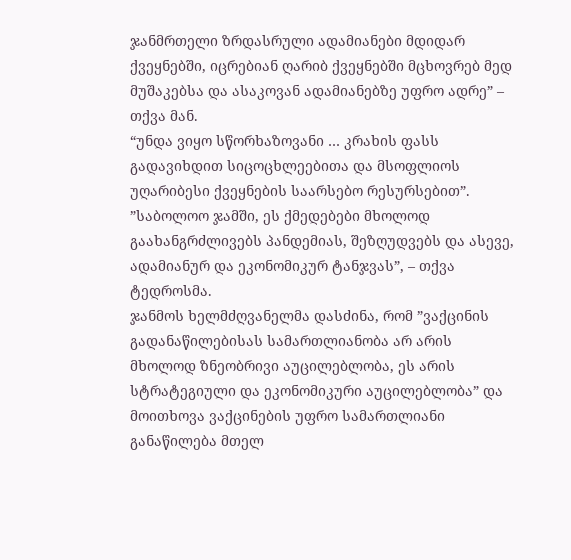ჯანმრთელი ზრდასრული ადამიანები მდიდარ ქვეყნებში, იცრებიან ღარიბ ქვეყნებში მცხოვრებ მედ მუშაკებსა და ასაკოვან ადამიანებზე უფრო ადრე” – თქვა მან.
“უნდა ვიყო სწორხაზოვანი … კრახის ფასს გადავიხდით სიცოცხლეებითა და მსოფლიოს უღარიბესი ქვეყნების საარსებო რესურსებით”.
”საბოლოო ჯამში, ეს ქმედებები მხოლოდ გაახანგრძლივებს პანდემიას, შეზღუდვებს და ასევე, ადამიანურ და ეკონომიკურ ტანჯვას”, – თქვა ტედროსმა.
ჯანმოს ხელმძღვანელმა დასძინა, რომ ”ვაქცინის გადანაწილებისას სამართლიანობა არ არის მხოლოდ ზნეობრივი აუცილებლობა, ეს არის სტრატეგიული და ეკონომიკური აუცილებლობა” და მოითხოვა ვაქცინების უფრო სამართლიანი განაწილება მთელ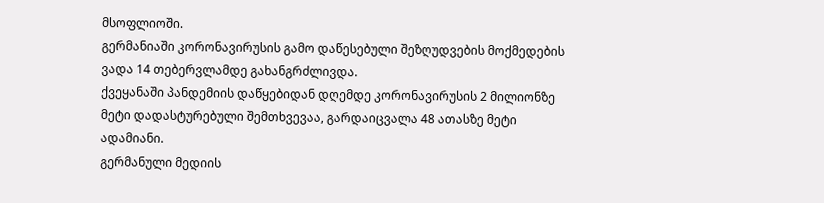მსოფლიოში.
გერმანიაში კორონავირუსის გამო დაწესებული შეზღუდვების მოქმედების ვადა 14 თებერვლამდე გახანგრძლივდა.
ქვეყანაში პანდემიის დაწყებიდან დღემდე კორონავირუსის 2 მილიონზე მეტი დადასტურებული შემთხვევაა, გარდაიცვალა 48 ათასზე მეტი ადამიანი.
გერმანული მედიის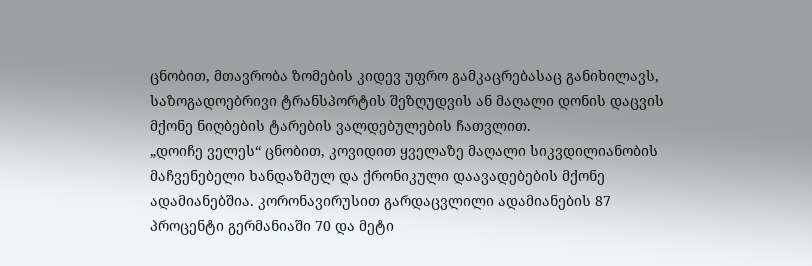ცნობით, მთავრობა ზომების კიდევ უფრო გამკაცრებასაც განიხილავს, საზოგადოებრივი ტრანსპორტის შეზღუდვის ან მაღალი დონის დაცვის მქონე ნიღბების ტარების ვალდებულების ჩათვლით.
„დოიჩე ველეს“ ცნობით, კოვიდით ყველაზე მაღალი სიკვდილიანობის მაჩვენებელი ხანდაზმულ და ქრონიკული დაავადებების მქონე ადამიანებშია. კორონავირუსით გარდაცვლილი ადამიანების 87 პროცენტი გერმანიაში 70 და მეტი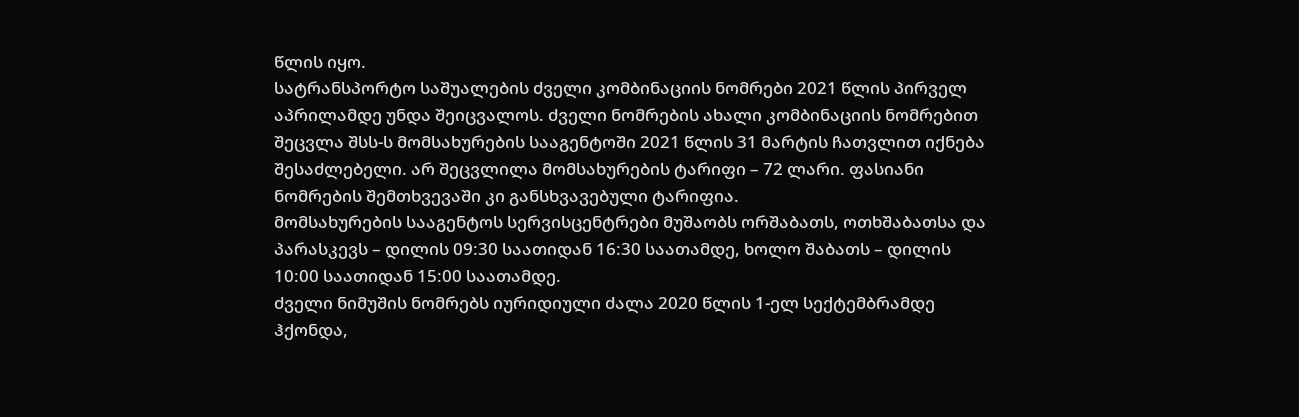წლის იყო.
სატრანსპორტო საშუალების ძველი კომბინაციის ნომრები 2021 წლის პირველ აპრილამდე უნდა შეიცვალოს. ძველი ნომრების ახალი კომბინაციის ნომრებით შეცვლა შსს-ს მომსახურების სააგენტოში 2021 წლის 31 მარტის ჩათვლით იქნება შესაძლებელი. არ შეცვლილა მომსახურების ტარიფი – 72 ლარი. ფასიანი ნომრების შემთხვევაში კი განსხვავებული ტარიფია.
მომსახურების სააგენტოს სერვისცენტრები მუშაობს ორშაბათს, ოთხშაბათსა და პარასკევს – დილის 09:30 საათიდან 16:30 საათამდე, ხოლო შაბათს – დილის 10:00 საათიდან 15:00 საათამდე.
ძველი ნიმუშის ნომრებს იურიდიული ძალა 2020 წლის 1-ელ სექტემბრამდე ჰქონდა,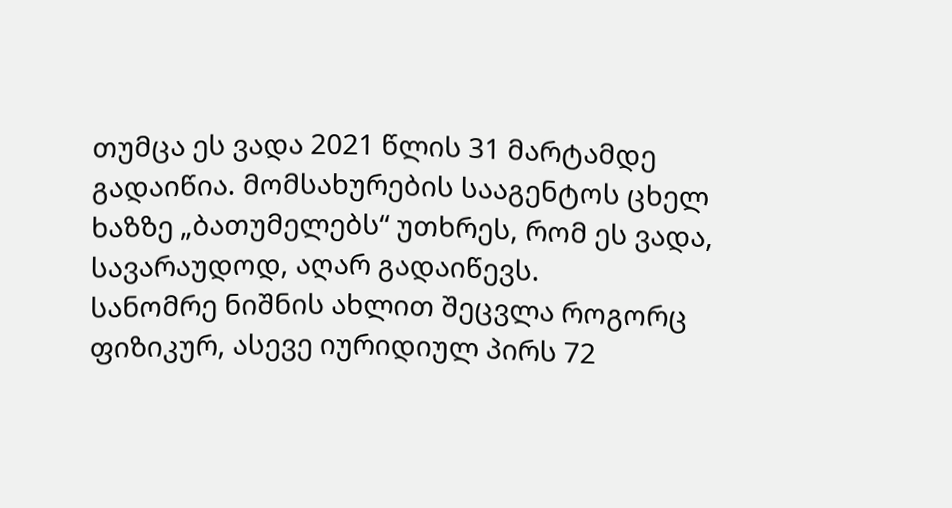თუმცა ეს ვადა 2021 წლის 31 მარტამდე გადაიწია. მომსახურების სააგენტოს ცხელ ხაზზე „ბათუმელებს“ უთხრეს, რომ ეს ვადა, სავარაუდოდ, აღარ გადაიწევს.
სანომრე ნიშნის ახლით შეცვლა როგორც ფიზიკურ, ასევე იურიდიულ პირს 72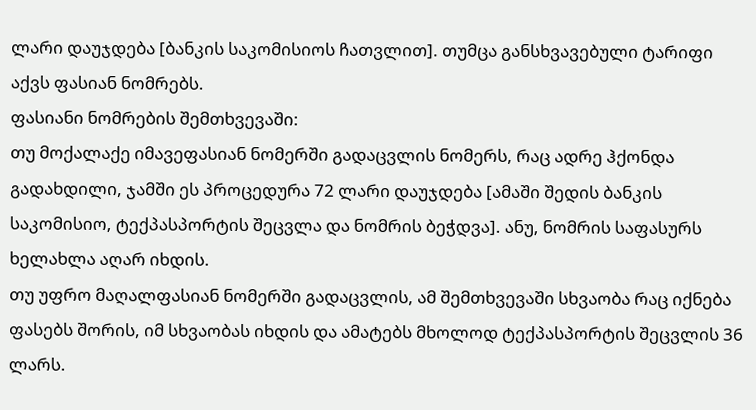ლარი დაუჯდება [ბანკის საკომისიოს ჩათვლით]. თუმცა განსხვავებული ტარიფი აქვს ფასიან ნომრებს.
ფასიანი ნომრების შემთხვევაში:
თუ მოქალაქე იმავეფასიან ნომერში გადაცვლის ნომერს, რაც ადრე ჰქონდა გადახდილი, ჯამში ეს პროცედურა 72 ლარი დაუჯდება [ამაში შედის ბანკის საკომისიო, ტექპასპორტის შეცვლა და ნომრის ბეჭდვა]. ანუ, ნომრის საფასურს ხელახლა აღარ იხდის.
თუ უფრო მაღალფასიან ნომერში გადაცვლის, ამ შემთხვევაში სხვაობა რაც იქნება ფასებს შორის, იმ სხვაობას იხდის და ამატებს მხოლოდ ტექპასპორტის შეცვლის 36 ლარს.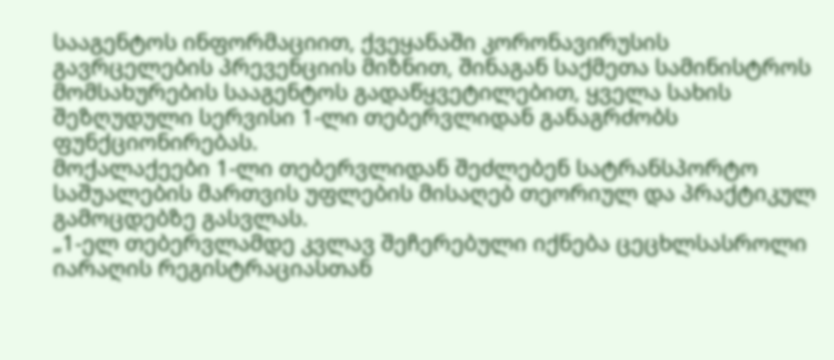სააგენტოს ინფორმაციით, ქვეყანაში კორონავირუსის გავრცელების პრევენციის მიზნით, შინაგან საქმეთა სამინისტროს მომსახურების სააგენტოს გადაწყვეტილებით, ყველა სახის შეზღუდული სერვისი 1-ლი თებერვლიდან განაგრძობს ფუნქციონირებას.
მოქალაქეები 1-ლი თებერვლიდან შეძლებენ სატრანსპორტო საშუალების მართვის უფლების მისაღებ თეორიულ და პრაქტიკულ გამოცდებზე გასვლას.
„1-ელ თებერვლამდე კვლავ შეჩერებული იქნება ცეცხლსასროლი იარაღის რეგისტრაციასთან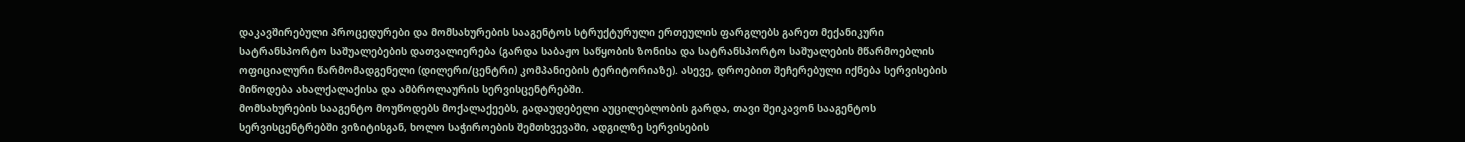დაკავშირებული პროცედურები და მომსახურების სააგენტოს სტრუქტურული ერთეულის ფარგლებს გარეთ მექანიკური სატრანსპორტო საშუალებების დათვალიერება (გარდა საბაჟო საწყობის ზონისა და სატრანსპორტო საშუალების მწარმოებლის ოფიციალური წარმომადგენელი (დილერი/ცენტრი) კომპანიების ტერიტორიაზე). ასევე, დროებით შეჩერებული იქნება სერვისების მიწოდება ახალქალაქისა და ამბროლაურის სერვისცენტრებში.
მომსახურების სააგენტო მოუწოდებს მოქალაქეებს, გადაუდებელი აუცილებლობის გარდა, თავი შეიკავონ სააგენტოს სერვისცენტრებში ვიზიტისგან, ხოლო საჭიროების შემთხვევაში, ადგილზე სერვისების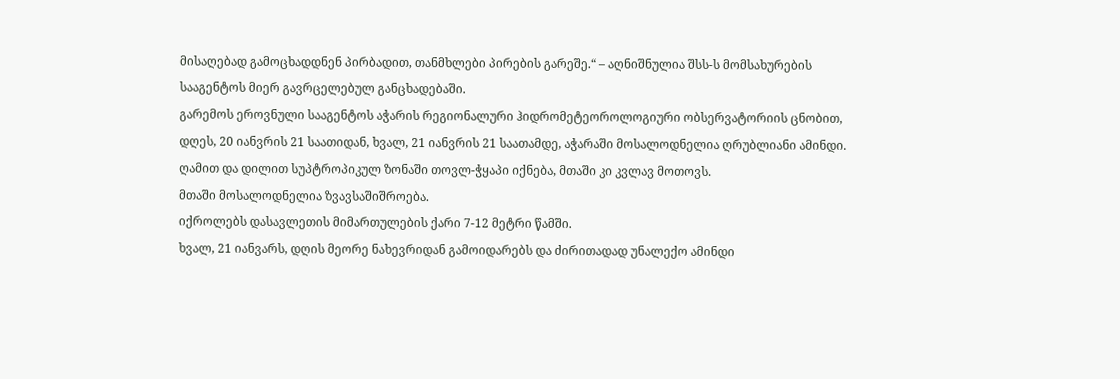მისაღებად გამოცხადდნენ პირბადით, თანმხლები პირების გარეშე.“ – აღნიშნულია შსს-ს მომსახურების სააგენტოს მიერ გავრცელებულ განცხადებაში.
გარემოს ეროვნული სააგენტოს აჭარის რეგიონალური ჰიდრომეტეოროლოგიური ობსერვატორიის ცნობით, დღეს, 20 იანვრის 21 საათიდან, ხვალ, 21 იანვრის 21 საათამდე, აჭარაში მოსალოდნელია ღრუბლიანი ამინდი.
ღამით და დილით სუპტროპიკულ ზონაში თოვლ-ჭყაპი იქნება, მთაში კი კვლავ მოთოვს.
მთაში მოსალოდნელია ზვავსაშიშროება.
იქროლებს დასავლეთის მიმართულების ქარი 7-12 მეტრი წამში.
ხვალ, 21 იანვარს, დღის მეორე ნახევრიდან გამოიდარებს და ძირითადად უნალექო ამინდი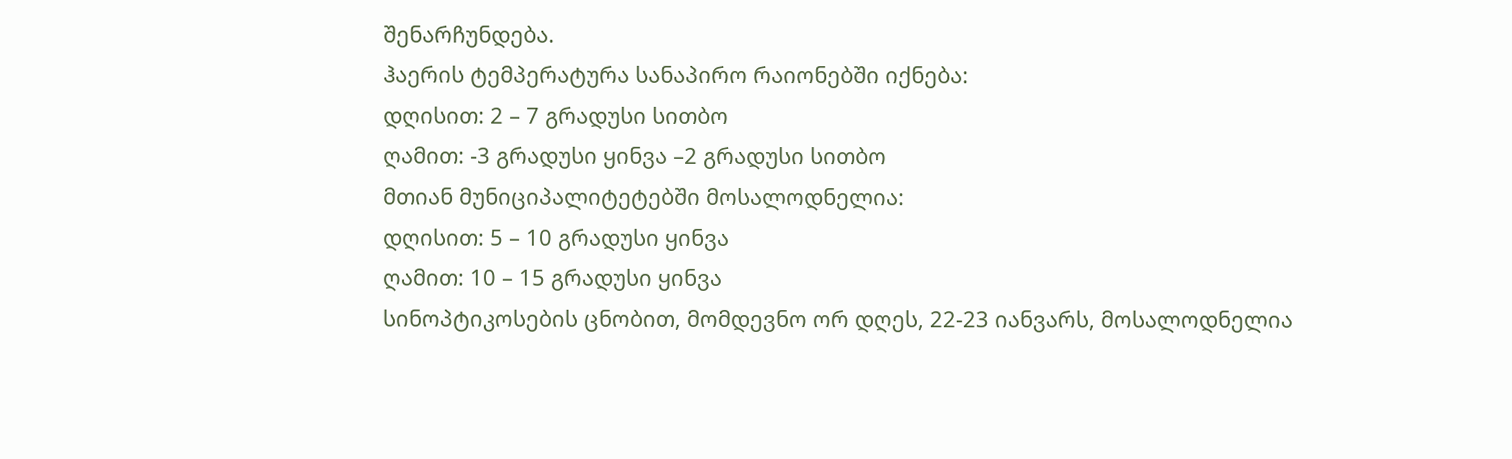შენარჩუნდება.
ჰაერის ტემპერატურა სანაპირო რაიონებში იქნება:
დღისით: 2 – 7 გრადუსი სითბო
ღამით: -3 გრადუსი ყინვა –2 გრადუსი სითბო
მთიან მუნიციპალიტეტებში მოსალოდნელია:
დღისით: 5 – 10 გრადუსი ყინვა
ღამით: 10 – 15 გრადუსი ყინვა
სინოპტიკოსების ცნობით, მომდევნო ორ დღეს, 22-23 იანვარს, მოსალოდნელია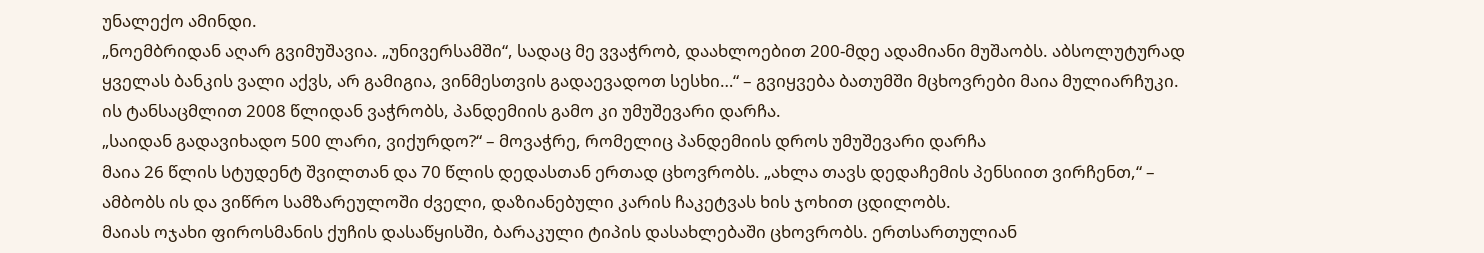უნალექო ამინდი.
„ნოემბრიდან აღარ გვიმუშავია. „უნივერსამში“, სადაც მე ვვაჭრობ, დაახლოებით 200-მდე ადამიანი მუშაობს. აბსოლუტურად ყველას ბანკის ვალი აქვს, არ გამიგია, ვინმესთვის გადაევადოთ სესხი…“ – გვიყვება ბათუმში მცხოვრები მაია მულიარჩუკი. ის ტანსაცმლით 2008 წლიდან ვაჭრობს, პანდემიის გამო კი უმუშევარი დარჩა.
„საიდან გადავიხადო 500 ლარი, ვიქურდო?“ – მოვაჭრე, რომელიც პანდემიის დროს უმუშევარი დარჩა
მაია 26 წლის სტუდენტ შვილთან და 70 წლის დედასთან ერთად ცხოვრობს. „ახლა თავს დედაჩემის პენსიით ვირჩენთ,“ – ამბობს ის და ვიწრო სამზარეულოში ძველი, დაზიანებული კარის ჩაკეტვას ხის ჯოხით ცდილობს.
მაიას ოჯახი ფიროსმანის ქუჩის დასაწყისში, ბარაკული ტიპის დასახლებაში ცხოვრობს. ერთსართულიან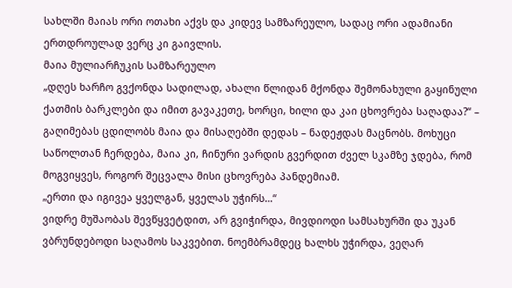სახლში მაიას ორი ოთახი აქვს და კიდევ სამზარეულო, სადაც ორი ადამიანი ერთდროულად ვერც კი გაივლის.
მაია მულიარჩუკის სამზარეულო
„დღეს ხარჩო გვქონდა სადილად, ახალი წლიდან მქონდა შემონახული გაყინული ქათმის ბარკლები და იმით გავაკეთე, ხორცი, ხილი და კაი ცხოვრება საღადაა?“ – გაღიმებას ცდილობს მაია და მისაღებში დედას – ნადეჟდას მაცნობს. მოხუცი საწოლთან ჩერდება, მაია კი, ჩინური ვარდის გვერდით ძველ სკამზე ჯდება, რომ მოგვიყვეს, როგორ შეცვალა მისი ცხოვრება პანდემიამ.
„ერთი და იგივეა ყველგან, ყველას უჭირს…“
ვიდრე მუშაობას შევწყვეტდით, არ გვიჭირდა, მივდიოდი სამსახურში და უკან ვბრუნდებოდი საღამოს საკვებით. ნოემბრამდეც ხალხს უჭირდა, ვეღარ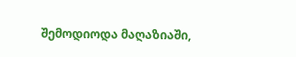შემოდიოდა მაღაზიაში,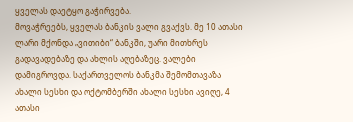ყველას დაეტყო გაჭირვება.
მოვაჭრეებს, ყველას ბანკის ვალი გვაქვს. მე 10 ათასი ლარი მქონდა „ვითიბი“ ბანკში, უარი მითხრეს გადავადებაზე და ახლის აღებაზეც. ვალები დამიგროვდა. საქართველოს ბანკმა შემომთავაზა ახალი სესხი და ოქტომბერში ახალი სესხი ავიღე, 4 ათასი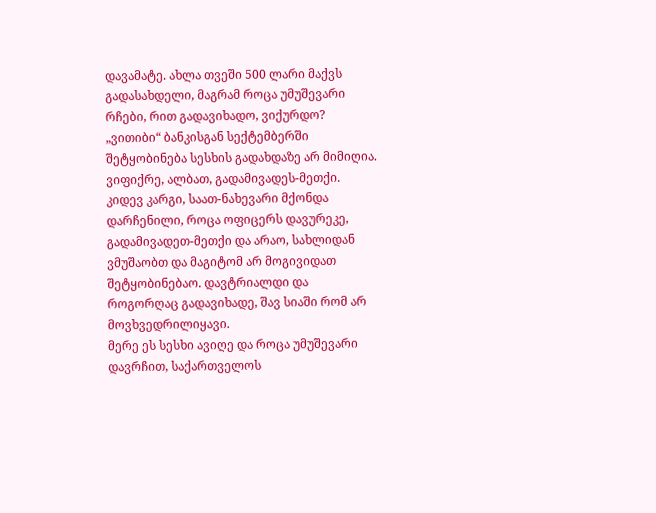დავამატე. ახლა თვეში 500 ლარი მაქვს გადასახდელი, მაგრამ როცა უმუშევარი რჩები, რით გადავიხადო, ვიქურდო?
„ვითიბი“ ბანკისგან სექტემბერში შეტყობინება სესხის გადახდაზე არ მიმიღია. ვიფიქრე, ალბათ, გადამივადეს-მეთქი. კიდევ კარგი, საათ-ნახევარი მქონდა დარჩენილი, როცა ოფიცერს დავურეკე, გადამივადეთ-მეთქი და არაო, სახლიდან ვმუშაობთ და მაგიტომ არ მოგივიდათ შეტყობინებაო. დავტრიალდი და როგორღაც გადავიხადე, შავ სიაში რომ არ მოვხვედრილიყავი.
მერე ეს სესხი ავიღე და როცა უმუშევარი დავრჩით, საქართველოს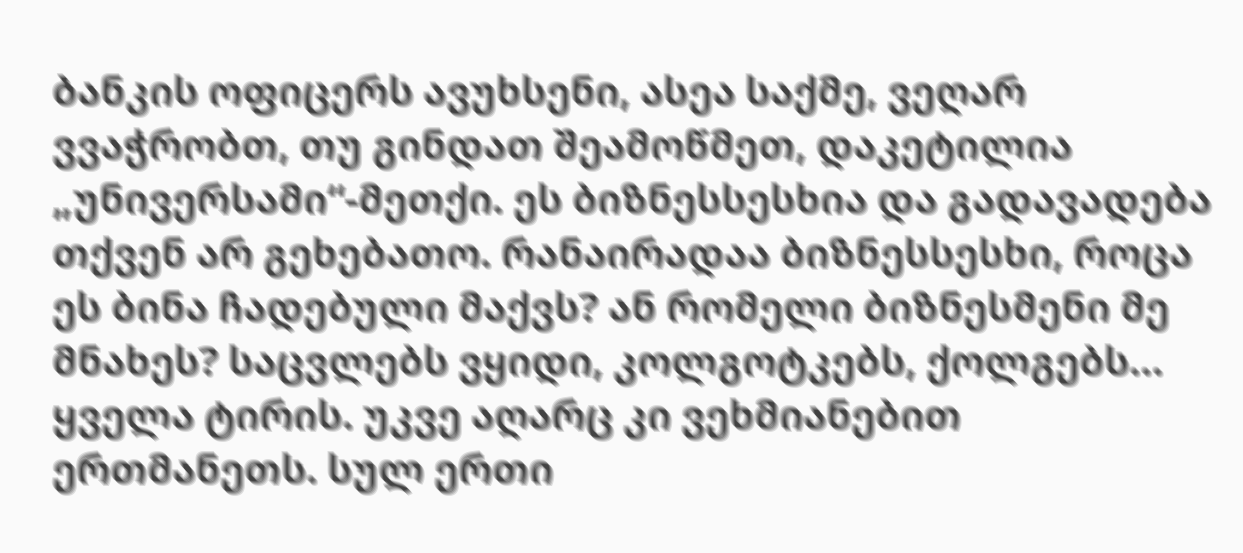ბანკის ოფიცერს ავუხსენი, ასეა საქმე, ვეღარ ვვაჭრობთ, თუ გინდათ შეამოწმეთ, დაკეტილია „უნივერსამი“-მეთქი. ეს ბიზნესსესხია და გადავადება თქვენ არ გეხებათო. რანაირადაა ბიზნესსესხი, როცა ეს ბინა ჩადებული მაქვს? ან რომელი ბიზნესმენი მე მნახეს? საცვლებს ვყიდი, კოლგოტკებს, ქოლგებს…
ყველა ტირის. უკვე აღარც კი ვეხმიანებით ერთმანეთს. სულ ერთი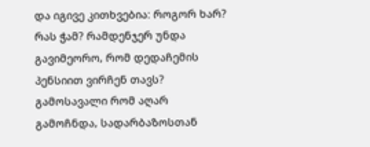და იგივე კითხვებია: როგორ ხარ? რას ჭამ? რამდენჯერ უნდა გავიმეორო, რომ დედაჩემის პენსიით ვირჩენ თავს?
გამოსავალი რომ აღარ გამოჩნდა, სადარბაზოსთან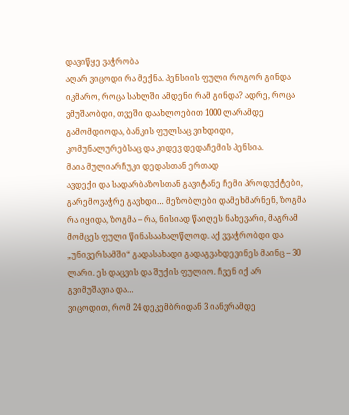დავიწყე ვაჭრობა
აღარ ვიცოდი რა მექნა. პენსიის ფული როგორ გინდა იკმარო, როცა სახლში ამდენი რამ გინდა? ადრე, როცა ვმუშაობდი, თვეში დაახლოებით 1000 ლარამდე გამომდიოდა, ბანკის ფულსაც ვიხდიდი, კომუნალურებსაც და კიდევ დედაჩემის პენსია.
მაია მულიარჩუკი დედასთან ერთად
ავდექი და სადარბაზოსთან გავიტანე ჩემი პროდუქტები, გარემოვაჭრე გავხდი… მეზობლები დამეხმარნენ, ზოგმა რა იყიდა, ზოგმა – რა, ნისიად წაიღეს ნახევარი, მაგრამ მომცეს ფული წინასაახალწლოდ. აქ ვვაჭრობდი და „უნივერსამში“ გადასახადი გადაგვახდევინეს მაინც – 30 ლარი. ეს დაცვის და შუქის ფულიო. ჩვენ იქ არ გვიმუშავია და…
ვიცოდით, რომ 24 დეკემბრიდან 3 იანვრამდე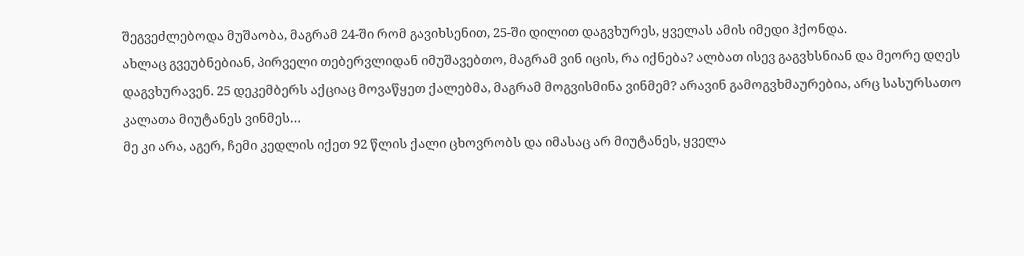შეგვეძლებოდა მუშაობა, მაგრამ 24-ში რომ გავიხსენით, 25-ში დილით დაგვხურეს, ყველას ამის იმედი ჰქონდა.
ახლაც გვეუბნებიან, პირველი თებერვლიდან იმუშავებთო, მაგრამ ვინ იცის, რა იქნება? ალბათ ისევ გაგვხსნიან და მეორე დღეს დაგვხურავენ. 25 დეკემბერს აქციაც მოვაწყეთ ქალებმა, მაგრამ მოგვისმინა ვინმემ? არავინ გამოგვხმაურებია, არც სასურსათო კალათა მიუტანეს ვინმეს…
მე კი არა, აგერ, ჩემი კედლის იქეთ 92 წლის ქალი ცხოვრობს და იმასაც არ მიუტანეს, ყველა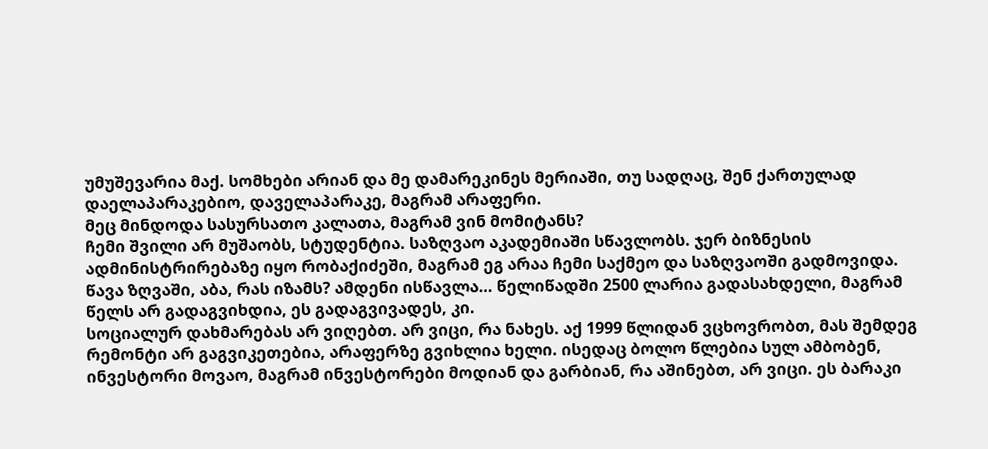უმუშევარია მაქ. სომხები არიან და მე დამარეკინეს მერიაში, თუ სადღაც, შენ ქართულად დაელაპარაკებიო, დაველაპარაკე, მაგრამ არაფერი.
მეც მინდოდა სასურსათო კალათა, მაგრამ ვინ მომიტანს?
ჩემი შვილი არ მუშაობს, სტუდენტია. საზღვაო აკადემიაში სწავლობს. ჯერ ბიზნესის ადმინისტრირებაზე იყო რობაქიძეში, მაგრამ ეგ არაა ჩემი საქმეო და საზღვაოში გადმოვიდა. წავა ზღვაში, აბა, რას იზამს? ამდენი ისწავლა… წელიწადში 2500 ლარია გადასახდელი, მაგრამ წელს არ გადაგვიხდია, ეს გადაგვივადეს, კი.
სოციალურ დახმარებას არ ვიღებთ. არ ვიცი, რა ნახეს. აქ 1999 წლიდან ვცხოვრობთ, მას შემდეგ რემონტი არ გაგვიკეთებია, არაფერზე გვიხლია ხელი. ისედაც ბოლო წლებია სულ ამბობენ, ინვესტორი მოვაო, მაგრამ ინვესტორები მოდიან და გარბიან, რა აშინებთ, არ ვიცი. ეს ბარაკი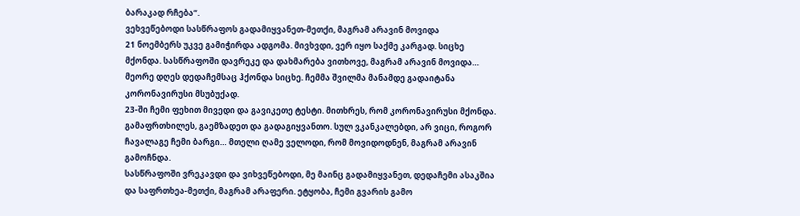ბარაკად რჩება“.
ვეხვეწებოდი სასწრაფოს გადამიყვანეთ-მეთქი, მაგრამ არავინ მოვიდა
21 ნოემბერს უკვე გამიჭირდა ადგომა. მივხვდი, ვერ იყო საქმე კარგად. სიცხე მქონდა. სასწრაფოში დავრეკე და დახმარება ვითხოვე, მაგრამ არავინ მოვიდა… მეორე დღეს დედაჩემსაც ჰქონდა სიცხე. ჩემმა შვილმა მანამდე გადაიტანა კორონავირუსი მსუბუქად.
23-ში ჩემი ფეხით მივედი და გავიკეთე ტესტი. მითხრეს, რომ კორონავირუსი მქონდა. გამაფრთხილეს, გაემზადეთ და გადაგიყვანთო. სულ ვკანკალებდი, არ ვიცი, როგორ ჩავალაგე ჩემი ბარგი… მთელი ღამე ველოდი, რომ მოვიდოდნენ, მაგრამ არავინ გამოჩნდა.
სასწრაფოში ვრეკავდი და ვიხვეწებოდი, მე მაინც გადამიყვანეთ, დედაჩემი ასაკშია და საფრთხეა-მეთქი, მაგრამ არაფერი. ეტყობა, ჩემი გვარის გამო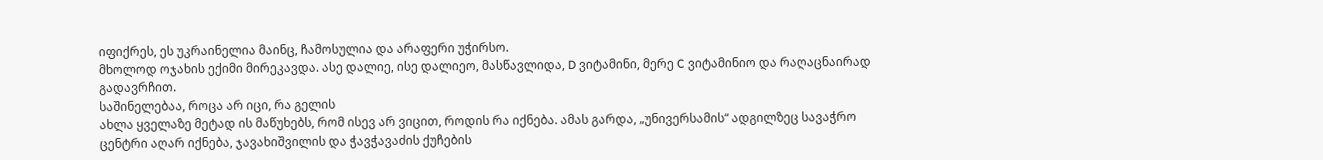იფიქრეს, ეს უკრაინელია მაინც, ჩამოსულია და არაფერი უჭირსო.
მხოლოდ ოჯახის ექიმი მირეკავდა. ასე დალიე, ისე დალიეო, მასწავლიდა, D ვიტამინი, მერე C ვიტამინიო და რაღაცნაირად გადავრჩით.
საშინელებაა, როცა არ იცი, რა გელის
ახლა ყველაზე მეტად ის მაწუხებს, რომ ისევ არ ვიცით, როდის რა იქნება. ამას გარდა, „უნივერსამის“ ადგილზეც სავაჭრო ცენტრი აღარ იქნება, ჯავახიშვილის და ჭავჭავაძის ქუჩების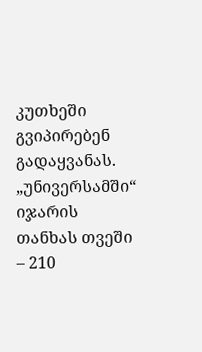კუთხეში გვიპირებენ გადაყვანას. „უნივერსამში“ იჯარის თანხას თვეში – 210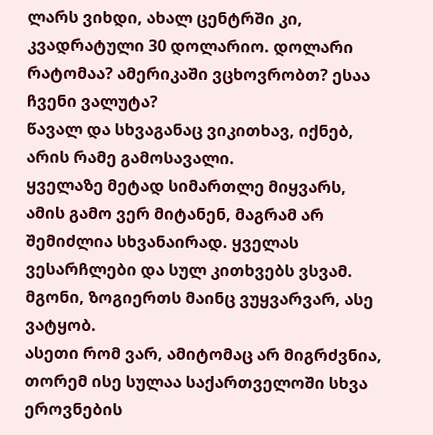ლარს ვიხდი, ახალ ცენტრში კი, კვადრატული 30 დოლარიო. დოლარი რატომაა? ამერიკაში ვცხოვრობთ? ესაა ჩვენი ვალუტა?
წავალ და სხვაგანაც ვიკითხავ, იქნებ, არის რამე გამოსავალი.
ყველაზე მეტად სიმართლე მიყვარს, ამის გამო ვერ მიტანენ, მაგრამ არ შემიძლია სხვანაირად. ყველას ვესარჩლები და სულ კითხვებს ვსვამ. მგონი, ზოგიერთს მაინც ვუყვარვარ, ასე ვატყობ.
ასეთი რომ ვარ, ამიტომაც არ მიგრძვნია, თორემ ისე სულაა საქართველოში სხვა ეროვნების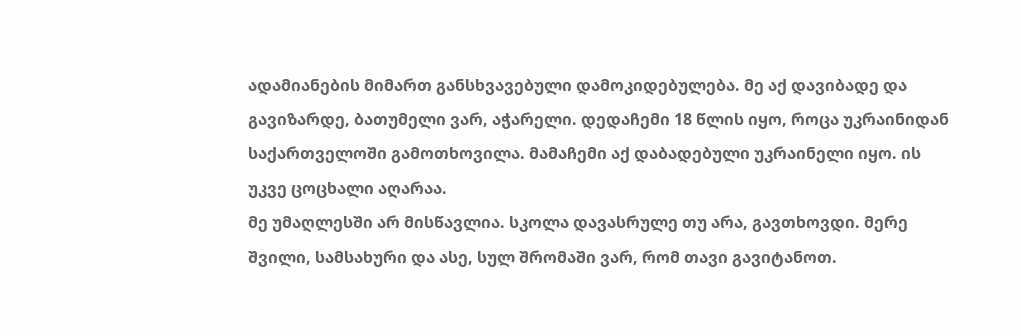ადამიანების მიმართ განსხვავებული დამოკიდებულება. მე აქ დავიბადე და გავიზარდე, ბათუმელი ვარ, აჭარელი. დედაჩემი 18 წლის იყო, როცა უკრაინიდან საქართველოში გამოთხოვილა. მამაჩემი აქ დაბადებული უკრაინელი იყო. ის უკვე ცოცხალი აღარაა.
მე უმაღლესში არ მისწავლია. სკოლა დავასრულე თუ არა, გავთხოვდი. მერე შვილი, სამსახური და ასე, სულ შრომაში ვარ, რომ თავი გავიტანოთ.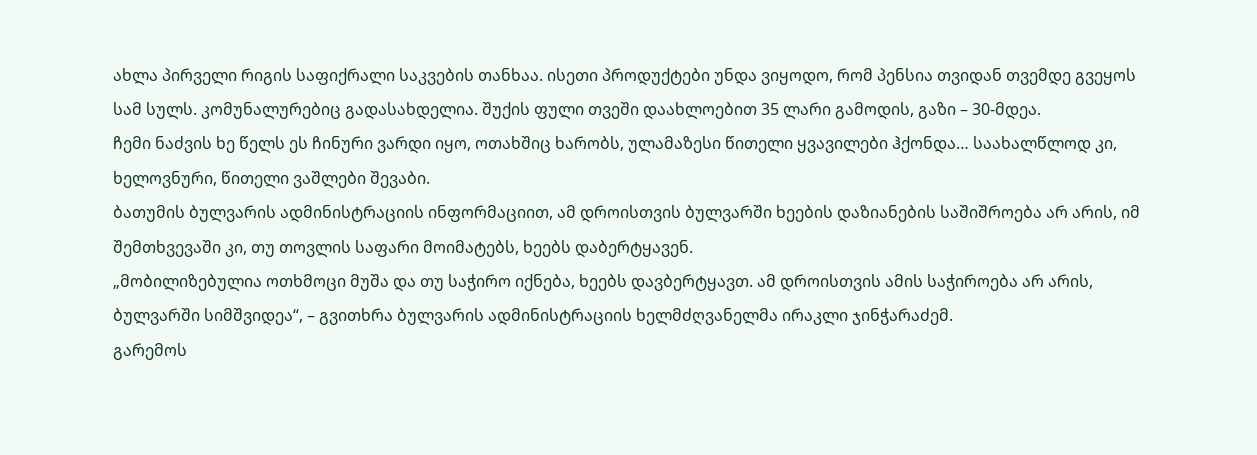ახლა პირველი რიგის საფიქრალი საკვების თანხაა. ისეთი პროდუქტები უნდა ვიყოდო, რომ პენსია თვიდან თვემდე გვეყოს სამ სულს. კომუნალურებიც გადასახდელია. შუქის ფული თვეში დაახლოებით 35 ლარი გამოდის, გაზი – 30-მდეა.
ჩემი ნაძვის ხე წელს ეს ჩინური ვარდი იყო, ოთახშიც ხარობს, ულამაზესი წითელი ყვავილები ჰქონდა… საახალწლოდ კი, ხელოვნური, წითელი ვაშლები შევაბი.
ბათუმის ბულვარის ადმინისტრაციის ინფორმაციით, ამ დროისთვის ბულვარში ხეების დაზიანების საშიშროება არ არის, იმ შემთხვევაში კი, თუ თოვლის საფარი მოიმატებს, ხეებს დაბერტყავენ.
„მობილიზებულია ოთხმოცი მუშა და თუ საჭირო იქნება, ხეებს დავბერტყავთ. ამ დროისთვის ამის საჭიროება არ არის, ბულვარში სიმშვიდეა“, – გვითხრა ბულვარის ადმინისტრაციის ხელმძღვანელმა ირაკლი ჯინჭარაძემ.
გარემოს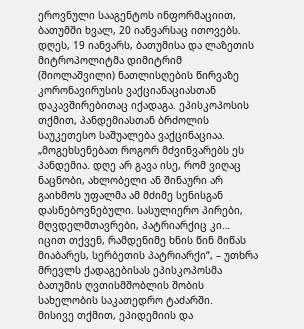ეროვნული სააგენტოს ინფორმაციით, ბათუმში ხვალ, 20 იანვარსაც ითოვებს.
დღეს, 19 იანვარს, ბათუმისა და ლაზეთის მიტროპოლიტმა დიმიტრიმ (შიოლაშვილი) ნათლისღების წირვაზე კორონავირუსის ვაქციანაციასთან დაკავშირებითაც იქადაგა. ეპისკოპოსის თქმით, პანდემიასთან ბრძოლის საუკეთესო საშუალება ვაქცინაციაა.
„მოგეხსენებათ როგორ მძვინვარებს ეს პანდემია. დღე არ გავა ისე, რომ ვიღაც ნაცნობი, ახლობელი ან შინაური არ გაიხმოს უფალმა ამ მძიმე სენისგან დასნებოვნებული. სასულიერო პირები, მღვდელმთავრები, პატრიარქიც კი… იცით თქვენ, რამდენიმე ხნის წინ მიწას მიაბარეს, სერბეთის პატრიარქი“, – უთხრა მრევლს ქადაგებისას ეპისკოპოსმა ბათუმის ღვთისმშობლის შობის სახელობის საკათედრო ტაძარში.
მისივე თქმით, ეპიდემიის და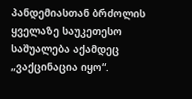პანდემიასთან ბრძოლის ყველაზე საუკეთესო საშუალება აქამდეც „ვაქცინაცია იყო“.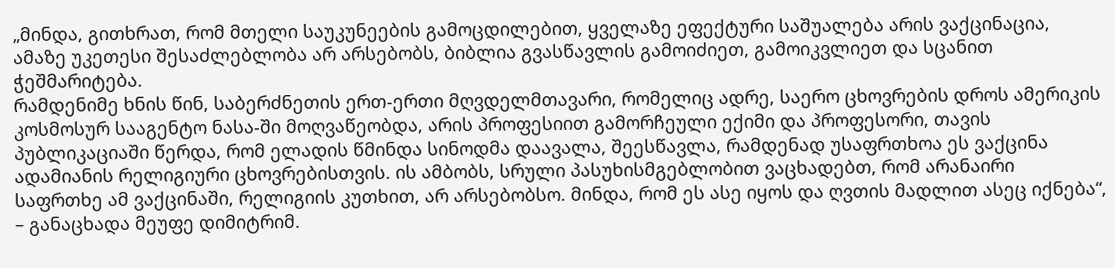„მინდა, გითხრათ, რომ მთელი საუკუნეების გამოცდილებით, ყველაზე ეფექტური საშუალება არის ვაქცინაცია, ამაზე უკეთესი შესაძლებლობა არ არსებობს, ბიბლია გვასწავლის გამოიძიეთ, გამოიკვლიეთ და სცანით ჭეშმარიტება.
რამდენიმე ხნის წინ, საბერძნეთის ერთ-ერთი მღვდელმთავარი, რომელიც ადრე, საერო ცხოვრების დროს ამერიკის კოსმოსურ სააგენტო ნასა-ში მოღვაწეობდა, არის პროფესიით გამორჩეული ექიმი და პროფესორი, თავის პუბლიკაციაში წერდა, რომ ელადის წმინდა სინოდმა დაავალა, შეესწავლა, რამდენად უსაფრთხოა ეს ვაქცინა ადამიანის რელიგიური ცხოვრებისთვის. ის ამბობს, სრული პასუხისმგებლობით ვაცხადებთ, რომ არანაირი საფრთხე ამ ვაქცინაში, რელიგიის კუთხით, არ არსებობსო. მინდა, რომ ეს ასე იყოს და ღვთის მადლით ასეც იქნება“, – განაცხადა მეუფე დიმიტრიმ.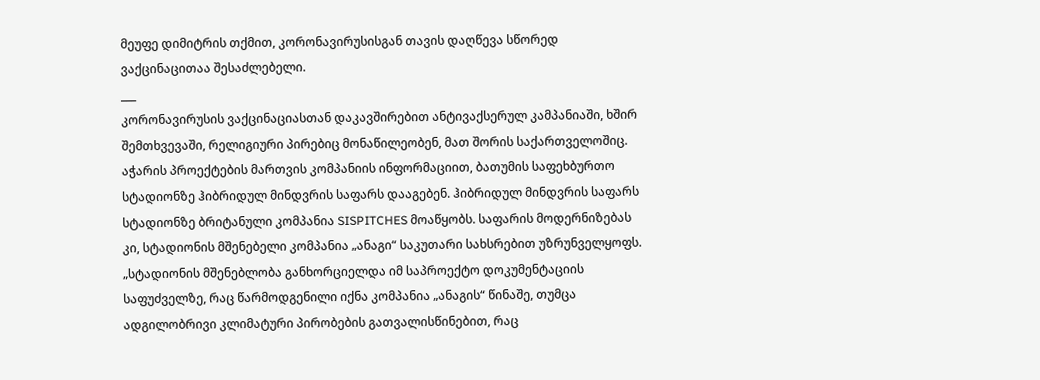მეუფე დიმიტრის თქმით, კორონავირუსისგან თავის დაღწევა სწორედ ვაქცინაცითაა შესაძლებელი.
___
კორონავირუსის ვაქცინაციასთან დაკავშირებით ანტივაქსერულ კამპანიაში, ხშირ შემთხვევაში, რელიგიური პირებიც მონაწილეობენ, მათ შორის საქართველოშიც.
აჭარის პროექტების მართვის კომპანიის ინფორმაციით, ბათუმის საფეხბურთო სტადიონზე ჰიბრიდულ მინდვრის საფარს დააგებენ. ჰიბრიდულ მინდვრის საფარს სტადიონზე ბრიტანული კომპანია SISPITCHES მოაწყობს. საფარის მოდერნიზებას კი, სტადიონის მშენებელი კომპანია „ანაგი“ საკუთარი სახსრებით უზრუნველყოფს.
„სტადიონის მშენებლობა განხორციელდა იმ საპროექტო დოკუმენტაციის საფუძველზე, რაც წარმოდგენილი იქნა კომპანია „ანაგის“ წინაშე, თუმცა ადგილობრივი კლიმატური პირობების გათვალისწინებით, რაც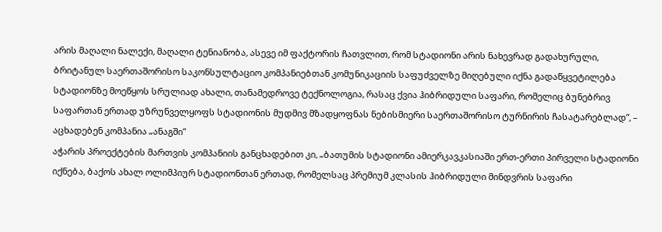არის მაღალი ნალექი, მაღალი ტენიანობა, ასევე იმ ფაქტორის ჩათვლით, რომ სტადიონი არის ნახევრად გადახურული, ბრიტანულ საერთაშორისო საკონსულტაციო კომპანიებთან კომუნიკაციის საფუძველზე მიღებული იქნა გადაწყვეტილება სტადიონზე მოეწყოს სრულიად ახალი, თანამედროვე ტექნოლოგია, რასაც ქვია ჰიბრიდული საფარი, რომელიც ბუნებრივ საფართან ერთად უზრუნველყოფს სტადიონის მუდმივ მზადყოფნას ნებისმიერი საერთაშორისო ტურნირის ჩასატარებლად“, – აცხადებენ კომპანია „ანაგში“
აჭარის პროექტების მართვის კომპანიის განცხადებით კი, „ბათუმის სტადიონი ამიერკავკასიაში ერთ-ერთი პირველი სტადიონი იქნება, ბაქოს ახალ ოლიმპიურ სტადიონთან ერთად, რომელსაც პრემიუმ კლასის ჰიბრიდული მინდვრის საფარი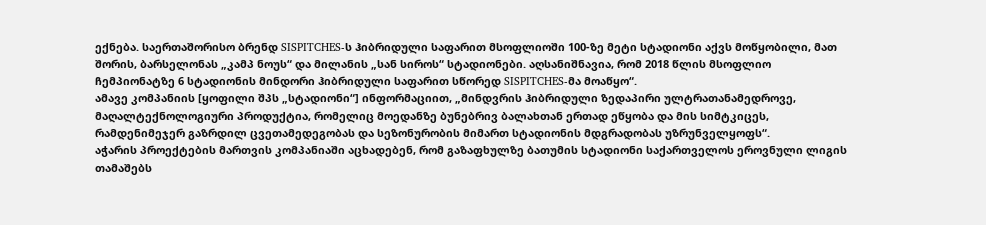ექნება. საერთაშორისო ბრენდ SISPITCHES-ს ჰიბრიდული საფარით მსოფლიოში 100-ზე მეტი სტადიონი აქვს მოწყობილი, მათ შორის, ბარსელონას „კამპ ნოუს“ და მილანის „სან სიროს“ სტადიონები. აღსანიშნავია, რომ 2018 წლის მსოფლიო ჩემპიონატზე 6 სტადიონის მინდორი ჰიბრიდული საფარით სწორედ SISPITCHES-მა მოაწყო“.
ამავე კომპანიის [ყოფილი შპს „სტადიონი“] ინფორმაციით, „მინდვრის ჰიბრიდული ზედაპირი ულტრათანამედროვე, მაღალტექნოლოგიური პროდუქტია, რომელიც მოედანზე ბუნებრივ ბალახთან ერთად ეწყობა და მის სიმტკიცეს, რამდენიმეჯერ გაზრდილ ცვეთამედეგობას და სეზონურობის მიმართ სტადიონის მდგრადობას უზრუნველყოფს“.
აჭარის პროექტების მართვის კომპანიაში აცხადებენ, რომ გაზაფხულზე ბათუმის სტადიონი საქართველოს ეროვნული ლიგის თამაშებს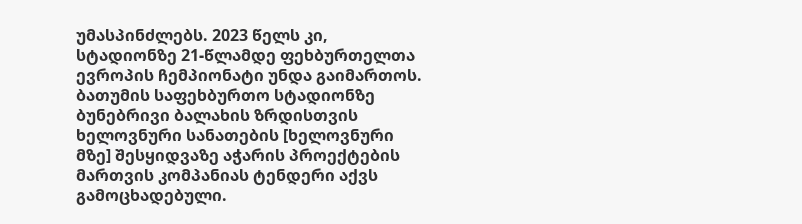უმასპინძლებს. 2023 წელს კი, სტადიონზე 21-წლამდე ფეხბურთელთა ევროპის ჩემპიონატი უნდა გაიმართოს.
ბათუმის საფეხბურთო სტადიონზე ბუნებრივი ბალახის ზრდისთვის ხელოვნური სანათების [ხელოვნური მზე] შესყიდვაზე აჭარის პროექტების მართვის კომპანიას ტენდერი აქვს გამოცხადებული.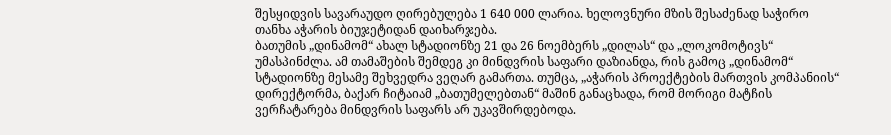შესყიდვის სავარაუდო ღირებულება 1 640 000 ლარია. ხელოვნური მზის შესაძენად საჭირო თანხა აჭარის ბიუჯეტიდან დაიხარჯება.
ბათუმის „დინამომ“ ახალ სტადიონზე 21 და 26 ნოემბერს „დილას“ და „ლოკომოტივს“ უმასპინძლა. ამ თამაშების შემდეგ კი მინდვრის საფარი დაზიანდა, რის გამოც „დინამომ“ სტადიონზე მესამე შეხვედრა ვეღარ გამართა. თუმცა, „აჭარის პროექტების მართვის კომპანიის“ დირექტორმა, ბაქარ ჩიტაიამ „ბათუმელებთან“ მაშინ განაცხადა, რომ მორიგი მატჩის ვერჩატარება მინდვრის საფარს არ უკავშირდებოდა.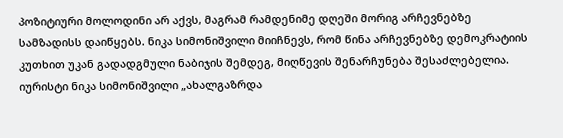პოზიტიური მოლოდინი არ აქვს, მაგრამ რამდენიმე დღეში მორიგ არჩევნებზე სამზადისს დაიწყებს. ნიკა სიმონიშვილი მიიჩნევს, რომ წინა არჩევნებზე დემოკრატიის კუთხით უკან გადადგმული ნაბიჯის შემდეგ, მიღწევის შენარჩუნება შესაძლებელია. იურისტი ნიკა სიმონიშვილი „ახალგაზრდა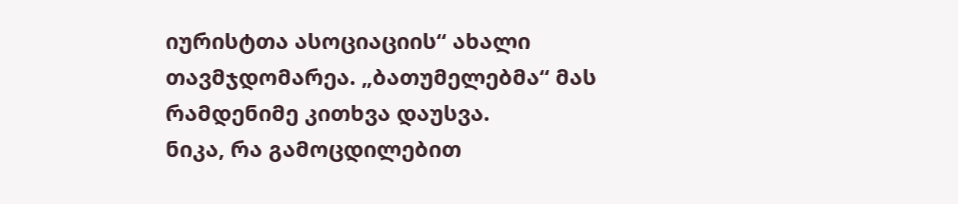იურისტთა ასოციაციის“ ახალი თავმჯდომარეა. „ბათუმელებმა“ მას რამდენიმე კითხვა დაუსვა.
ნიკა, რა გამოცდილებით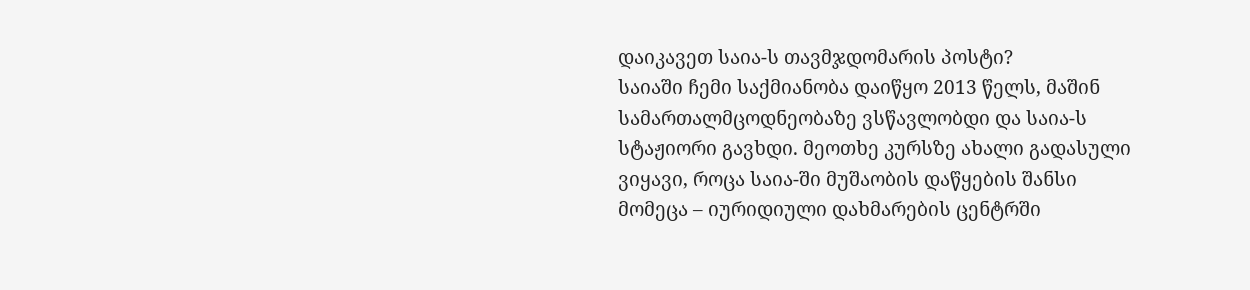დაიკავეთ საია-ს თავმჯდომარის პოსტი?
საიაში ჩემი საქმიანობა დაიწყო 2013 წელს, მაშინ სამართალმცოდნეობაზე ვსწავლობდი და საია-ს სტაჟიორი გავხდი. მეოთხე კურსზე ახალი გადასული ვიყავი, როცა საია-ში მუშაობის დაწყების შანსი მომეცა – იურიდიული დახმარების ცენტრში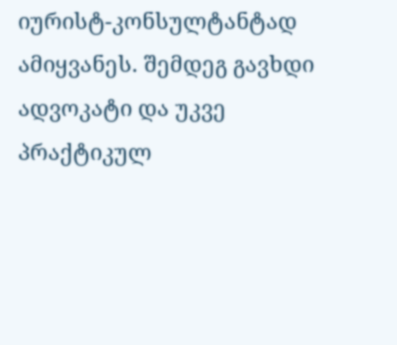იურისტ-კონსულტანტად ამიყვანეს. შემდეგ გავხდი ადვოკატი და უკვე პრაქტიკულ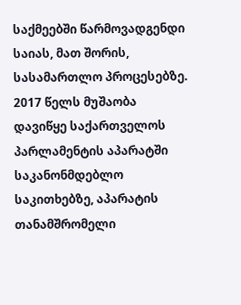საქმეებში წარმოვადგენდი საიას, მათ შორის, სასამართლო პროცესებზე.
2017 წელს მუშაობა დავიწყე საქართველოს პარლამენტის აპარატში საკანონმდებლო საკითხებზე, აპარატის თანამშრომელი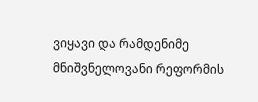ვიყავი და რამდენიმე მნიშვნელოვანი რეფორმის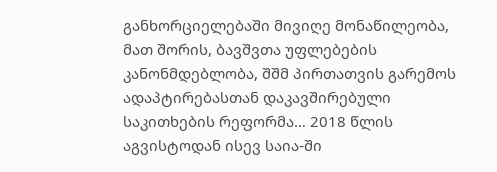განხორციელებაში მივიღე მონაწილეობა, მათ შორის, ბავშვთა უფლებების კანონმდებლობა, შშმ პირთათვის გარემოს ადაპტირებასთან დაკავშირებული საკითხების რეფორმა… 2018 წლის აგვისტოდან ისევ საია-ში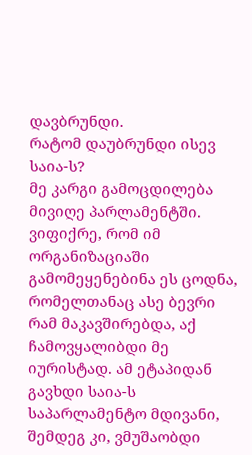დავბრუნდი.
რატომ დაუბრუნდი ისევ საია-ს?
მე კარგი გამოცდილება მივიღე პარლამენტში. ვიფიქრე, რომ იმ ორგანიზაციაში გამომეყენებინა ეს ცოდნა, რომელთანაც ასე ბევრი რამ მაკავშირებდა, აქ ჩამოვყალიბდი მე იურისტად. ამ ეტაპიდან გავხდი საია-ს საპარლამენტო მდივანი, შემდეგ კი, ვმუშაობდი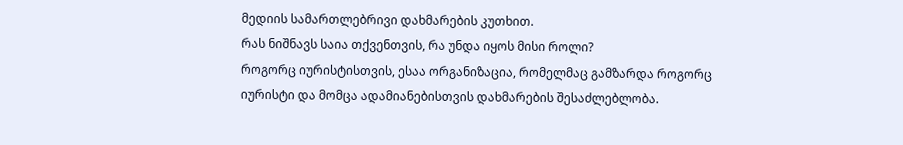მედიის სამართლებრივი დახმარების კუთხით.
რას ნიშნავს საია თქვენთვის, რა უნდა იყოს მისი როლი?
როგორც იურისტისთვის, ესაა ორგანიზაცია, რომელმაც გამზარდა როგორც იურისტი და მომცა ადამიანებისთვის დახმარების შესაძლებლობა.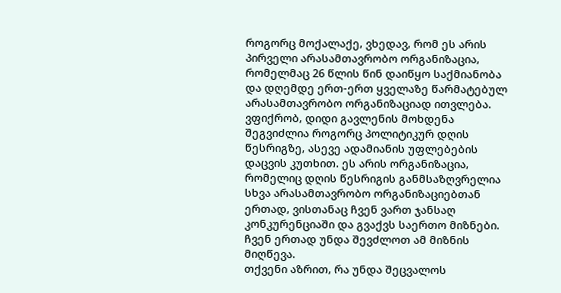როგორც მოქალაქე, ვხედავ, რომ ეს არის პირველი არასამთავრობო ორგანიზაცია, რომელმაც 26 წლის წინ დაიწყო საქმიანობა და დღემდე ერთ-ერთ ყველაზე წარმატებულ არასამთავრობო ორგანიზაციად ითვლება.
ვფიქრობ, დიდი გავლენის მოხდენა შეგვიძლია როგორც პოლიტიკურ დღის წესრიგზე, ასევე ადამიანის უფლებების დაცვის კუთხით. ეს არის ორგანიზაცია, რომელიც დღის წესრიგის განმსაზღვრელია სხვა არასამთავრობო ორგანიზაციებთან ერთად, ვისთანაც ჩვენ ვართ ჯანსაღ კონკურენციაში და გვაქვს საერთო მიზნები. ჩვენ ერთად უნდა შევძლოთ ამ მიზნის მიღწევა.
თქვენი აზრით, რა უნდა შეცვალოს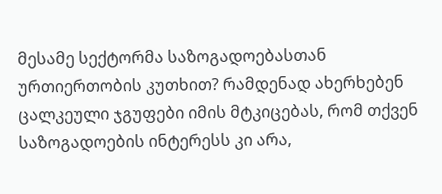მესამე სექტორმა საზოგადოებასთან ურთიერთობის კუთხით? რამდენად ახერხებენ ცალკეული ჯგუფები იმის მტკიცებას, რომ თქვენ საზოგადოების ინტერესს კი არა,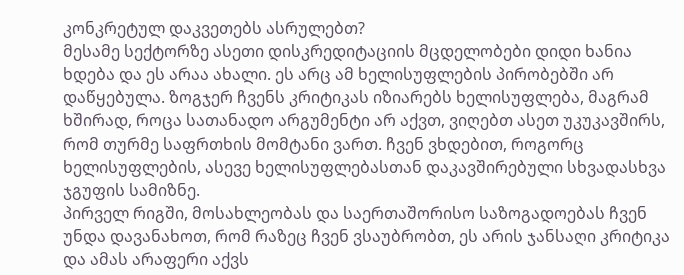კონკრეტულ დაკვეთებს ასრულებთ?
მესამე სექტორზე ასეთი დისკრედიტაციის მცდელობები დიდი ხანია ხდება და ეს არაა ახალი. ეს არც ამ ხელისუფლების პირობებში არ დაწყებულა. ზოგჯერ ჩვენს კრიტიკას იზიარებს ხელისუფლება, მაგრამ ხშირად, როცა სათანადო არგუმენტი არ აქვთ, ვიღებთ ასეთ უკუკავშირს, რომ თურმე საფრთხის მომტანი ვართ. ჩვენ ვხდებით, როგორც ხელისუფლების, ასევე ხელისუფლებასთან დაკავშირებული სხვადასხვა ჯგუფის სამიზნე.
პირველ რიგში, მოსახლეობას და საერთაშორისო საზოგადოებას ჩვენ უნდა დავანახოთ, რომ რაზეც ჩვენ ვსაუბრობთ, ეს არის ჯანსაღი კრიტიკა და ამას არაფერი აქვს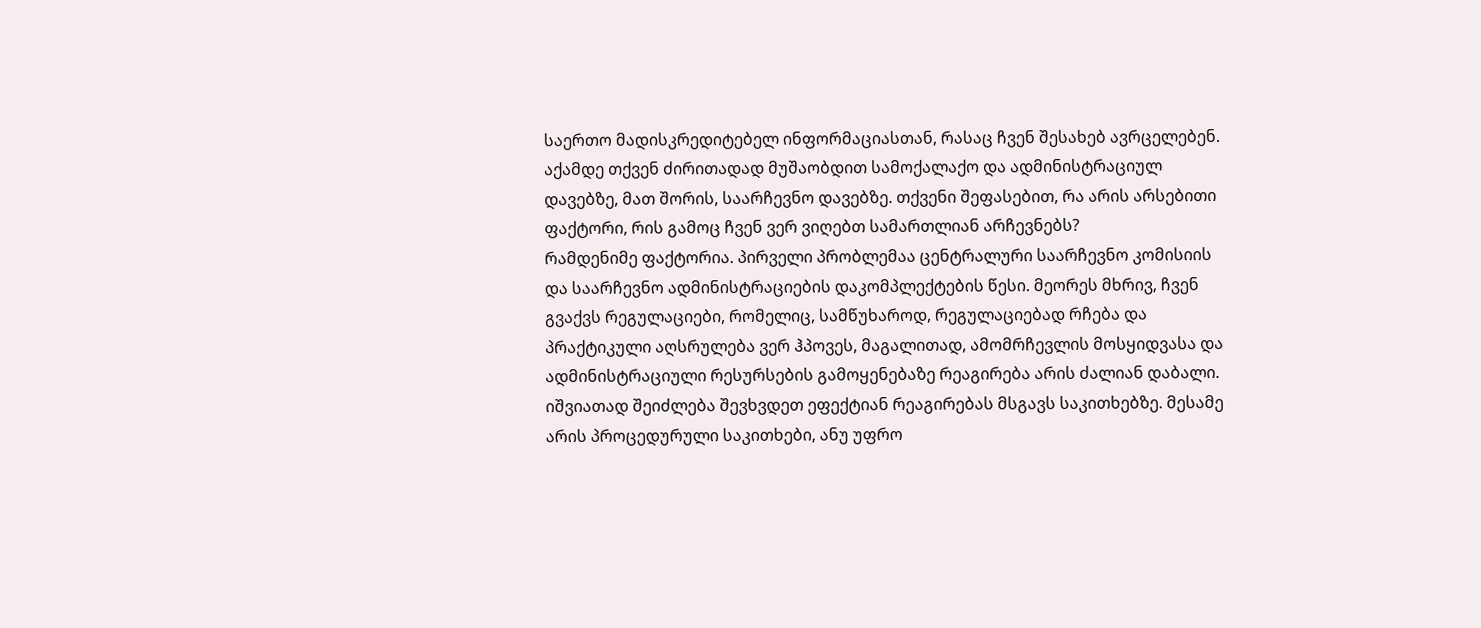საერთო მადისკრედიტებელ ინფორმაციასთან, რასაც ჩვენ შესახებ ავრცელებენ.
აქამდე თქვენ ძირითადად მუშაობდით სამოქალაქო და ადმინისტრაციულ დავებზე, მათ შორის, საარჩევნო დავებზე. თქვენი შეფასებით, რა არის არსებითი ფაქტორი, რის გამოც ჩვენ ვერ ვიღებთ სამართლიან არჩევნებს?
რამდენიმე ფაქტორია. პირველი პრობლემაა ცენტრალური საარჩევნო კომისიის და საარჩევნო ადმინისტრაციების დაკომპლექტების წესი. მეორეს მხრივ, ჩვენ გვაქვს რეგულაციები, რომელიც, სამწუხაროდ, რეგულაციებად რჩება და პრაქტიკული აღსრულება ვერ ჰპოვეს, მაგალითად, ამომრჩევლის მოსყიდვასა და ადმინისტრაციული რესურსების გამოყენებაზე რეაგირება არის ძალიან დაბალი. იშვიათად შეიძლება შევხვდეთ ეფექტიან რეაგირებას მსგავს საკითხებზე. მესამე არის პროცედურული საკითხები, ანუ უფრო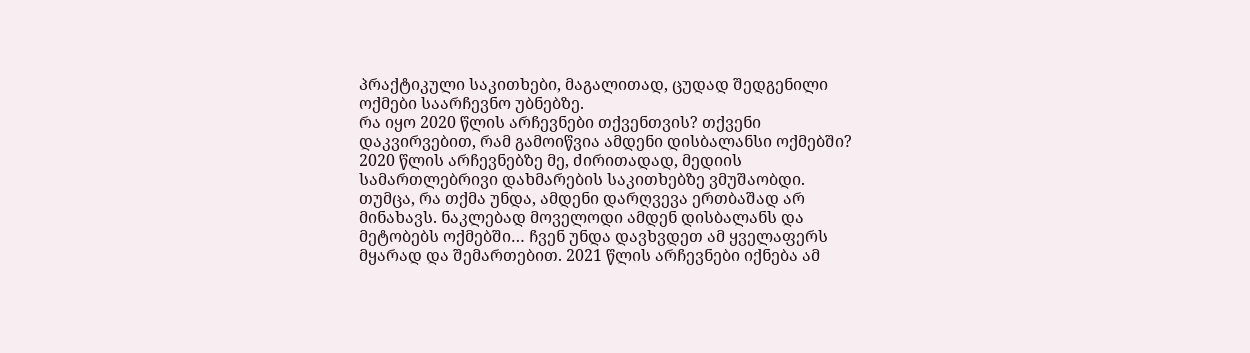პრაქტიკული საკითხები, მაგალითად, ცუდად შედგენილი ოქმები საარჩევნო უბნებზე.
რა იყო 2020 წლის არჩევნები თქვენთვის? თქვენი დაკვირვებით, რამ გამოიწვია ამდენი დისბალანსი ოქმებში?
2020 წლის არჩევნებზე მე, ძირითადად, მედიის სამართლებრივი დახმარების საკითხებზე ვმუშაობდი. თუმცა, რა თქმა უნდა, ამდენი დარღვევა ერთბაშად არ მინახავს. ნაკლებად მოველოდი ამდენ დისბალანს და მეტობებს ოქმებში… ჩვენ უნდა დავხვდეთ ამ ყველაფერს მყარად და შემართებით. 2021 წლის არჩევნები იქნება ამ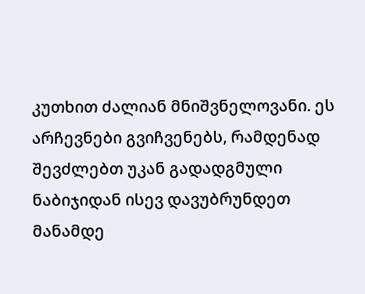კუთხით ძალიან მნიშვნელოვანი. ეს არჩევნები გვიჩვენებს, რამდენად შევძლებთ უკან გადადგმული ნაბიჯიდან ისევ დავუბრუნდეთ მანამდე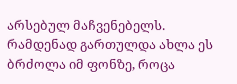არსებულ მაჩვენებელს.
რამდენად გართულდა ახლა ეს ბრძოლა იმ ფონზე, როცა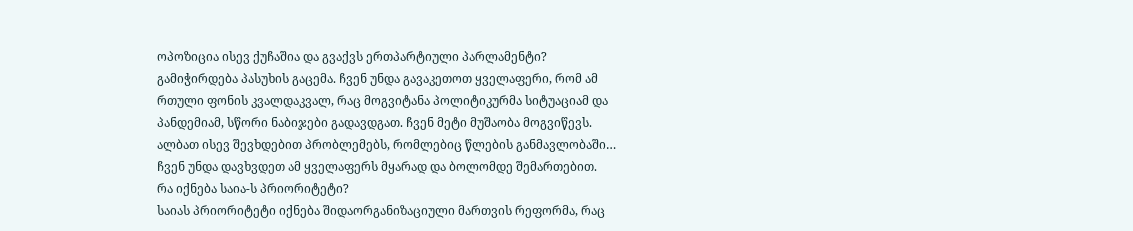ოპოზიცია ისევ ქუჩაშია და გვაქვს ერთპარტიული პარლამენტი?
გამიჭირდება პასუხის გაცემა. ჩვენ უნდა გავაკეთოთ ყველაფერი, რომ ამ რთული ფონის კვალდაკვალ, რაც მოგვიტანა პოლიტიკურმა სიტუაციამ და პანდემიამ, სწორი ნაბიჯები გადავდგათ. ჩვენ მეტი მუშაობა მოგვიწევს. ალბათ ისევ შევხდებით პრობლემებს, რომლებიც წლების განმავლობაში… ჩვენ უნდა დავხვდეთ ამ ყველაფერს მყარად და ბოლომდე შემართებით.
რა იქნება საია-ს პრიორიტეტი?
საიას პრიორიტეტი იქნება შიდაორგანიზაციული მართვის რეფორმა, რაც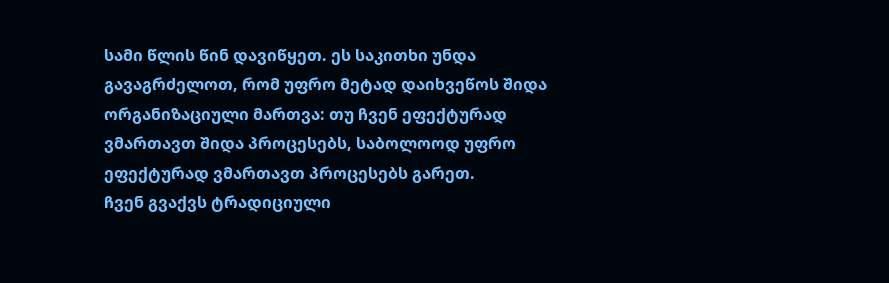სამი წლის წინ დავიწყეთ. ეს საკითხი უნდა გავაგრძელოთ, რომ უფრო მეტად დაიხვეწოს შიდა ორგანიზაციული მართვა: თუ ჩვენ ეფექტურად ვმართავთ შიდა პროცესებს, საბოლოოდ უფრო ეფექტურად ვმართავთ პროცესებს გარეთ.
ჩვენ გვაქვს ტრადიციული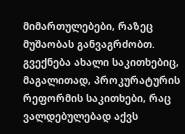მიმართულებები, რაზეც მუშაობას განვაგრძობთ. გვექნება ახალი საკითხებიც, მაგალითად, პროკურატურის რეფორმის საკითხები, რაც ვალდებულებად აქვს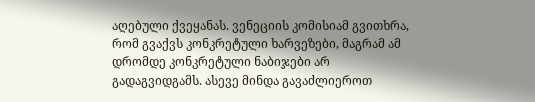აღებული ქვეყანას. ვენეციის კომისიამ გვითხრა, რომ გვაქვს კონკრეტული ხარვეზები, მაგრამ ამ დრომდე კონკრეტული ნაბიჯები არ გადაგვიდგამს. ასევე მინდა გავაძლიეროთ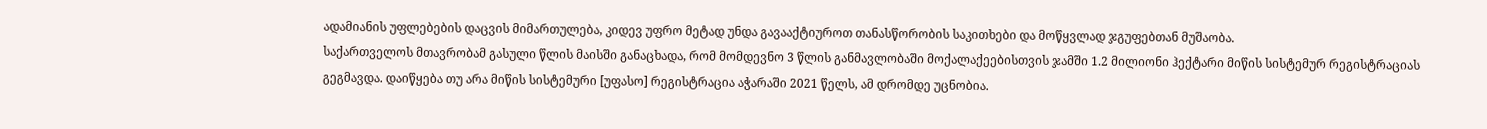ადამიანის უფლებების დაცვის მიმართულება, კიდევ უფრო მეტად უნდა გავააქტიუროთ თანასწორობის საკითხები და მოწყვლად ჯგუფებთან მუშაობა.
საქართველოს მთავრობამ გასული წლის მაისში განაცხადა, რომ მომდევნო 3 წლის განმავლობაში მოქალაქეებისთვის ჯამში 1.2 მილიონი ჰექტარი მიწის სისტემურ რეგისტრაციას გეგმავდა. დაიწყება თუ არა მიწის სისტემური [უფასო] რეგისტრაცია აჭარაში 2021 წელს, ამ დრომდე უცნობია.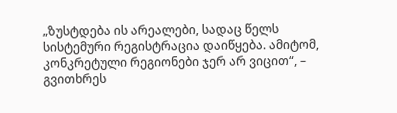„ზუსტდება ის არეალები, სადაც წელს სისტემური რეგისტრაცია დაიწყება. ამიტომ, კონკრეტული რეგიონები ჯერ არ ვიცით“, – გვითხრეს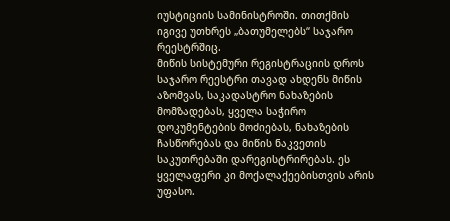იუსტიციის სამინისტროში. თითქმის იგივე უთხრეს „ბათუმელებს“ საჯარო რეესტრშიც.
მიწის სისტემური რეგისტრაციის დროს საჯარო რეესტრი თავად ახდენს მიწის აზომვას, საკადასტრო ნახაზების მომზადებას, ყველა საჭირო დოკუმენტების მოძიებას, ნახაზების ჩასწორებას და მიწის ნაკვეთის საკუთრებაში დარეგისტრირებას. ეს ყველაფერი კი მოქალაქეებისთვის არის უფასო.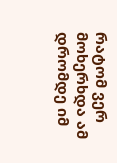რატომ ვერ მოხერხდა ამ დრომდე იმ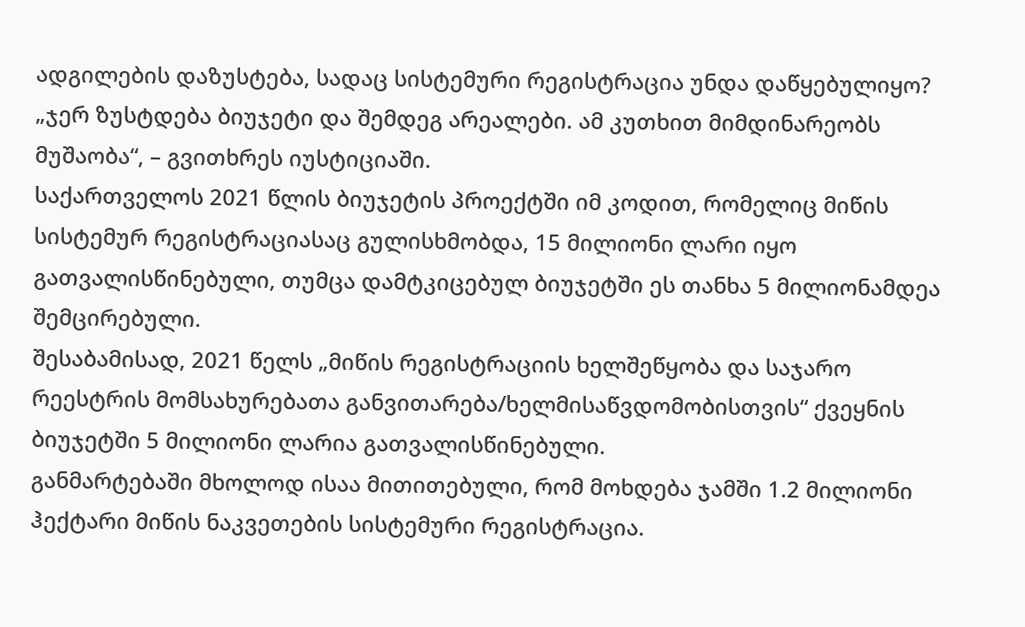ადგილების დაზუსტება, სადაც სისტემური რეგისტრაცია უნდა დაწყებულიყო? „ჯერ ზუსტდება ბიუჯეტი და შემდეგ არეალები. ამ კუთხით მიმდინარეობს მუშაობა“, – გვითხრეს იუსტიციაში.
საქართველოს 2021 წლის ბიუჯეტის პროექტში იმ კოდით, რომელიც მიწის სისტემურ რეგისტრაციასაც გულისხმობდა, 15 მილიონი ლარი იყო გათვალისწინებული, თუმცა დამტკიცებულ ბიუჯეტში ეს თანხა 5 მილიონამდეა შემცირებული.
შესაბამისად, 2021 წელს „მიწის რეგისტრაციის ხელშეწყობა და საჯარო რეესტრის მომსახურებათა განვითარება/ხელმისაწვდომობისთვის“ ქვეყნის ბიუჯეტში 5 მილიონი ლარია გათვალისწინებული.
განმარტებაში მხოლოდ ისაა მითითებული, რომ მოხდება ჯამში 1.2 მილიონი ჰექტარი მიწის ნაკვეთების სისტემური რეგისტრაცია.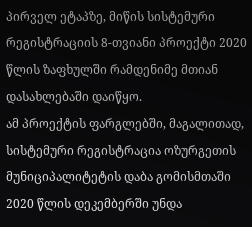პირველ ეტაპზე, მიწის სისტემური რეგისტრაციის 8-თვიანი პროექტი 2020 წლის ზაფხულში რამდენიმე მთიან დასახლებაში დაიწყო.
ამ პროექტის ფარგლებში, მაგალითად, სისტემური რეგისტრაცია ოზურგეთის მუნიციპალიტეტის დაბა გომისმთაში 2020 წლის დეკემბერში უნდა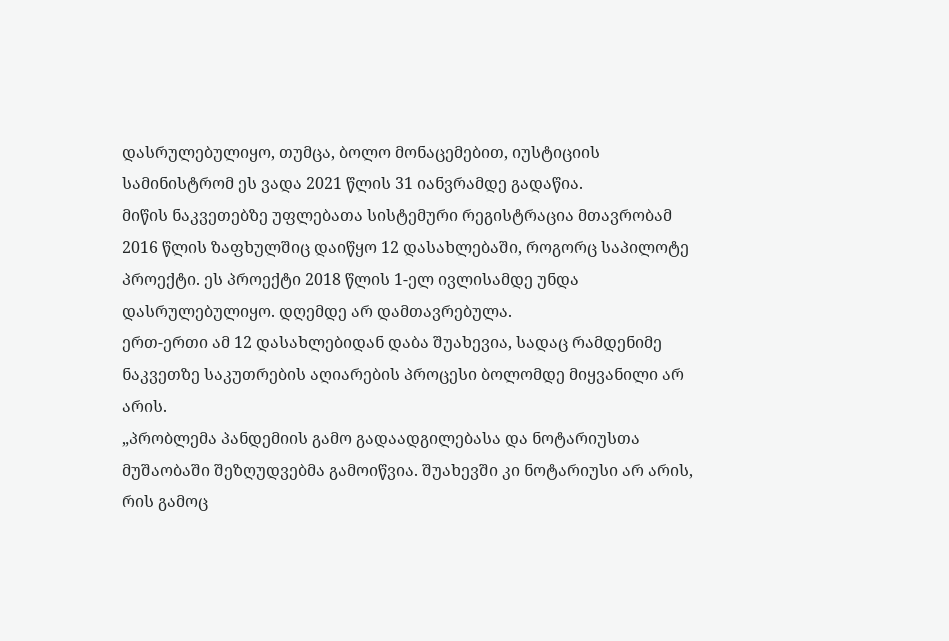დასრულებულიყო, თუმცა, ბოლო მონაცემებით, იუსტიციის სამინისტრომ ეს ვადა 2021 წლის 31 იანვრამდე გადაწია.
მიწის ნაკვეთებზე უფლებათა სისტემური რეგისტრაცია მთავრობამ 2016 წლის ზაფხულშიც დაიწყო 12 დასახლებაში, როგორც საპილოტე პროექტი. ეს პროექტი 2018 წლის 1-ელ ივლისამდე უნდა დასრულებულიყო. დღემდე არ დამთავრებულა.
ერთ-ერთი ამ 12 დასახლებიდან დაბა შუახევია, სადაც რამდენიმე ნაკვეთზე საკუთრების აღიარების პროცესი ბოლომდე მიყვანილი არ არის.
„პრობლემა პანდემიის გამო გადაადგილებასა და ნოტარიუსთა მუშაობაში შეზღუდვებმა გამოიწვია. შუახევში კი ნოტარიუსი არ არის, რის გამოც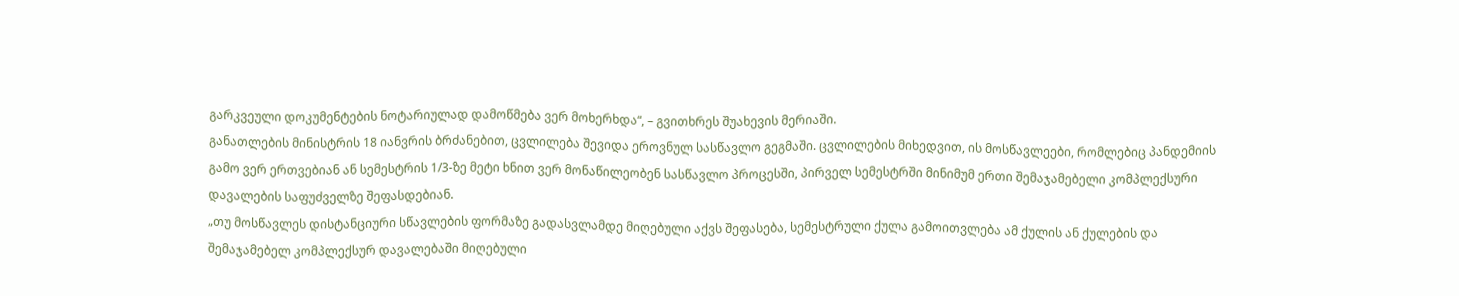გარკვეული დოკუმენტების ნოტარიულად დამოწმება ვერ მოხერხდა“, – გვითხრეს შუახევის მერიაში.
განათლების მინისტრის 18 იანვრის ბრძანებით, ცვლილება შევიდა ეროვნულ სასწავლო გეგმაში. ცვლილების მიხედვით, ის მოსწავლეები, რომლებიც პანდემიის გამო ვერ ერთვებიან ან სემესტრის 1/3-ზე მეტი ხნით ვერ მონაწილეობენ სასწავლო პროცესში, პირველ სემესტრში მინიმუმ ერთი შემაჯამებელი კომპლექსური დავალების საფუძველზე შეფასდებიან.
„თუ მოსწავლეს დისტანციური სწავლების ფორმაზე გადასვლამდე მიღებული აქვს შეფასება, სემესტრული ქულა გამოითვლება ამ ქულის ან ქულების და შემაჯამებელ კომპლექსურ დავალებაში მიღებული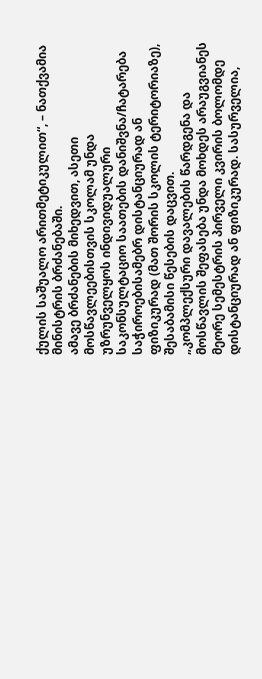ქულის საშუალო არითმეტიკულით“, – ნათქვამია მინისტრის ბრძანებაში.
ამავე ბრძანების მიხედვით, ასეთი მოსწავლეებისთვის სკოლამ უნდა უზრუნველყოს ინდივიდუალური საკონსულტაციო საათების დანიშვნა/ჩატარება საჭიროებისამებრ დისტანციურად ან ფიზიკურად (მათ შორის სკოლის ტერიტორიაზე), შესაბამისი წესების დაცვით.
„კომპლექსური დავალების წარდგენა და მოსწავლის შეფასება უნდა მოხდეს არაუგვიანეს მეორე სემესტრის პირველი კვირის ბოლომდე დისტანციურად ან ფიზიკურად. სასურველია,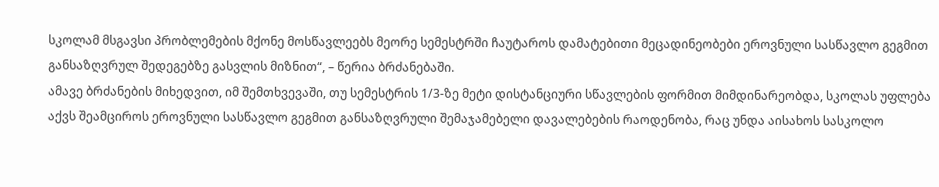სკოლამ მსგავსი პრობლემების მქონე მოსწავლეებს მეორე სემესტრში ჩაუტაროს დამატებითი მეცადინეობები ეროვნული სასწავლო გეგმით განსაზღვრულ შედეგებზე გასვლის მიზნით“, – წერია ბრძანებაში.
ამავე ბრძანების მიხედვით, იმ შემთხვევაში, თუ სემესტრის 1/3-ზე მეტი დისტანციური სწავლების ფორმით მიმდინარეობდა, სკოლას უფლება აქვს შეამციროს ეროვნული სასწავლო გეგმით განსაზღვრული შემაჯამებელი დავალებების რაოდენობა, რაც უნდა აისახოს სასკოლო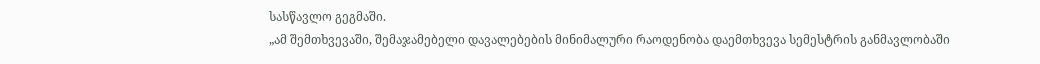სასწავლო გეგმაში.
„ამ შემთხვევაში, შემაჯამებელი დავალებების მინიმალური რაოდენობა დაემთხვევა სემესტრის განმავლობაში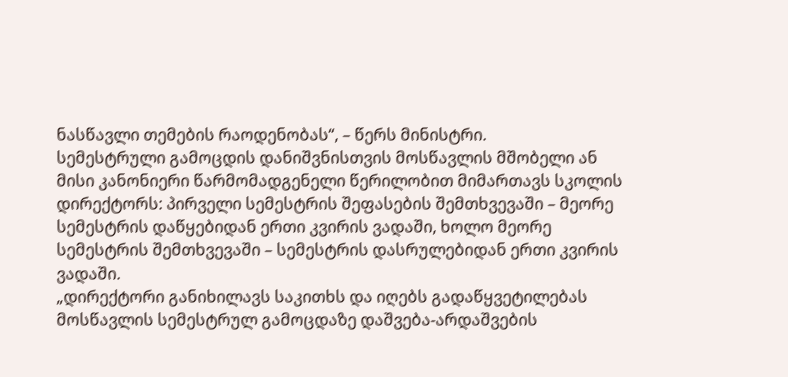ნასწავლი თემების რაოდენობას“, – წერს მინისტრი.
სემესტრული გამოცდის დანიშვნისთვის მოსწავლის მშობელი ან მისი კანონიერი წარმომადგენელი წერილობით მიმართავს სკოლის დირექტორს: პირველი სემესტრის შეფასების შემთხვევაში – მეორე სემესტრის დაწყებიდან ერთი კვირის ვადაში, ხოლო მეორე სემესტრის შემთხვევაში – სემესტრის დასრულებიდან ერთი კვირის ვადაში.
„დირექტორი განიხილავს საკითხს და იღებს გადაწყვეტილებას მოსწავლის სემესტრულ გამოცდაზე დაშვება-არდაშვების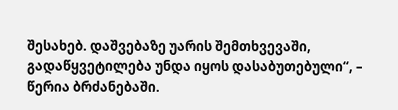შესახებ. დაშვებაზე უარის შემთხვევაში, გადაწყვეტილება უნდა იყოს დასაბუთებული“, – წერია ბრძანებაში.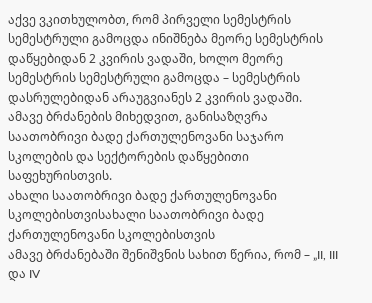აქვე ვკითხულობთ, რომ პირველი სემესტრის სემესტრული გამოცდა ინიშნება მეორე სემესტრის დაწყებიდან 2 კვირის ვადაში, ხოლო მეორე სემესტრის სემესტრული გამოცდა – სემესტრის დასრულებიდან არაუგვიანეს 2 კვირის ვადაში.
ამავე ბრძანების მიხედვით, განისაზღვრა საათობრივი ბადე ქართულენოვანი საჯარო სკოლების და სექტორების დაწყებითი საფეხურისთვის.
ახალი საათობრივი ბადე ქართულენოვანი სკოლებისთვისახალი საათობრივი ბადე ქართულენოვანი სკოლებისთვის
ამავე ბრძანებაში შენიშვნის სახით წერია, რომ – „II, III და IV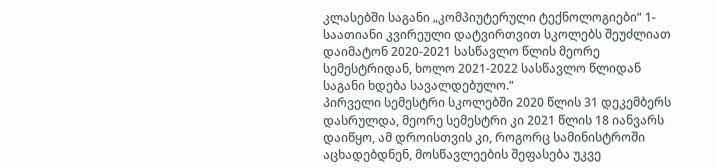კლასებში საგანი „კომპიუტერული ტექნოლოგიები“ 1-საათიანი კვირეული დატვირთვით სკოლებს შეუძლიათ დაიმატონ 2020-2021 სასწავლო წლის მეორე სემესტრიდან, ხოლო 2021-2022 სასწავლო წლიდან საგანი ხდება სავალდებულო.“
პირველი სემესტრი სკოლებში 2020 წლის 31 დეკემბერს დასრულდა, მეორე სემესტრი კი 2021 წლის 18 იანვარს დაიწყო, ამ დროისთვის კი, როგორც სამინისტროში აცხადებდნენ, მოსწავლეების შეფასება უკვე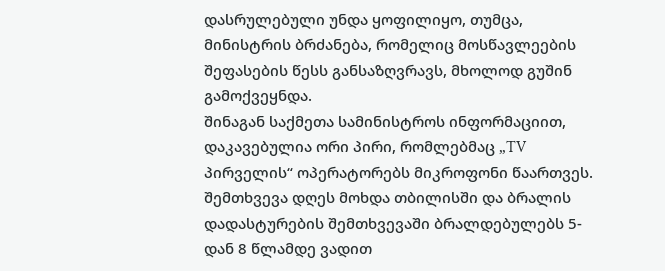დასრულებული უნდა ყოფილიყო, თუმცა, მინისტრის ბრძანება, რომელიც მოსწავლეების შეფასების წესს განსაზღვრავს, მხოლოდ გუშინ გამოქვეყნდა.
შინაგან საქმეთა სამინისტროს ინფორმაციით, დაკავებულია ორი პირი, რომლებმაც „TV პირველის“ ოპერატორებს მიკროფონი წაართვეს. შემთხვევა დღეს მოხდა თბილისში და ბრალის დადასტურების შემთხვევაში ბრალდებულებს 5-დან 8 წლამდე ვადით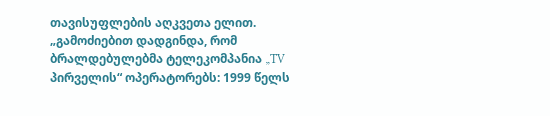თავისუფლების აღკვეთა ელით.
„გამოძიებით დადგინდა, რომ ბრალდებულებმა ტელეკომპანია „TV პირველის“ ოპერატორებს: 1999 წელს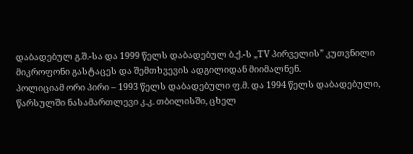დაბადებულ გ.შ.-სა და 1999 წელს დაბადებულ ბ.ქ.-ს „TV პირველის” კუთვნილი მიკროფონი გასტაცეს და შემთხვევის ადგილიდან მიიმალნენ.
პოლიციამ ორი პირი – 1993 წელს დაბადებული ფ.მ. და 1994 წელს დაბადებული, წარსულში ნასამართლევი კ.კ. თბილისში, ცხელ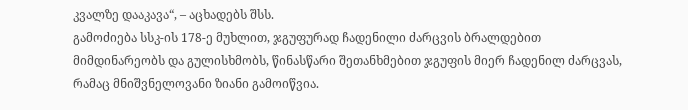კვალზე დააკავა“, – აცხადებს შსს.
გამოძიება სსკ-ის 178-ე მუხლით, ჯგუფურად ჩადენილი ძარცვის ბრალდებით მიმდინარეობს და გულისხმობს, წინასწარი შეთანხმებით ჯგუფის მიერ ჩადენილ ძარცვას, რამაც მნიშვნელოვანი ზიანი გამოიწვია.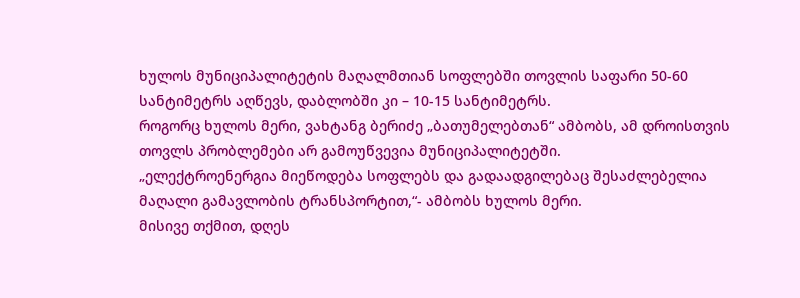ხულოს მუნიციპალიტეტის მაღალმთიან სოფლებში თოვლის საფარი 50-60 სანტიმეტრს აღწევს, დაბლობში კი – 10-15 სანტიმეტრს.
როგორც ხულოს მერი, ვახტანგ ბერიძე „ბათუმელებთან“ ამბობს, ამ დროისთვის თოვლს პრობლემები არ გამოუწვევია მუნიციპალიტეტში.
„ელექტროენერგია მიეწოდება სოფლებს და გადაადგილებაც შესაძლებელია მაღალი გამავლობის ტრანსპორტით,“- ამბობს ხულოს მერი.
მისივე თქმით, დღეს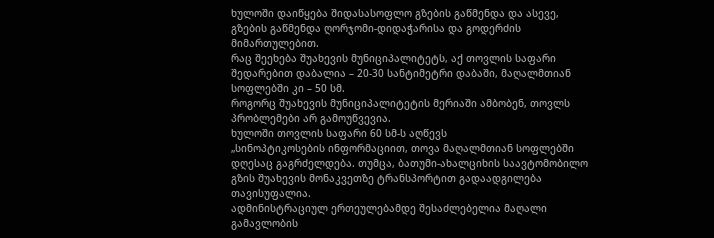ხულოში დაიწყება შიდასასოფლო გზების გაწმენდა და ასევე, გზების გაწმენდა ღორჯომი-დიდაჭარისა და გოდერძის მიმართულებით.
რაც შეეხება შუახევის მუნიციპალიტეტს, აქ თოვლის საფარი შედარებით დაბალია – 20-30 სანტიმეტრი დაბაში, მაღალმთიან სოფლებში კი – 50 სმ.
როგორც შუახევის მუნიციპალიტეტის მერიაში ამბობენ, თოვლს პრობლემები არ გამოუწვევია.
ხულოში თოვლის საფარი 60 სმ-ს აღწევს
„სინოპტიკოსების ინფორმაციით, თოვა მაღალმთიან სოფლებში დღესაც გაგრძელდება. თუმცა, ბათუმი-ახალციხის საავტომობილო გზის შუახევის მონაკვეთზე ტრანსპორტით გადაადგილება თავისუფალია.
ადმინისტრაციულ ერთეულებამდე შესაძლებელია მაღალი გამავლობის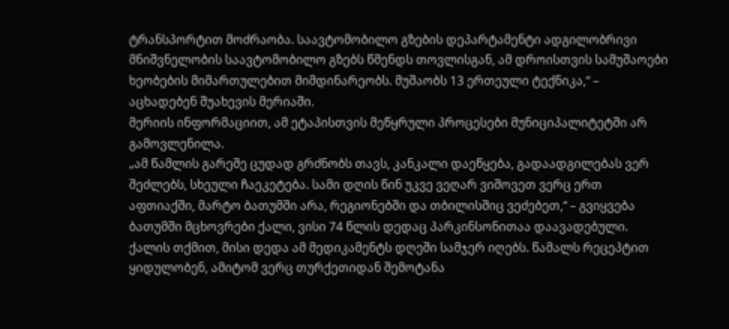ტრანსპორტით მოძრაობა. საავტომობილო გზების დეპარტამენტი ადგილობრივი მნიშვნელობის საავტომობილო გზებს წმენდს თოვლისგან, ამ დროისთვის სამუშაოები ხეობების მიმართულებით მიმდინარეობს. მუშაობს 13 ერთეული ტექნიკა,“ – აცხადებენ შუახევის მერიაში.
მერიის ინფორმაციით, ამ ეტაპისთვის მეწყრული პროცესები მუნიციპალიტეტში არ გამოვლენილა.
„ამ წამლის გარეშე ცუდად გრძნობს თავს, კანკალი დაეწყება, გადაადგილებას ვერ შეძლებს, სხეული ჩაეკეტება. სამი დღის წინ უკვე ვეღარ ვიშოვეთ ვერც ერთ აფთიაქში, მარტო ბათუმში არა, რეგიონებში და თბილისშიც ვეძებეთ,“ – გვიყვება ბათუმში მცხოვრები ქალი, ვისი 74 წლის დედაც პარკინსონითაა დაავადებული.
ქალის თქმით, მისი დედა ამ მედიკამენტს დღეში სამჯერ იღებს. წამალს რეცეპტით ყიდულობენ, ამიტომ ვერც თურქეთიდან შემოტანა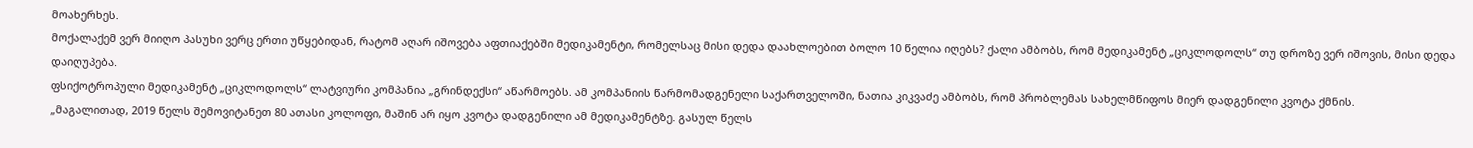მოახერხეს.
მოქალაქემ ვერ მიიღო პასუხი ვერც ერთი უწყებიდან, რატომ აღარ იშოვება აფთიაქებში მედიკამენტი, რომელსაც მისი დედა დაახლოებით ბოლო 10 წელია იღებს? ქალი ამბობს, რომ მედიკამენტ „ციკლოდოლს“ თუ დროზე ვერ იშოვის, მისი დედა დაიღუპება.
ფსიქოტროპული მედიკამენტ „ციკლოდოლს“ ლატვიური კომპანია „გრინდექსი“ აწარმოებს. ამ კომპანიის წარმომადგენელი საქართველოში, ნათია კიკვაძე ამბობს, რომ პრობლემას სახელმწიფოს მიერ დადგენილი კვოტა ქმნის.
„მაგალითად, 2019 წელს შემოვიტანეთ 80 ათასი კოლოფი, მაშინ არ იყო კვოტა დადგენილი ამ მედიკამენტზე. გასულ წელს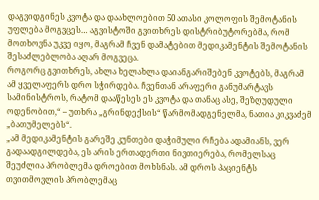დაგვიდგინეს კვოტა და დაახლოებით 50 ათასი კოლოფის შემოტანის უფლება მოგვცეს… აგვისტოში გვითხრეს დისტრიბუტორებმა, რომ მოთხოვნა უკვე იყო, მაგრამ ჩვენ დამატებით მედიკამენტის შემოტანის შესაძლებლობა აღარ მოგვეცა.
როგორც გვითხრეს, ახლა ხელახლა დაიანგარიშებენ კვოტებს, მაგრამ ამ ყველაფერს დრო სჭირდება. ჩვენთან არაფერი განუმარტავს სამინისტროს, რატომ დააწესეს ეს კვოტა და თანაც ასე, შეზღუდული ოდენობით,“ – უთხრა „გრინდექსის“ წარმომადგენელმა, ნათია კიკვაძემ „ბათუმელებს“.
„ამ მედიკამენტის გარეშე კუნთები დაჭიმული რჩება ადამიანს, ვერ გადაადგილდება, ეს არის ერთადერთი ნივთიერება, რომელსაც შეუძლია პრობლემა დროებით მოხსნას. ამ დროს პაციენტს თვითმოვლის პრობლემაც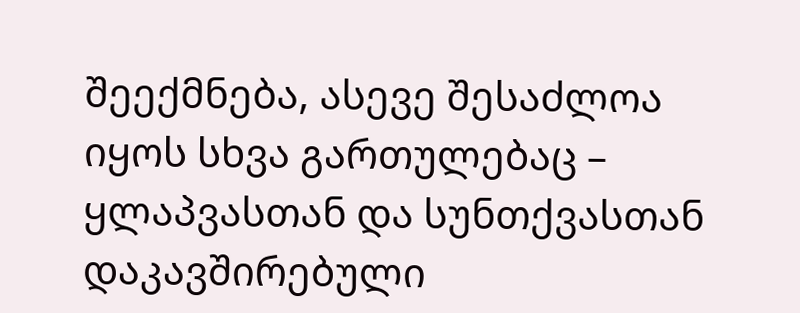შეექმნება, ასევე შესაძლოა იყოს სხვა გართულებაც – ყლაპვასთან და სუნთქვასთან დაკავშირებული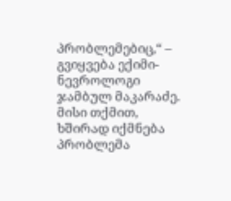პრობლემებიც,“ – გვიყვება ექიმი-ნევროლოგი ჯამბულ მაკარაძე. მისი თქმით, ხშირად იქმნება პრობლემა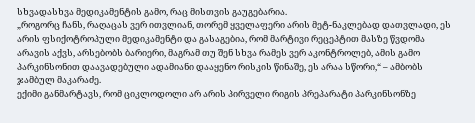სხვადასხვა მედიკამენტის გამო, რაც მისთვის გაუგებარია.
„როგორც ჩანს, რაღაცას ვერ ითვლიან, თორემ ყველაფერი არის მეტ-ნაკლებად დათვლადი, ეს არის ფსიქოტროპული მედიკამენტი და გასაგებია, რომ მარტივი რეცეპტით მასზე წვდომა არავის აქვს, არსებობს ბარიერი, მაგრამ თუ შენ სხვა რამეს ვერ აკონტროლებ, ამის გამო პარკინსონით დაავადებული ადამიანი დააყენო რისკის წინაშე, ეს არაა სწორი,“ – ამბობს ჯამბულ მაკარაძე.
ექიმი განმარტავს, რომ ციკლოდოლი არ არის პირველი რიგის პრეპარატი პარკინსონზე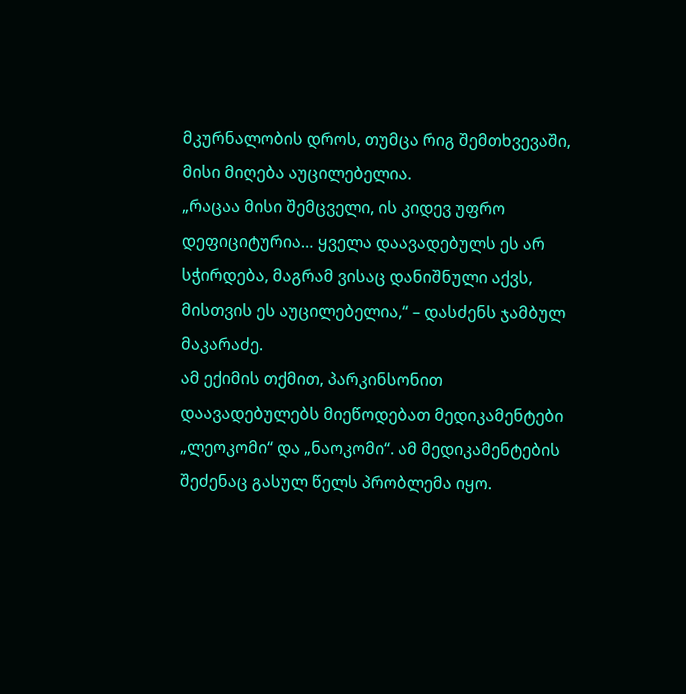მკურნალობის დროს, თუმცა რიგ შემთხვევაში, მისი მიღება აუცილებელია.
„რაცაა მისი შემცველი, ის კიდევ უფრო დეფიციტურია… ყველა დაავადებულს ეს არ სჭირდება, მაგრამ ვისაც დანიშნული აქვს, მისთვის ეს აუცილებელია,“ – დასძენს ჯამბულ მაკარაძე.
ამ ექიმის თქმით, პარკინსონით დაავადებულებს მიეწოდებათ მედიკამენტები „ლეოკომი“ და „ნაოკომი“. ამ მედიკამენტების შეძენაც გასულ წელს პრობლემა იყო.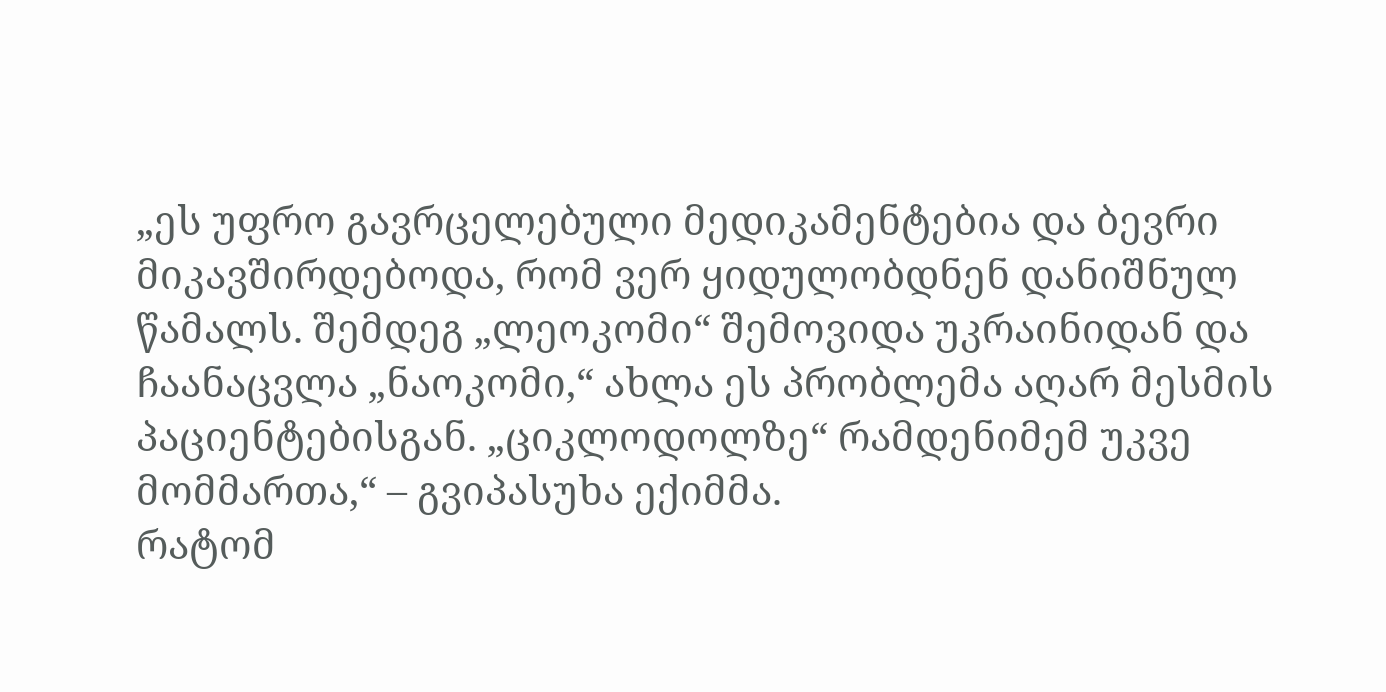„ეს უფრო გავრცელებული მედიკამენტებია და ბევრი მიკავშირდებოდა, რომ ვერ ყიდულობდნენ დანიშნულ წამალს. შემდეგ „ლეოკომი“ შემოვიდა უკრაინიდან და ჩაანაცვლა „ნაოკომი,“ ახლა ეს პრობლემა აღარ მესმის პაციენტებისგან. „ციკლოდოლზე“ რამდენიმემ უკვე მომმართა,“ – გვიპასუხა ექიმმა.
რატომ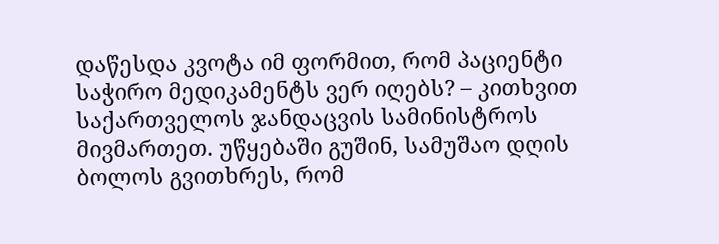დაწესდა კვოტა იმ ფორმით, რომ პაციენტი საჭირო მედიკამენტს ვერ იღებს? – კითხვით საქართველოს ჯანდაცვის სამინისტროს მივმართეთ. უწყებაში გუშინ, სამუშაო დღის ბოლოს გვითხრეს, რომ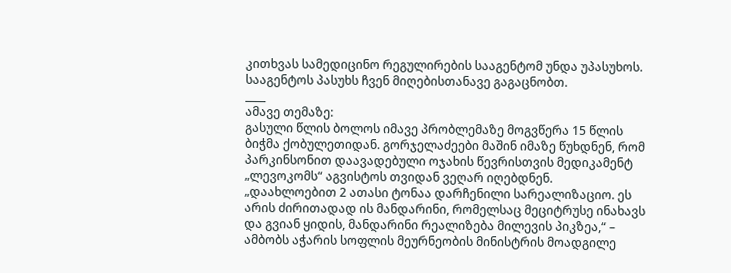კითხვას სამედიცინო რეგულირების სააგენტომ უნდა უპასუხოს. სააგენტოს პასუხს ჩვენ მიღებისთანავე გაგაცნობთ.
____
ამავე თემაზე:
გასული წლის ბოლოს იმავე პრობლემაზე მოგვწერა 15 წლის ბიჭმა ქობულეთიდან. გორჯელაძეები მაშინ იმაზე წუხდნენ, რომ პარკინსონით დაავადებული ოჯახის წევრისთვის მედიკამენტ „ლევოკომს“ აგვისტოს თვიდან ვეღარ იღებდნენ.
„დაახლოებით 2 ათასი ტონაა დარჩენილი სარეალიზაციო. ეს არის ძირითადად ის მანდარინი, რომელსაც მეციტრუსე ინახავს და გვიან ყიდის, მანდარინი რეალიზება მილევის პიკზეა,“ – ამბობს აჭარის სოფლის მეურნეობის მინისტრის მოადგილე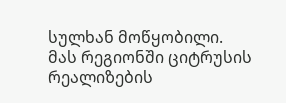სულხან მოწყობილი. მას რეგიონში ციტრუსის რეალიზების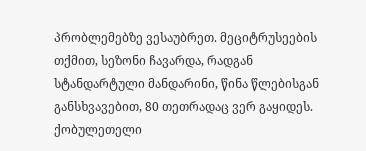პრობლემებზე ვესაუბრეთ. მეციტრუსეების თქმით, სეზონი ჩავარდა, რადგან სტანდარტული მანდარინი, წინა წლებისგან განსხვავებით, 80 თეთრადაც ვერ გაყიდეს.
ქობულეთელი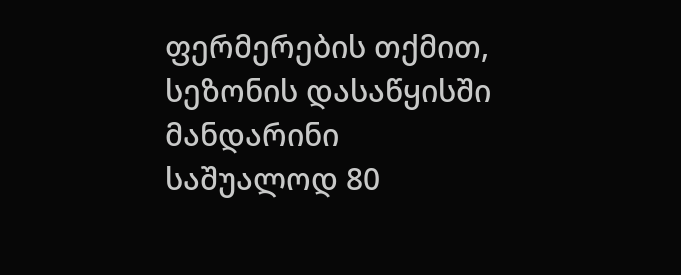ფერმერების თქმით, სეზონის დასაწყისში მანდარინი საშუალოდ 80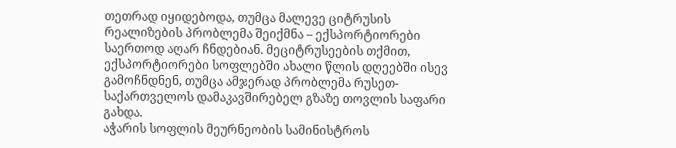თეთრად იყიდებოდა, თუმცა მალევე ციტრუსის რეალიზების პრობლემა შეიქმნა – ექსპორტიორები საერთოდ აღარ ჩნდებიან. მეციტრუსეების თქმით, ექსპორტიორები სოფლებში ახალი წლის დღეებში ისევ გამოჩნდნენ, თუმცა ამჯერად პრობლემა რუსეთ-საქართველოს დამაკავშირებელ გზაზე თოვლის საფარი გახდა.
აჭარის სოფლის მეურნეობის სამინისტროს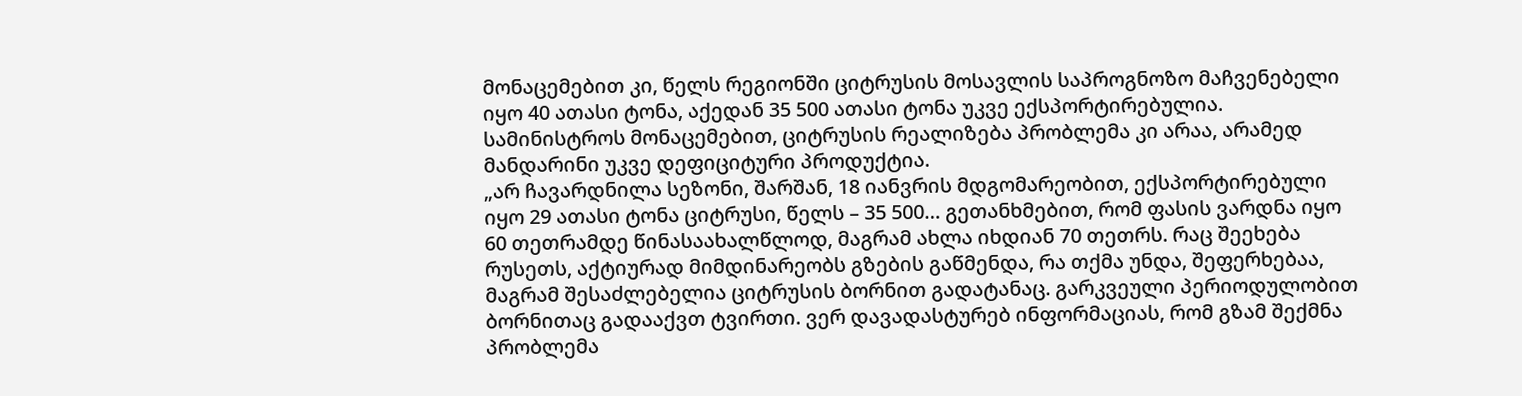მონაცემებით კი, წელს რეგიონში ციტრუსის მოსავლის საპროგნოზო მაჩვენებელი იყო 40 ათასი ტონა, აქედან 35 500 ათასი ტონა უკვე ექსპორტირებულია. სამინისტროს მონაცემებით, ციტრუსის რეალიზება პრობლემა კი არაა, არამედ მანდარინი უკვე დეფიციტური პროდუქტია.
„არ ჩავარდნილა სეზონი, შარშან, 18 იანვრის მდგომარეობით, ექსპორტირებული იყო 29 ათასი ტონა ციტრუსი, წელს – 35 500… გეთანხმებით, რომ ფასის ვარდნა იყო 60 თეთრამდე წინასაახალწლოდ, მაგრამ ახლა იხდიან 70 თეთრს. რაც შეეხება რუსეთს, აქტიურად მიმდინარეობს გზების გაწმენდა, რა თქმა უნდა, შეფერხებაა, მაგრამ შესაძლებელია ციტრუსის ბორნით გადატანაც. გარკვეული პერიოდულობით ბორნითაც გადააქვთ ტვირთი. ვერ დავადასტურებ ინფორმაციას, რომ გზამ შექმნა პრობლემა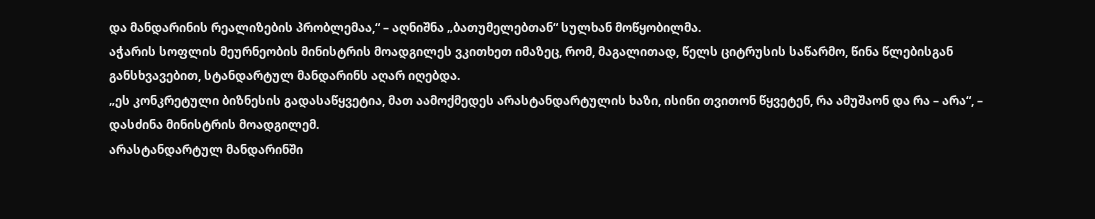და მანდარინის რეალიზების პრობლემაა,“ – აღნიშნა „ბათუმელებთან“ სულხან მოწყობილმა.
აჭარის სოფლის მეურნეობის მინისტრის მოადგილეს ვკითხეთ იმაზეც, რომ, მაგალითად, წელს ციტრუსის საწარმო, წინა წლებისგან განსხვავებით, სტანდარტულ მანდარინს აღარ იღებდა.
„ეს კონკრეტული ბიზნესის გადასაწყვეტია, მათ აამოქმედეს არასტანდარტულის ხაზი, ისინი თვითონ წყვეტენ, რა ამუშაონ და რა – არა“, – დასძინა მინისტრის მოადგილემ.
არასტანდარტულ მანდარინში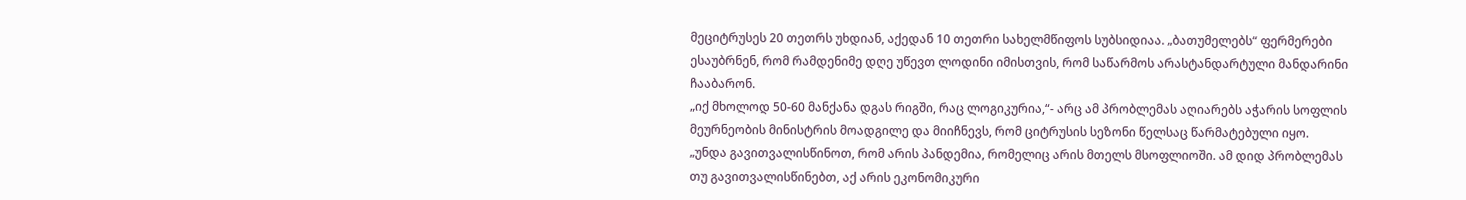მეციტრუსეს 20 თეთრს უხდიან, აქედან 10 თეთრი სახელმწიფოს სუბსიდიაა. „ბათუმელებს“ ფერმერები ესაუბრნენ, რომ რამდენიმე დღე უწევთ ლოდინი იმისთვის, რომ საწარმოს არასტანდარტული მანდარინი ჩააბარონ.
„იქ მხოლოდ 50-60 მანქანა დგას რიგში, რაც ლოგიკურია,“- არც ამ პრობლემას აღიარებს აჭარის სოფლის მეურნეობის მინისტრის მოადგილე და მიიჩნევს, რომ ციტრუსის სეზონი წელსაც წარმატებული იყო.
„უნდა გავითვალისწინოთ, რომ არის პანდემია, რომელიც არის მთელს მსოფლიოში. ამ დიდ პრობლემას თუ გავითვალისწინებთ, აქ არის ეკონომიკური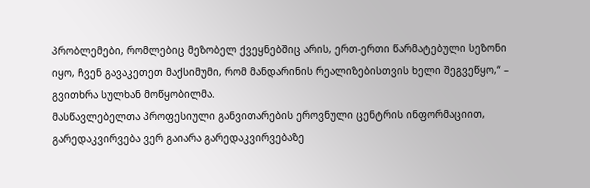პრობლემები, რომლებიც მეზობელ ქვეყნებშიც არის, ერთ-ერთი წარმატებული სეზონი იყო, ჩვენ გავაკეთეთ მაქსიმუმი, რომ მანდარინის რეალიზებისთვის ხელი შეგვეწყო,“ – გვითხრა სულხან მოწყობილმა.
მასწავლებელთა პროფესიული განვითარების ეროვნული ცენტრის ინფორმაციით, გარედაკვირვება ვერ გაიარა გარედაკვირვებაზე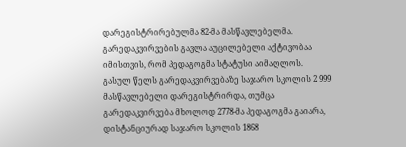დარეგისტრირებულმა 82-მა მასწავლებელმა. გარედაკვირვების გავლა აუცილებელი აქტივობაა იმისთვის, რომ პედაგოგმა სტატუსი აიმაღლოს.
გასულ წელს გარედაკვირვებაზე საჯარო სკოლის 2 999 მასწავლებელი დარეგისტრირდა, თუმცა გარედაკვირვება მხოლოდ 2778-მა პედაგოგმა გაიარა, დისტანციურად საჯარო სკოლის 1868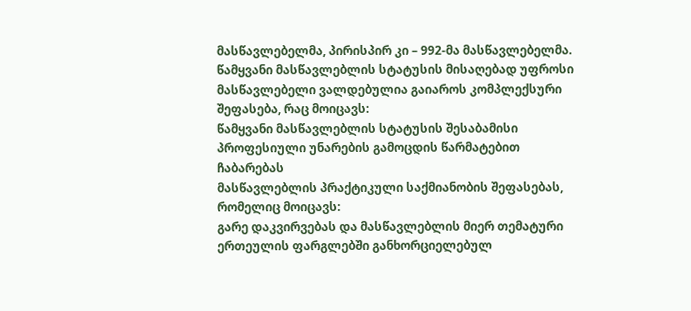მასწავლებელმა, პირისპირ კი – 992-მა მასწავლებელმა.
წამყვანი მასწავლებლის სტატუსის მისაღებად უფროსი მასწავლებელი ვალდებულია გაიაროს კომპლექსური შეფასება, რაც მოიცავს:
წამყვანი მასწავლებლის სტატუსის შესაბამისი პროფესიული უნარების გამოცდის წარმატებით ჩაბარებას
მასწავლებლის პრაქტიკული საქმიანობის შეფასებას, რომელიც მოიცავს:
გარე დაკვირვებას და მასწავლებლის მიერ თემატური ერთეულის ფარგლებში განხორციელებულ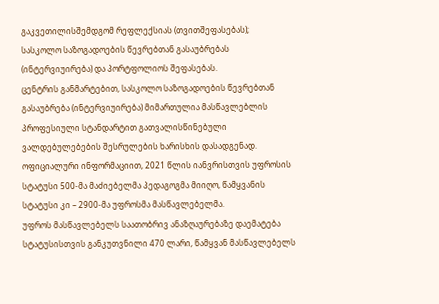გაკვეთილისშემდგომ რეფლექსიას (თვითშეფასებას);
სასკოლო საზოგადოების წევრებთან გასაუბრებას (ინტერვიუირება) და პორტფოლიოს შეფასებას.
ცენტრის განმარტებით, სასკოლო საზოგადოების წევრებთან გასაუბრება (ინტერვიუირება) მიმართულია მასწავლებლის პროფესიული სტანდარტით გათვალისწინებული ვალდებულებების შესრულების ხარისხის დასადგენად.
ოფიციალური ინფორმაციით, 2021 წლის იანვრისთვის უფროსის სტატუსი 500-მა მაძიებელმა პედაგოგმა მიიღო, წამყვანის სტატუსი კი – 2900-მა უფროსმა მასწავლებელმა.
უფროს მასწავლებელს საათობრივ ანაზღაურებაზე დაემატება სტატუსისთვის განკუთვნილი 470 ლარი, წამყვან მასწავლებელს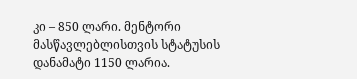კი – 850 ლარი. მენტორი მასწავლებლისთვის სტატუსის დანამატი 1150 ლარია.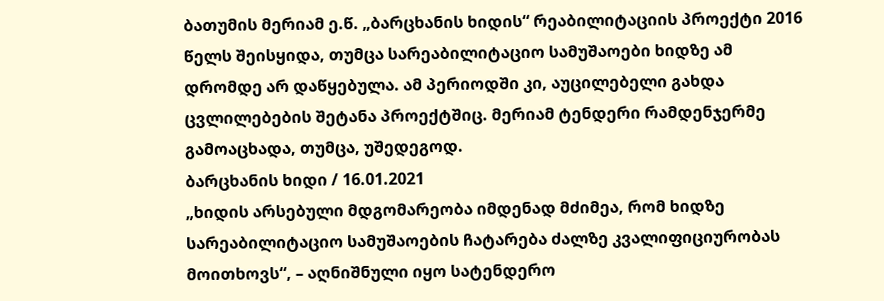ბათუმის მერიამ ე.წ. „ბარცხანის ხიდის“ რეაბილიტაციის პროექტი 2016 წელს შეისყიდა, თუმცა სარეაბილიტაციო სამუშაოები ხიდზე ამ დრომდე არ დაწყებულა. ამ პერიოდში კი, აუცილებელი გახდა ცვლილებების შეტანა პროექტშიც. მერიამ ტენდერი რამდენჯერმე გამოაცხადა, თუმცა, უშედეგოდ.
ბარცხანის ხიდი / 16.01.2021
„ხიდის არსებული მდგომარეობა იმდენად მძიმეა, რომ ხიდზე სარეაბილიტაციო სამუშაოების ჩატარება ძალზე კვალიფიციურობას მოითხოვს“, – აღნიშნული იყო სატენდერო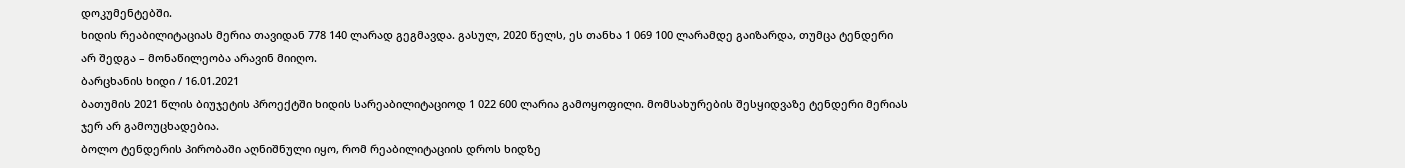დოკუმენტებში.
ხიდის რეაბილიტაციას მერია თავიდან 778 140 ლარად გეგმავდა. გასულ, 2020 წელს, ეს თანხა 1 069 100 ლარამდე გაიზარდა, თუმცა ტენდერი არ შედგა – მონაწილეობა არავინ მიიღო.
ბარცხანის ხიდი / 16.01.2021
ბათუმის 2021 წლის ბიუჯეტის პროექტში ხიდის სარეაბილიტაციოდ 1 022 600 ლარია გამოყოფილი. მომსახურების შესყიდვაზე ტენდერი მერიას ჯერ არ გამოუცხადებია.
ბოლო ტენდერის პირობაში აღნიშნული იყო, რომ რეაბილიტაციის დროს ხიდზე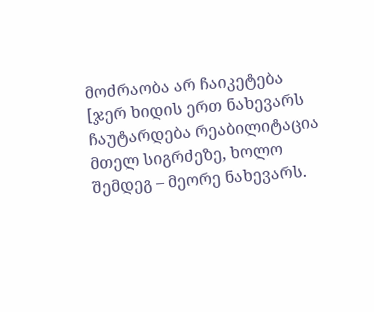მოძრაობა არ ჩაიკეტება [ჯერ ხიდის ერთ ნახევარს ჩაუტარდება რეაბილიტაცია მთელ სიგრძეზე, ხოლო შემდეგ – მეორე ნახევარს.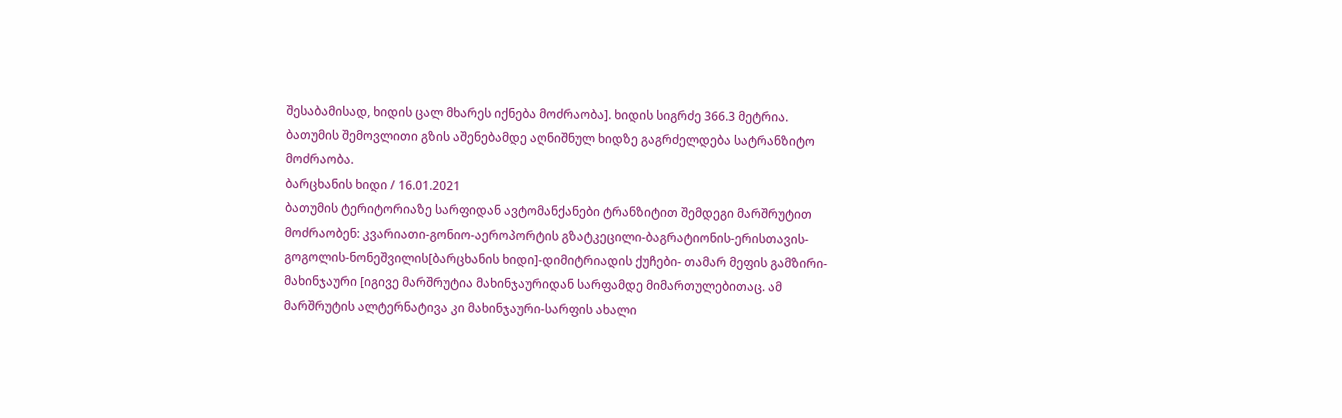შესაბამისად, ხიდის ცალ მხარეს იქნება მოძრაობა]. ხიდის სიგრძე 366.3 მეტრია.
ბათუმის შემოვლითი გზის აშენებამდე აღნიშნულ ხიდზე გაგრძელდება სატრანზიტო მოძრაობა.
ბარცხანის ხიდი / 16.01.2021
ბათუმის ტერიტორიაზე სარფიდან ავტომანქანები ტრანზიტით შემდეგი მარშრუტით მოძრაობენ: კვარიათი-გონიო-აეროპორტის გზატკეცილი-ბაგრატიონის-ერისთავის-გოგოლის-ნონეშვილის[ბარცხანის ხიდი]-დიმიტრიადის ქუჩები- თამარ მეფის გამზირი-მახინჯაური [იგივე მარშრუტია მახინჯაურიდან სარფამდე მიმართულებითაც. ამ მარშრუტის ალტერნატივა კი მახინჯაური-სარფის ახალი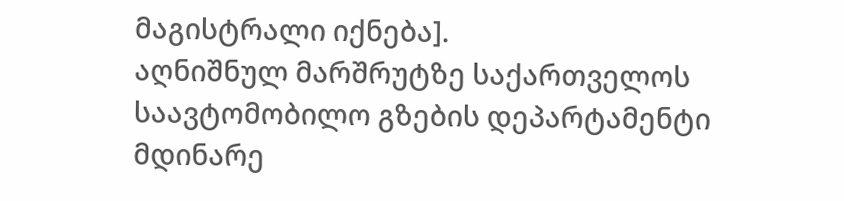მაგისტრალი იქნება].
აღნიშნულ მარშრუტზე საქართველოს საავტომობილო გზების დეპარტამენტი მდინარე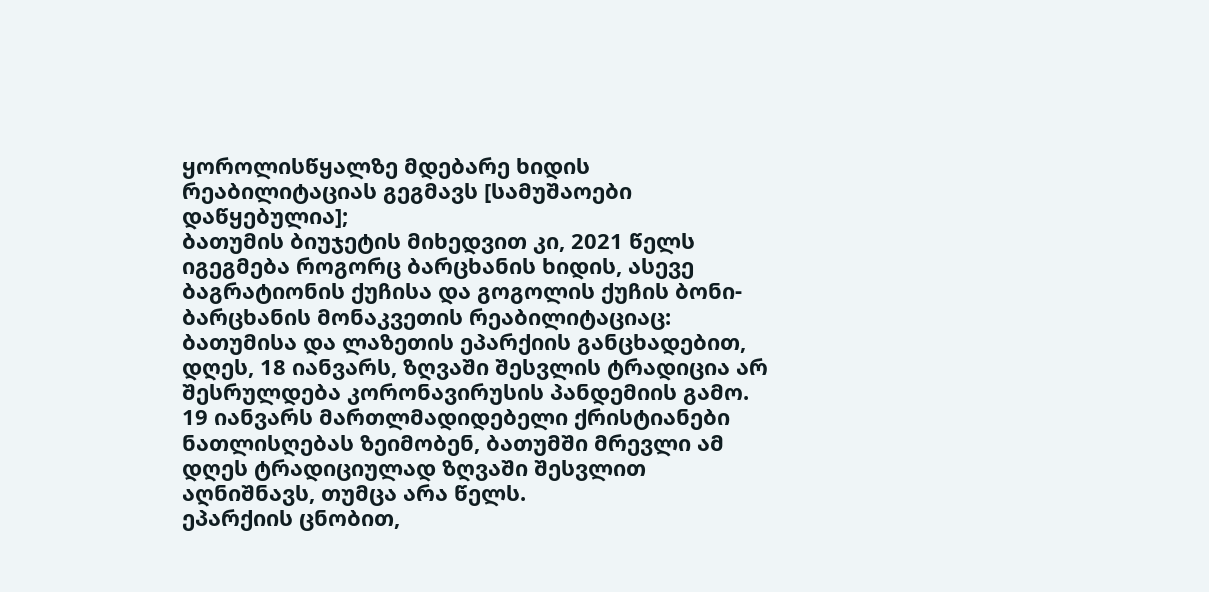ყოროლისწყალზე მდებარე ხიდის რეაბილიტაციას გეგმავს [სამუშაოები დაწყებულია];
ბათუმის ბიუჯეტის მიხედვით კი, 2021 წელს იგეგმება როგორც ბარცხანის ხიდის, ასევე ბაგრატიონის ქუჩისა და გოგოლის ქუჩის ბონი-ბარცხანის მონაკვეთის რეაბილიტაციაც:
ბათუმისა და ლაზეთის ეპარქიის განცხადებით, დღეს, 18 იანვარს, ზღვაში შესვლის ტრადიცია არ შესრულდება კორონავირუსის პანდემიის გამო.
19 იანვარს მართლმადიდებელი ქრისტიანები ნათლისღებას ზეიმობენ, ბათუმში მრევლი ამ დღეს ტრადიციულად ზღვაში შესვლით აღნიშნავს, თუმცა არა წელს.
ეპარქიის ცნობით,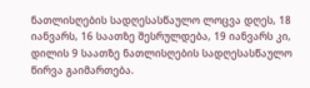ნათლისღების სადღესასწაულო ლოცვა დღეს, 18 იანვარს, 16 საათზე შესრულდება, 19 იანვარს კი, დილის 9 საათზე ნათლისღების სადღესასწაულო წირვა გაიმართება.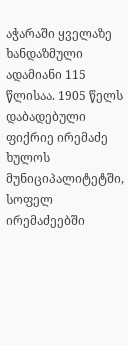აჭარაში ყველაზე ხანდაზმული ადამიანი 115 წლისაა. 1905 წელს დაბადებული ფიქრიე ირემაძე ხულოს მუნიციპალიტეტში, სოფელ ირემაძეებში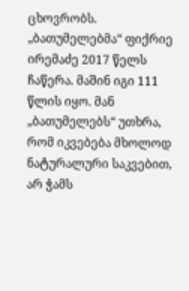ცხოვრობს.
„ბათუმელებმა“ ფიქრიე ირემაძე 2017 წელს ჩაწერა. მაშინ იგი 111 წლის იყო. მან „ბათუმელებს“ უთხრა, რომ იკვებება მხოლოდ ნატურალური საკვებით, არ ჭამს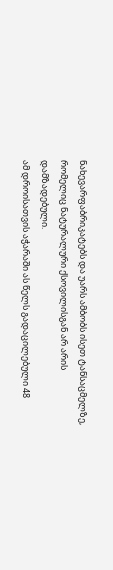ნახევარფაბრიკატებს და უარს ამბობს ისეთ ტანსაცმელზე, რომელიც ნატურალური ქსოვილისგან არ არის დამზადებული.
ამ დროისათვის აჭარაში ას წელს გადაცილებული 48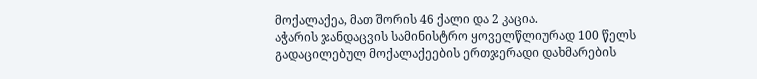მოქალაქეა, მათ შორის 46 ქალი და 2 კაცია.
აჭარის ჯანდაცვის სამინისტრო ყოველწლიურად 100 წელს გადაცილებულ მოქალაქეების ერთჯერადი დახმარების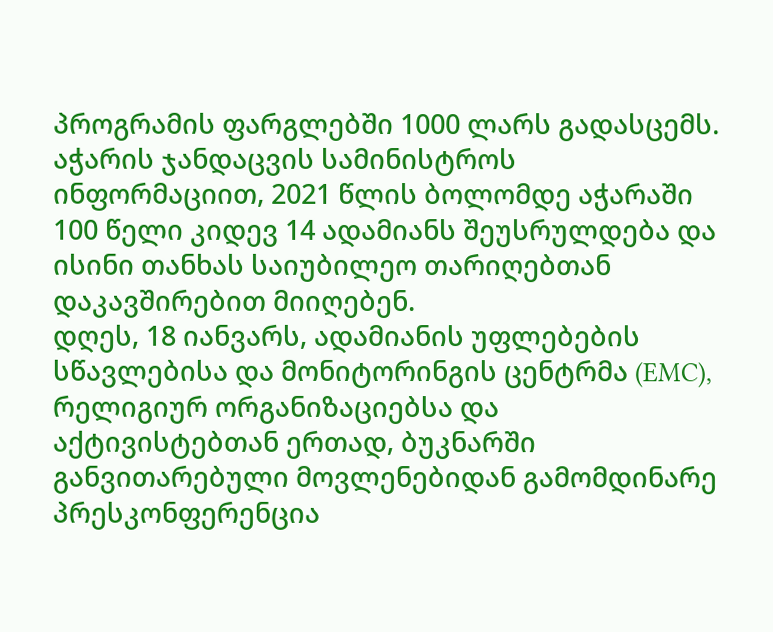პროგრამის ფარგლებში 1000 ლარს გადასცემს.
აჭარის ჯანდაცვის სამინისტროს ინფორმაციით, 2021 წლის ბოლომდე აჭარაში 100 წელი კიდევ 14 ადამიანს შეუსრულდება და ისინი თანხას საიუბილეო თარიღებთან დაკავშირებით მიიღებენ.
დღეს, 18 იანვარს, ადამიანის უფლებების სწავლებისა და მონიტორინგის ცენტრმა (EMC), რელიგიურ ორგანიზაციებსა და აქტივისტებთან ერთად, ბუკნარში განვითარებული მოვლენებიდან გამომდინარე პრესკონფერენცია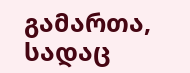გამართა, სადაც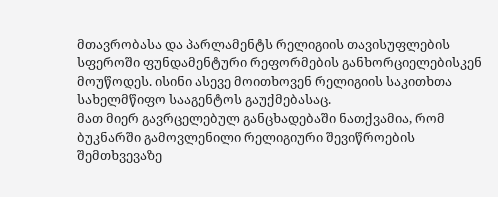მთავრობასა და პარლამენტს რელიგიის თავისუფლების სფეროში ფუნდამენტური რეფორმების განხორციელებისკენ მოუწოდეს. ისინი ასევე მოითხოვენ რელიგიის საკითხთა სახელმწიფო სააგენტოს გაუქმებასაც.
მათ მიერ გავრცელებულ განცხადებაში ნათქვამია, რომ ბუკნარში გამოვლენილი რელიგიური შევიწროების შემთხვევაზე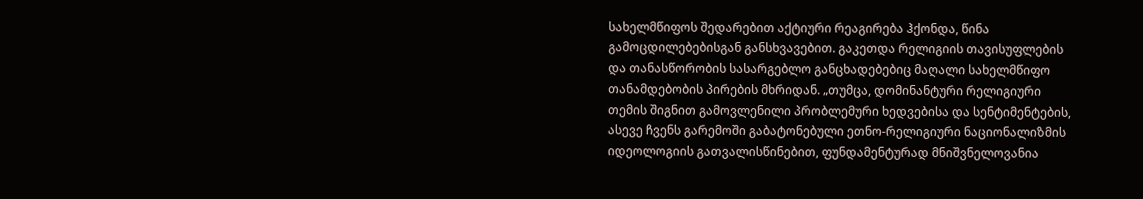სახელმწიფოს შედარებით აქტიური რეაგირება ჰქონდა, წინა გამოცდილებებისგან განსხვავებით. გაკეთდა რელიგიის თავისუფლების და თანასწორობის სასარგებლო განცხადებებიც მაღალი სახელმწიფო თანამდებობის პირების მხრიდან. „თუმცა, დომინანტური რელიგიური თემის შიგნით გამოვლენილი პრობლემური ხედვებისა და სენტიმენტების, ასევე ჩვენს გარემოში გაბატონებული ეთნო-რელიგიური ნაციონალიზმის იდეოლოგიის გათვალისწინებით, ფუნდამენტურად მნიშვნელოვანია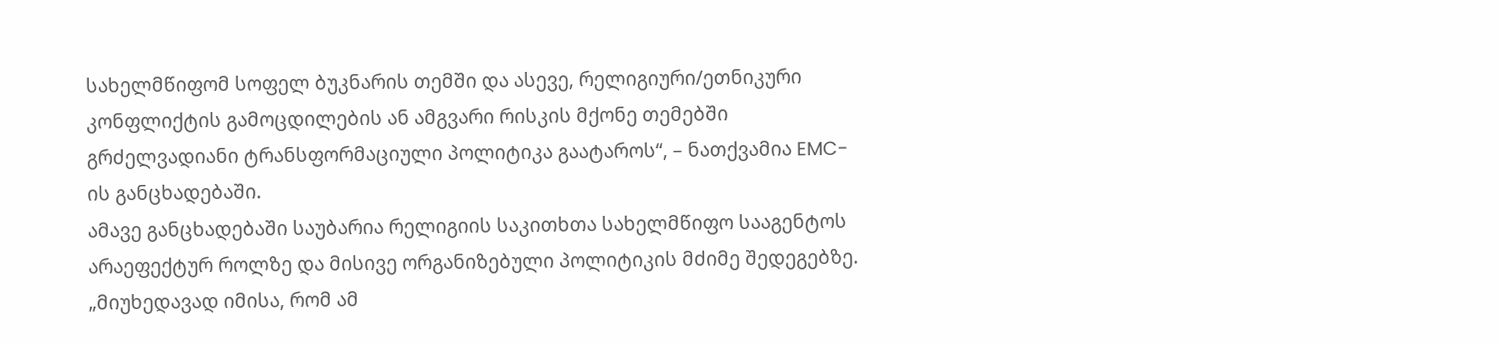სახელმწიფომ სოფელ ბუკნარის თემში და ასევე, რელიგიური/ეთნიკური კონფლიქტის გამოცდილების ან ამგვარი რისკის მქონე თემებში გრძელვადიანი ტრანსფორმაციული პოლიტიკა გაატაროს“, – ნათქვამია EMC-ის განცხადებაში.
ამავე განცხადებაში საუბარია რელიგიის საკითხთა სახელმწიფო სააგენტოს არაეფექტურ როლზე და მისივე ორგანიზებული პოლიტიკის მძიმე შედეგებზე.
„მიუხედავად იმისა, რომ ამ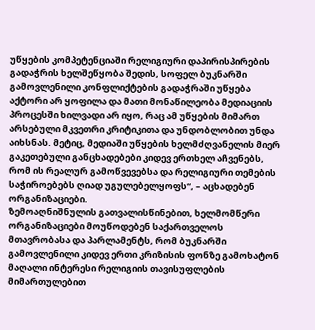უწყების კომპეტენციაში რელიგიური დაპირისპირების გადაჭრის ხელშეწყობა შედის, სოფელ ბუკნარში გამოვლენილი კონფლიქტების გადაჭრაში უწყება აქტორი არ ყოფილა და მათი მონაწილეობა მედიაციის პროცესში ხილვადი არ იყო, რაც ამ უწყების მიმართ არსებული მკვეთრი კრიტიკითა და უნდობლობით უნდა აიხსნას. მეტიც, მედიაში უწყების ხელმძღვანელის მიერ გაკეთებული განცხადებები კიდევ ერთხელ აჩვენებს, რომ ის რეალურ გამოწვევებსა და რელიგიური თემების საჭიროებებს ღიად უგულებელყოფს“, – აცხადებენ ორგანიზაციები.
ზემოაღნიშნულის გათვალისწინებით, ხელმომწერი ორგანიზაციები მოუწოდებენ საქართველოს მთავრობასა და პარლამენტს, რომ ბუკნარში გამოვლენილი კიდევ ერთი კრიზისის ფონზე გამოხატონ მაღალი ინტერესი რელიგიის თავისუფლების მიმართულებით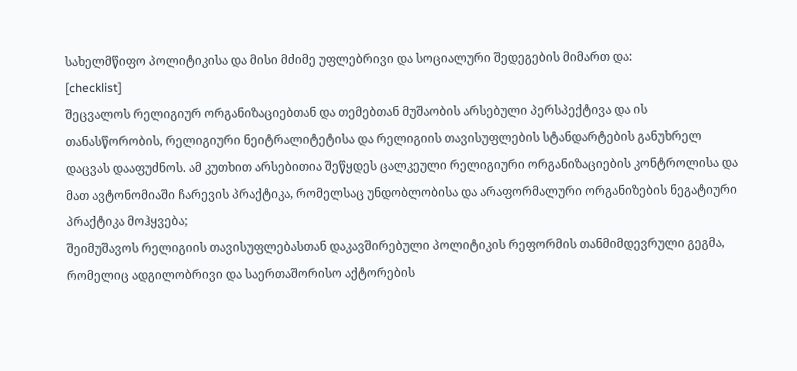სახელმწიფო პოლიტიკისა და მისი მძიმე უფლებრივი და სოციალური შედეგების მიმართ და:
[checklist]
შეცვალოს რელიგიურ ორგანიზაციებთან და თემებთან მუშაობის არსებული პერსპექტივა და ის თანასწორობის, რელიგიური ნეიტრალიტეტისა და რელიგიის თავისუფლების სტანდარტების განუხრელ დაცვას დააფუძნოს. ამ კუთხით არსებითია შეწყდეს ცალკეული რელიგიური ორგანიზაციების კონტროლისა და მათ ავტონომიაში ჩარევის პრაქტიკა, რომელსაც უნდობლობისა და არაფორმალური ორგანიზების ნეგატიური პრაქტიკა მოჰყვება;
შეიმუშავოს რელიგიის თავისუფლებასთან დაკავშირებული პოლიტიკის რეფორმის თანმიმდევრული გეგმა, რომელიც ადგილობრივი და საერთაშორისო აქტორების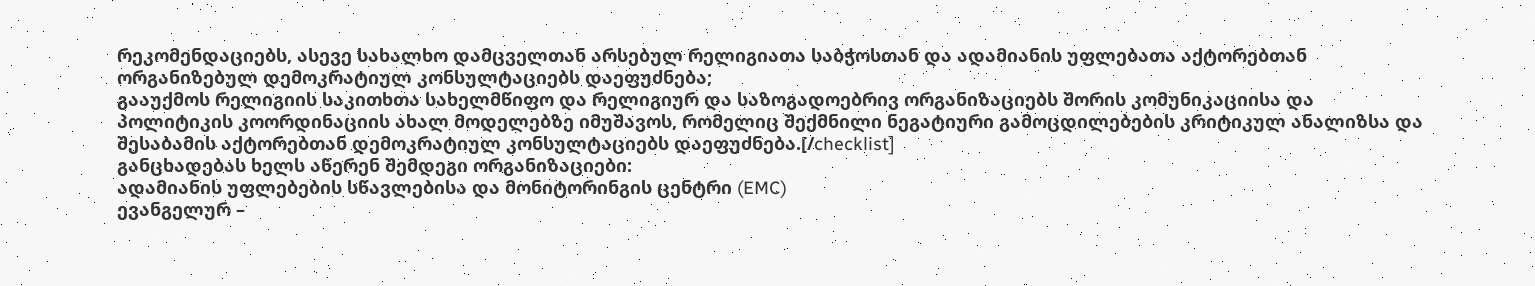რეკომენდაციებს, ასევე სახალხო დამცველთან არსებულ რელიგიათა საბჭოსთან და ადამიანის უფლებათა აქტორებთან ორგანიზებულ დემოკრატიულ კონსულტაციებს დაეფუძნება;
გააუქმოს რელიგიის საკითხთა სახელმწიფო და რელიგიურ და საზოგადოებრივ ორგანიზაციებს შორის კომუნიკაციისა და პოლიტიკის კოორდინაციის ახალ მოდელებზე იმუშავოს, რომელიც შექმნილი ნეგატიური გამოცდილებების კრიტიკულ ანალიზსა და შესაბამის აქტორებთან დემოკრატიულ კონსულტაციებს დაეფუძნება.[/checklist]
განცხადებას ხელს აწერენ შემდეგი ორგანიზაციები:
ადამიანის უფლებების სწავლებისა და მონიტორინგის ცენტრი (EMC)
ევანგელურ –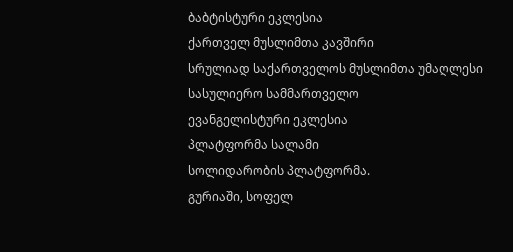ბაბტისტური ეკლესია
ქართველ მუსლიმთა კავშირი
სრულიად საქართველოს მუსლიმთა უმაღლესი სასულიერო სამმართველო
ევანგელისტური ეკლესია
პლატფორმა სალამი
სოლიდარობის პლატფორმა.
გურიაში, სოფელ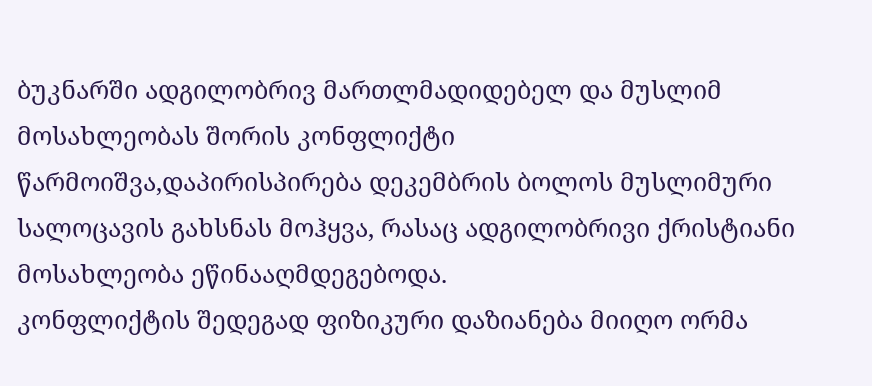ბუკნარში ადგილობრივ მართლმადიდებელ და მუსლიმ მოსახლეობას შორის კონფლიქტი წარმოიშვა,დაპირისპირება დეკემბრის ბოლოს მუსლიმური სალოცავის გახსნას მოჰყვა, რასაც ადგილობრივი ქრისტიანი მოსახლეობა ეწინააღმდეგებოდა.
კონფლიქტის შედეგად ფიზიკური დაზიანება მიიღო ორმა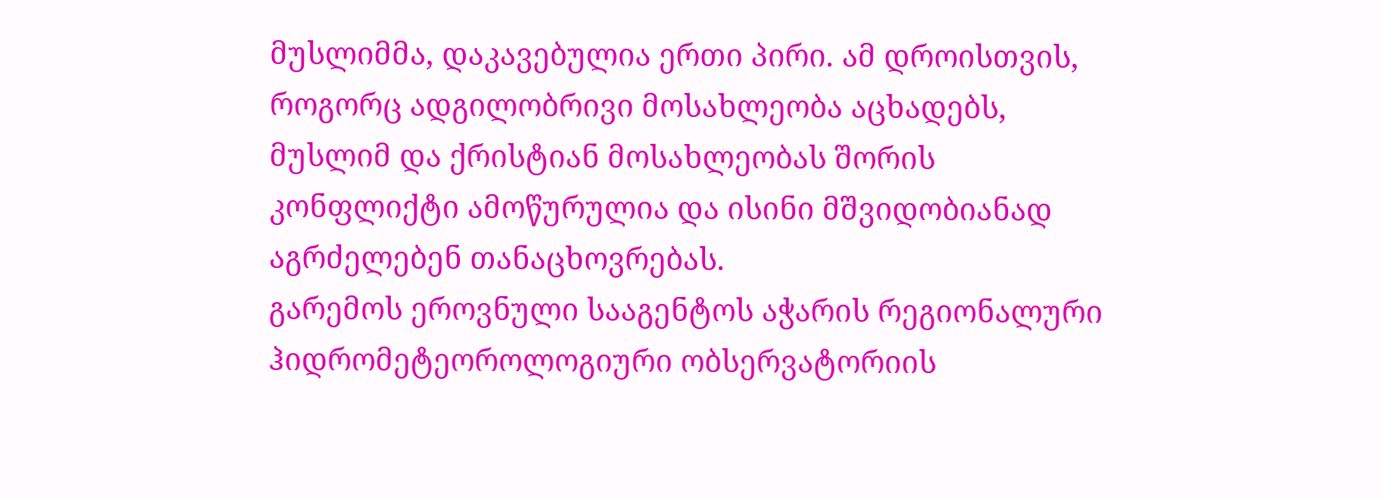მუსლიმმა, დაკავებულია ერთი პირი. ამ დროისთვის, როგორც ადგილობრივი მოსახლეობა აცხადებს, მუსლიმ და ქრისტიან მოსახლეობას შორის კონფლიქტი ამოწურულია და ისინი მშვიდობიანად აგრძელებენ თანაცხოვრებას.
გარემოს ეროვნული სააგენტოს აჭარის რეგიონალური ჰიდრომეტეოროლოგიური ობსერვატორიის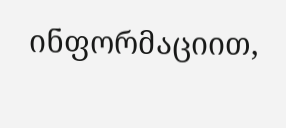ინფორმაციით,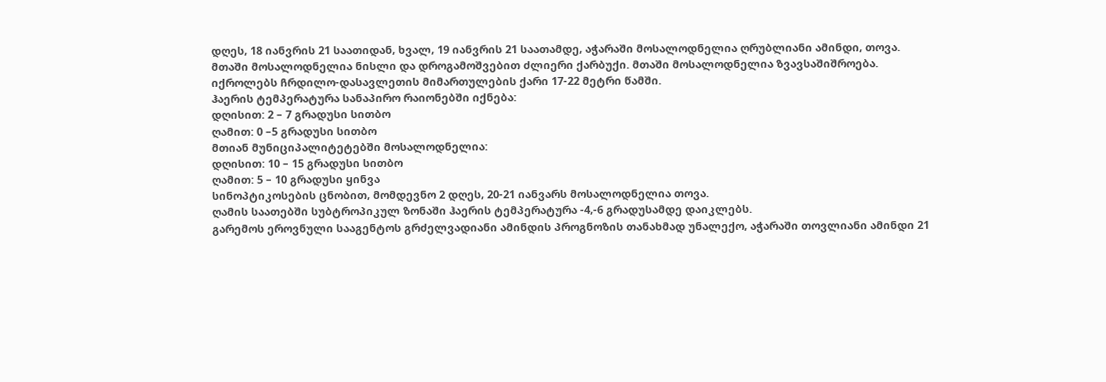დღეს, 18 იანვრის 21 საათიდან, ხვალ, 19 იანვრის 21 საათამდე, აჭარაში მოსალოდნელია ღრუბლიანი ამინდი, თოვა.
მთაში მოსალოდნელია ნისლი და დროგამოშვებით ძლიერი ქარბუქი. მთაში მოსალოდნელია ზვავსაშიშროება.
იქროლებს ჩრდილო-დასავლეთის მიმართულების ქარი 17-22 მეტრი წამში.
ჰაერის ტემპერატურა სანაპირო რაიონებში იქნება:
დღისით: 2 – 7 გრადუსი სითბო
ღამით: 0 –5 გრადუსი სითბო
მთიან მუნიციპალიტეტებში მოსალოდნელია:
დღისით: 10 – 15 გრადუსი სითბო
ღამით: 5 – 10 გრადუსი ყინვა
სინოპტიკოსების ცნობით, მომდევნო 2 დღეს, 20-21 იანვარს მოსალოდნელია თოვა.
ღამის საათებში სუბტროპიკულ ზონაში ჰაერის ტემპერატურა -4,-6 გრადუსამდე დაიკლებს.
გარემოს ეროვნული სააგენტოს გრძელვადიანი ამინდის პროგნოზის თანახმად უნალექო, აჭარაში თოვლიანი ამინდი 21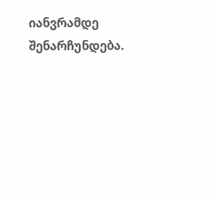იანვრამდე შენარჩუნდება.